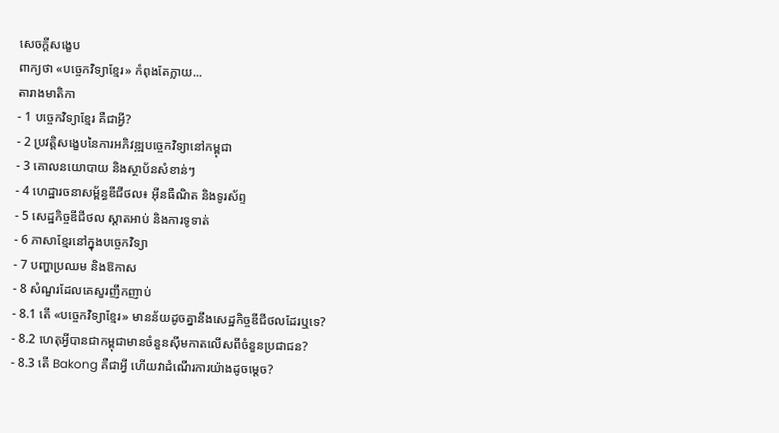សេចក្តីសង្ខេប
ពាក្យថា «បច្ចេកវិទ្យាខ្មែរ» កំពុងតែក្លាយ...
តារាងមាតិកា
- 1 បច្ចេកវិទ្យាខ្មែរ គឺជាអ្វី?
- 2 ប្រវត្តិសង្ខេបនៃការអភិវឌ្ឍបច្ចេកវិទ្យានៅកម្ពុជា
- 3 គោលនយោបាយ និងស្ថាប័នសំខាន់ៗ
- 4 ហេដ្ឋារចនាសម្ព័ន្ធឌីជីថល៖ អ៊ីនធឺណិត និងទូរស័ព្ទ
- 5 សេដ្ឋកិច្ចឌីជីថល ស្តាតអាប់ និងការទូទាត់
- 6 ភាសាខ្មែរនៅក្នុងបច្ចេកវិទ្យា
- 7 បញ្ហាប្រឈម និងឱកាស
- 8 សំណួរដែលគេសួរញឹកញាប់
- 8.1 តើ «បច្ចេកវិទ្យាខ្មែរ» មានន័យដូចគ្នានឹងសេដ្ឋកិច្ចឌីជីថលដែរឬទេ?
- 8.2 ហេតុអ្វីបានជាកម្ពុជាមានចំនួនស៊ីមកាតលើសពីចំនួនប្រជាជន?
- 8.3 តើ Bakong គឺជាអ្វី ហើយវាដំណើរការយ៉ាងដូចម្តេច?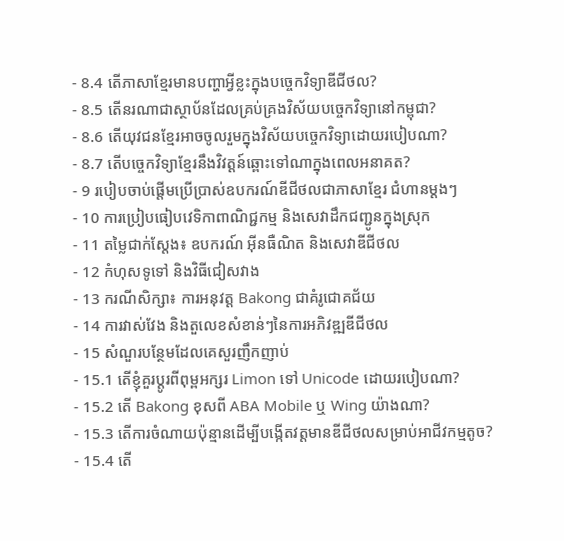- 8.4 តើភាសាខ្មែរមានបញ្ហាអ្វីខ្លះក្នុងបច្ចេកវិទ្យាឌីជីថល?
- 8.5 តើនរណាជាស្ថាប័នដែលគ្រប់គ្រងវិស័យបច្ចេកវិទ្យានៅកម្ពុជា?
- 8.6 តើយុវជនខ្មែរអាចចូលរួមក្នុងវិស័យបច្ចេកវិទ្យាដោយរបៀបណា?
- 8.7 តើបច្ចេកវិទ្យាខ្មែរនឹងវិវត្តន៍ឆ្ពោះទៅណាក្នុងពេលអនាគត?
- 9 របៀបចាប់ផ្តើមប្រើប្រាស់ឧបករណ៍ឌីជីថលជាភាសាខ្មែរ ជំហានម្តងៗ
- 10 ការប្រៀបធៀបវេទិកាពាណិជ្ជកម្ម និងសេវាដឹកជញ្ជូនក្នុងស្រុក
- 11 តម្លៃជាក់ស្តែង៖ ឧបករណ៍ អ៊ីនធឺណិត និងសេវាឌីជីថល
- 12 កំហុសទូទៅ និងវិធីជៀសវាង
- 13 ករណីសិក្សា៖ ការអនុវត្ត Bakong ជាគំរូជោគជ័យ
- 14 ការវាស់វែង និងតួលេខសំខាន់ៗនៃការអភិវឌ្ឍឌីជីថល
- 15 សំណួរបន្ថែមដែលគេសួរញឹកញាប់
- 15.1 តើខ្ញុំគួរប្តូរពីពុម្ពអក្សរ Limon ទៅ Unicode ដោយរបៀបណា?
- 15.2 តើ Bakong ខុសពី ABA Mobile ឬ Wing យ៉ាងណា?
- 15.3 តើការចំណាយប៉ុន្មានដើម្បីបង្កើតវត្តមានឌីជីថលសម្រាប់អាជីវកម្មតូច?
- 15.4 តើ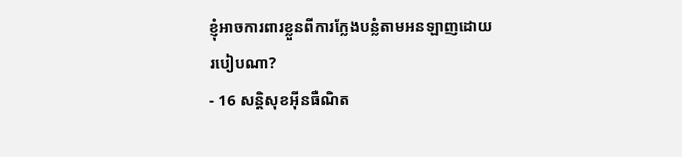ខ្ញុំអាចការពារខ្លួនពីការក្លែងបន្លំតាមអនឡាញដោយរបៀបណា?
- 16 សន្តិសុខអ៊ីនធឺណិត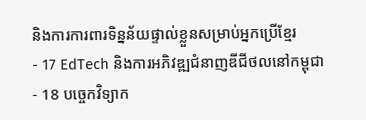និងការការពារទិន្នន័យផ្ទាល់ខ្លួនសម្រាប់អ្នកប្រើខ្មែរ
- 17 EdTech និងការអភិវឌ្ឍជំនាញឌីជីថលនៅកម្ពុជា
- 18 បច្ចេកវិទ្យាក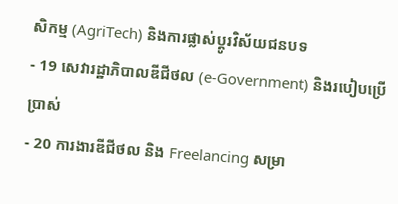សិកម្ម (AgriTech) និងការផ្លាស់ប្តូរវិស័យជនបទ
- 19 សេវារដ្ឋាភិបាលឌីជីថល (e-Government) និងរបៀបប្រើប្រាស់
- 20 ការងារឌីជីថល និង Freelancing សម្រា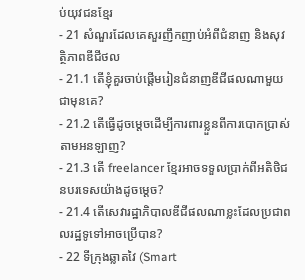ប់យុវជនខ្មែរ
- 21 សំណួរដែលគេសួរញឹកញាប់អំពីជំនាញ និងសុវត្ថិភាពឌីជីថល
- 21.1 តើខ្ញុំគួរចាប់ផ្តើមរៀនជំនាញឌីជីផលណាមួយជាមុនគេ?
- 21.2 តើធ្វើដូចម្តេចដើម្បីការពារខ្លួនពីការបោកប្រាស់តាមអនឡាញ?
- 21.3 តើ freelancer ខ្មែរអាចទទួលប្រាក់ពីអតិថិជនបរទេសយ៉ាងដូចម្តេច?
- 21.4 តើសេវារដ្ឋាភិបាលឌីជីផលណាខ្លះដែលប្រជាពលរដ្ឋទូទៅអាចប្រើបាន?
- 22 ទីក្រុងឆ្លាតវៃ (Smart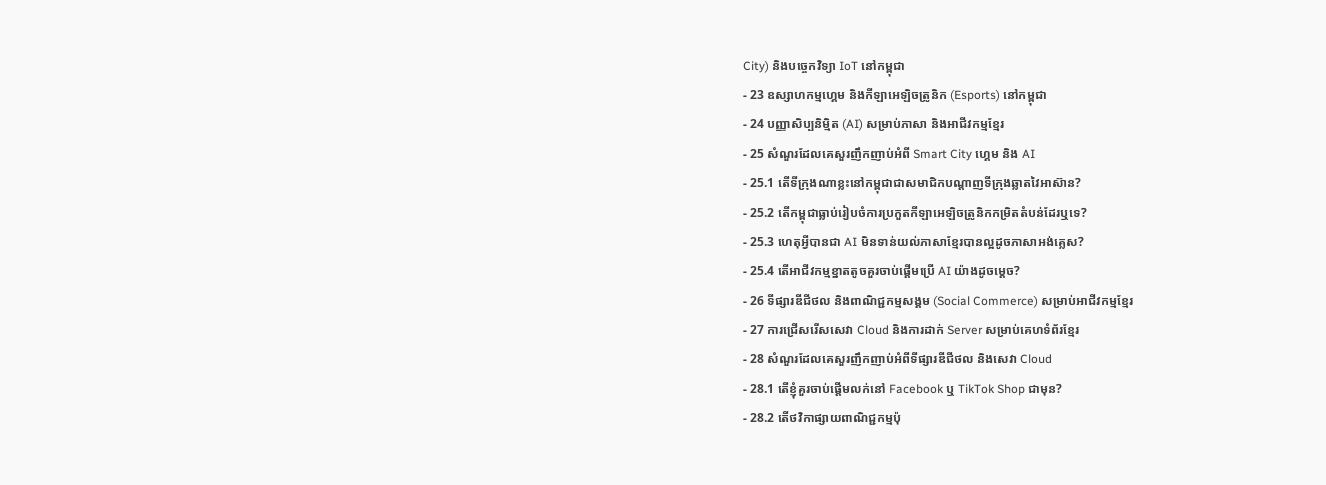City) និងបច្ចេកវិទ្យា IoT នៅកម្ពុជា
- 23 ឧស្សាហកម្មហ្គេម និងកីឡាអេឡិចត្រូនិក (Esports) នៅកម្ពុជា
- 24 បញ្ញាសិប្បនិម្មិត (AI) សម្រាប់ភាសា និងអាជីវកម្មខ្មែរ
- 25 សំណួរដែលគេសួរញឹកញាប់អំពី Smart City ហ្គេម និង AI
- 25.1 តើទីក្រុងណាខ្លះនៅកម្ពុជាជាសមាជិកបណ្តាញទីក្រុងឆ្លាតវៃអាស៊ាន?
- 25.2 តើកម្ពុជាធ្លាប់រៀបចំការប្រកួតកីឡាអេឡិចត្រូនិកកម្រិតតំបន់ដែរឬទេ?
- 25.3 ហេតុអ្វីបានជា AI មិនទាន់យល់ភាសាខ្មែរបានល្អដូចភាសាអង់គ្លេស?
- 25.4 តើអាជីវកម្មខ្នាតតូចគួរចាប់ផ្តើមប្រើ AI យ៉ាងដូចម្តេច?
- 26 ទីផ្សារឌីជីថល និងពាណិជ្ជកម្មសង្គម (Social Commerce) សម្រាប់អាជីវកម្មខ្មែរ
- 27 ការជ្រើសរើសសេវា Cloud និងការដាក់ Server សម្រាប់គេហទំព័រខ្មែរ
- 28 សំណួរដែលគេសួរញឹកញាប់អំពីទីផ្សារឌីជីថល និងសេវា Cloud
- 28.1 តើខ្ញុំគួរចាប់ផ្តើមលក់នៅ Facebook ឬ TikTok Shop ជាមុន?
- 28.2 តើថវិកាផ្សាយពាណិជ្ជកម្មប៉ុ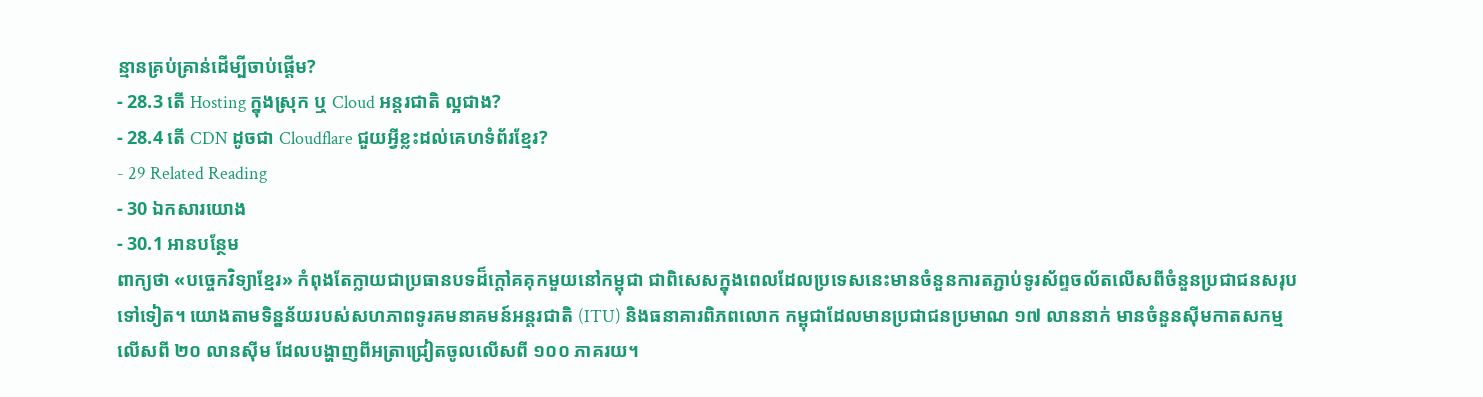ន្មានគ្រប់គ្រាន់ដើម្បីចាប់ផ្តើម?
- 28.3 តើ Hosting ក្នុងស្រុក ឬ Cloud អន្តរជាតិ ល្អជាង?
- 28.4 តើ CDN ដូចជា Cloudflare ជួយអ្វីខ្លះដល់គេហទំព័រខ្មែរ?
- 29 Related Reading
- 30 ឯកសារយោង
- 30.1 អានបន្ថែម
ពាក្យថា «បច្ចេកវិទ្យាខ្មែរ» កំពុងតែក្លាយជាប្រធានបទដ៏ក្តៅគគុកមួយនៅកម្ពុជា ជាពិសេសក្នុងពេលដែលប្រទេសនេះមានចំនួនការតភ្ជាប់ទូរស័ព្ទចល័តលើសពីចំនួនប្រជាជនសរុបទៅទៀត។ យោងតាមទិន្នន័យរបស់សហភាពទូរគមនាគមន៍អន្តរជាតិ (ITU) និងធនាគារពិភពលោក កម្ពុជាដែលមានប្រជាជនប្រមាណ ១៧ លាននាក់ មានចំនួនស៊ីមកាតសកម្មលើសពី ២០ លានស៊ីម ដែលបង្ហាញពីអត្រាជ្រៀតចូលលើសពី ១០០ ភាគរយ។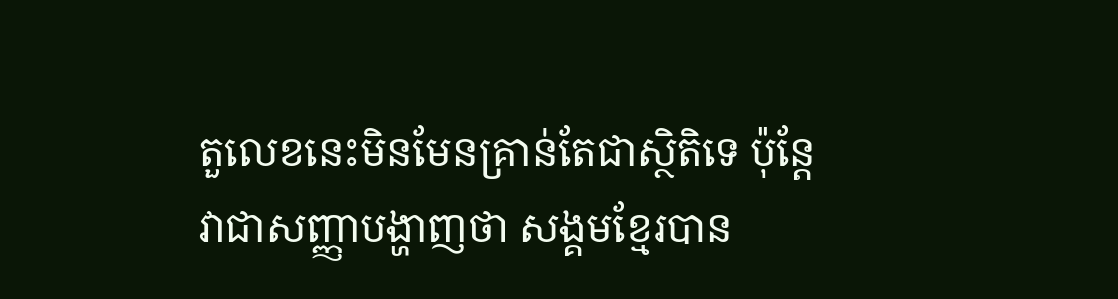តួលេខនេះមិនមែនគ្រាន់តែជាស្ថិតិទេ ប៉ុន្តែវាជាសញ្ញាបង្ហាញថា សង្គមខ្មែរបាន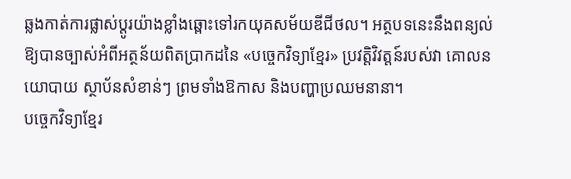ឆ្លងកាត់ការផ្លាស់ប្តូរយ៉ាងខ្លាំងឆ្ពោះទៅរកយុគសម័យឌីជីថល។ អត្ថបទនេះនឹងពន្យល់ឱ្យបានច្បាស់អំពីអត្ថន័យពិតប្រាកដនៃ «បច្ចេកវិទ្យាខ្មែរ» ប្រវត្តិវិវត្តន៍របស់វា គោលនយោបាយ ស្ថាប័នសំខាន់ៗ ព្រមទាំងឱកាស និងបញ្ហាប្រឈមនានា។
បច្ចេកវិទ្យាខ្មែរ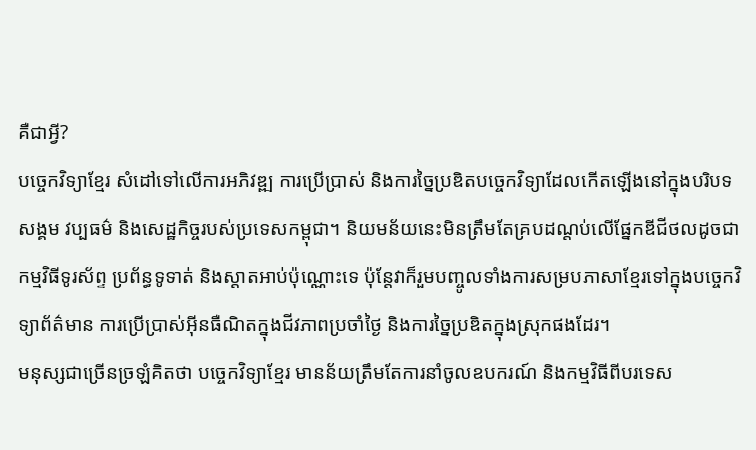គឺជាអ្វី?
បច្ចេកវិទ្យាខ្មែរ សំដៅទៅលើការអភិវឌ្ឍ ការប្រើប្រាស់ និងការច្នៃប្រឌិតបច្ចេកវិទ្យាដែលកើតឡើងនៅក្នុងបរិបទសង្គម វប្បធម៌ និងសេដ្ឋកិច្ចរបស់ប្រទេសកម្ពុជា។ និយមន័យនេះមិនត្រឹមតែគ្របដណ្តប់លើផ្នែកឌីជីថលដូចជាកម្មវិធីទូរស័ព្ទ ប្រព័ន្ធទូទាត់ និងស្តាតអាប់ប៉ុណ្ណោះទេ ប៉ុន្តែវាក៏រួមបញ្ចូលទាំងការសម្របភាសាខ្មែរទៅក្នុងបច្ចេកវិទ្យាព័ត៌មាន ការប្រើប្រាស់អ៊ីនធឺណិតក្នុងជីវភាពប្រចាំថ្ងៃ និងការច្នៃប្រឌិតក្នុងស្រុកផងដែរ។
មនុស្សជាច្រើនច្រឡំគិតថា បច្ចេកវិទ្យាខ្មែរ មានន័យត្រឹមតែការនាំចូលឧបករណ៍ និងកម្មវិធីពីបរទេស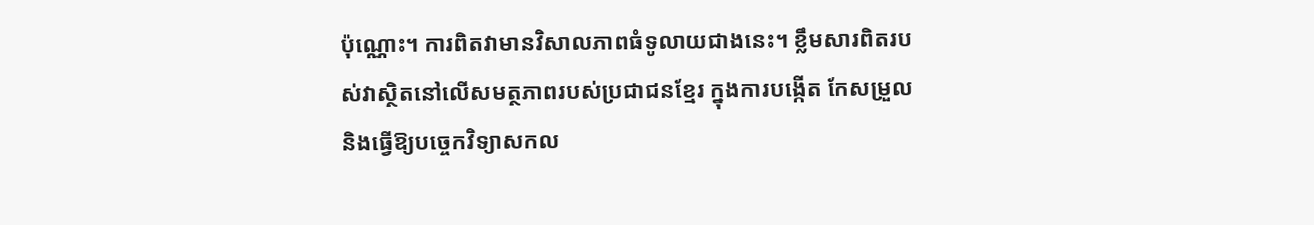ប៉ុណ្ណោះ។ ការពិតវាមានវិសាលភាពធំទូលាយជាងនេះ។ ខ្លឹមសារពិតរបស់វាស្ថិតនៅលើសមត្ថភាពរបស់ប្រជាជនខ្មែរ ក្នុងការបង្កើត កែសម្រួល និងធ្វើឱ្យបច្ចេកវិទ្យាសកល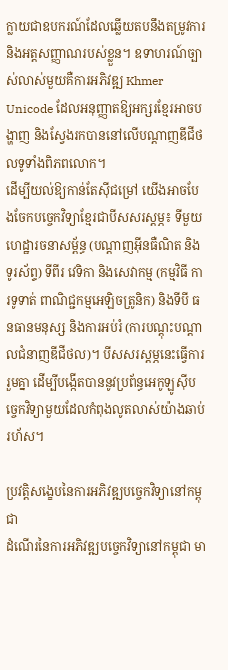ក្លាយជាឧបករណ៍ដែលឆ្លើយតបនឹងតម្រូវការ និងអត្តសញ្ញាណរបស់ខ្លួន។ ឧទាហរណ៍ច្បាស់លាស់មួយគឺការអភិវឌ្ឍ Khmer Unicode ដែលអនុញ្ញាតឱ្យអក្សរខ្មែរអាចបង្ហាញ និងស្វែងរកបាននៅលើបណ្តាញឌីជីថលទូទាំងពិភពលោក។
ដើម្បីយល់ឱ្យកាន់តែស៊ីជម្រៅ យើងអាចបែងចែកបច្ចេកវិទ្យាខ្មែរជាបីសសរស្តម្ភ៖ ទីមួយ ហេដ្ឋារចនាសម្ព័ន្ធ (បណ្តាញអ៊ីនធឺណិត និងទូរស័ព្ទ) ទីពីរ វេទិកា និងសេវាកម្ម (កម្មវិធី ការទូទាត់ ពាណិជ្ជកម្មអេឡិចត្រូនិក) និងទីបី ធនធានមនុស្ស និងការអប់រំ (ការបណ្តុះបណ្តាលជំនាញឌីជីថល)។ បីសសរស្តម្ភនេះធ្វើការរួមគ្នា ដើម្បីបង្កើតបាននូវប្រព័ន្ធអេកូឡូស៊ីបច្ចេកវិទ្យាមួយដែលកំពុងលូតលាស់យ៉ាងឆាប់រហ័ស។

ប្រវត្តិសង្ខេបនៃការអភិវឌ្ឍបច្ចេកវិទ្យានៅកម្ពុជា
ដំណើរនៃការអភិវឌ្ឍបច្ចេកវិទ្យានៅកម្ពុជា មា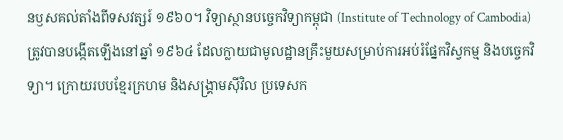នឫសគល់តាំងពីទសវត្សរ៍ ១៩៦០។ វិទ្យាស្ថានបច្ចេកវិទ្យាកម្ពុជា (Institute of Technology of Cambodia) ត្រូវបានបង្កើតឡើងនៅឆ្នាំ ១៩៦៤ ដែលក្លាយជាមូលដ្ឋានគ្រឹះមួយសម្រាប់ការអប់រំផ្នែកវិស្វកម្ម និងបច្ចេកវិទ្យា។ ក្រោយរបបខ្មែរក្រហម និងសង្គ្រាមស៊ីវិល ប្រទេសក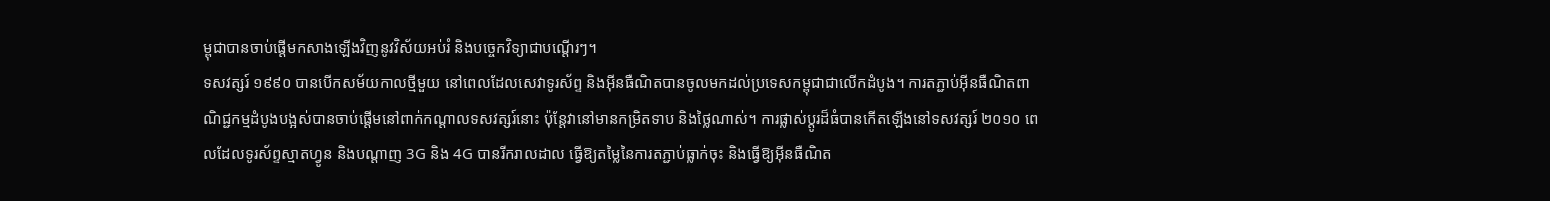ម្ពុជាបានចាប់ផ្តើមកសាងឡើងវិញនូវវិស័យអប់រំ និងបច្ចេកវិទ្យាជាបណ្តើរៗ។
ទសវត្សរ៍ ១៩៩០ បានបើកសម័យកាលថ្មីមួយ នៅពេលដែលសេវាទូរស័ព្ទ និងអ៊ីនធឺណិតបានចូលមកដល់ប្រទេសកម្ពុជាជាលើកដំបូង។ ការតភ្ជាប់អ៊ីនធឺណិតពាណិជ្ជកម្មដំបូងបង្អស់បានចាប់ផ្តើមនៅពាក់កណ្តាលទសវត្សរ៍នោះ ប៉ុន្តែវានៅមានកម្រិតទាប និងថ្លៃណាស់។ ការផ្លាស់ប្តូរដ៏ធំបានកើតឡើងនៅទសវត្សរ៍ ២០១០ ពេលដែលទូរស័ព្ទស្មាតហ្វូន និងបណ្តាញ 3G និង 4G បានរីករាលដាល ធ្វើឱ្យតម្លៃនៃការតភ្ជាប់ធ្លាក់ចុះ និងធ្វើឱ្យអ៊ីនធឺណិត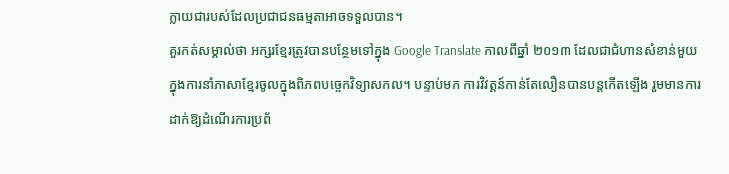ក្លាយជារបស់ដែលប្រជាជនធម្មតាអាចទទួលបាន។
គួរកត់សម្គាល់ថា អក្សរខ្មែរត្រូវបានបន្ថែមទៅក្នុង Google Translate កាលពីឆ្នាំ ២០១៣ ដែលជាជំហានសំខាន់មួយក្នុងការនាំភាសាខ្មែរចូលក្នុងពិភពបច្ចេកវិទ្យាសកល។ បន្ទាប់មក ការវិវត្តន៍កាន់តែលឿនបានបន្តកើតឡើង រួមមានការដាក់ឱ្យដំណើរការប្រព័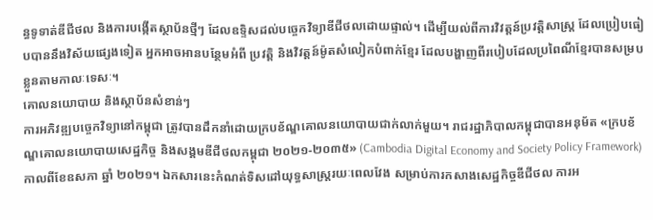ន្ធទូទាត់ឌីជីថល និងការបង្កើតស្ថាប័នថ្មីៗ ដែលឧទ្ទិសដល់បច្ចេកវិទ្យាឌីជីថលដោយផ្ទាល់។ ដើម្បីយល់ពីការវិវត្តន៍ប្រវត្តិសាស្ត្រ ដែលប្រៀបធៀបបាននឹងវិស័យផ្សេងទៀត អ្នកអាចអានបន្ថែមអំពី ប្រវត្តិ និងវិវត្តន៍ម៉ូតសំលៀកបំពាក់ខ្មែរ ដែលបង្ហាញពីរបៀបដែលប្រពៃណីខ្មែរបានសម្របខ្លួនតាមកាលៈទេសៈ។
គោលនយោបាយ និងស្ថាប័នសំខាន់ៗ
ការអភិវឌ្ឍបច្ចេកវិទ្យានៅកម្ពុជា ត្រូវបានដឹកនាំដោយក្របខ័ណ្ឌគោលនយោបាយជាក់លាក់មួយ។ រាជរដ្ឋាភិបាលកម្ពុជាបានអនុម័ត «ក្របខ័ណ្ឌគោលនយោបាយសេដ្ឋកិច្ច និងសង្គមឌីជីថលកម្ពុជា ២០២១-២០៣៥» (Cambodia Digital Economy and Society Policy Framework) កាលពីខែឧសភា ឆ្នាំ ២០២១។ ឯកសារនេះកំណត់ទិសដៅយុទ្ធសាស្ត្ររយៈពេលវែង សម្រាប់ការកសាងសេដ្ឋកិច្ចឌីជីថល ការអ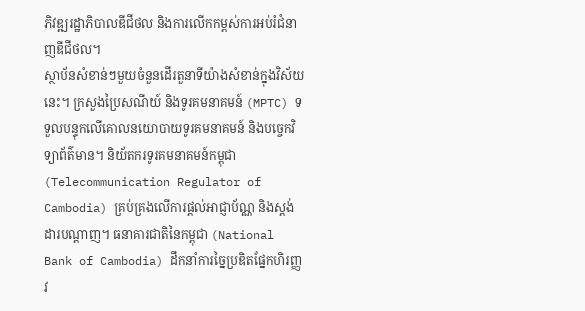ភិវឌ្ឍរដ្ឋាភិបាលឌីជីថល និងការលើកកម្ពស់ការអប់រំជំនាញឌីជីថល។
ស្ថាប័នសំខាន់ៗមួយចំនួនដើរតួនាទីយ៉ាងសំខាន់ក្នុងវិស័យនេះ។ ក្រសួងប្រៃសណីយ៍ និងទូរគមនាគមន៍ (MPTC) ទទួលបន្ទុកលើគោលនយោបាយទូរគមនាគមន៍ និងបច្ចេកវិទ្យាព័ត៌មាន។ និយ័តករទូរគមនាគមន៍កម្ពុជា (Telecommunication Regulator of Cambodia) គ្រប់គ្រងលើការផ្តល់អាជ្ញាប័ណ្ណ និងស្តង់ដារបណ្តាញ។ ធនាគារជាតិនៃកម្ពុជា (National Bank of Cambodia) ដឹកនាំការច្នៃប្រឌិតផ្នែកហិរញ្ញវ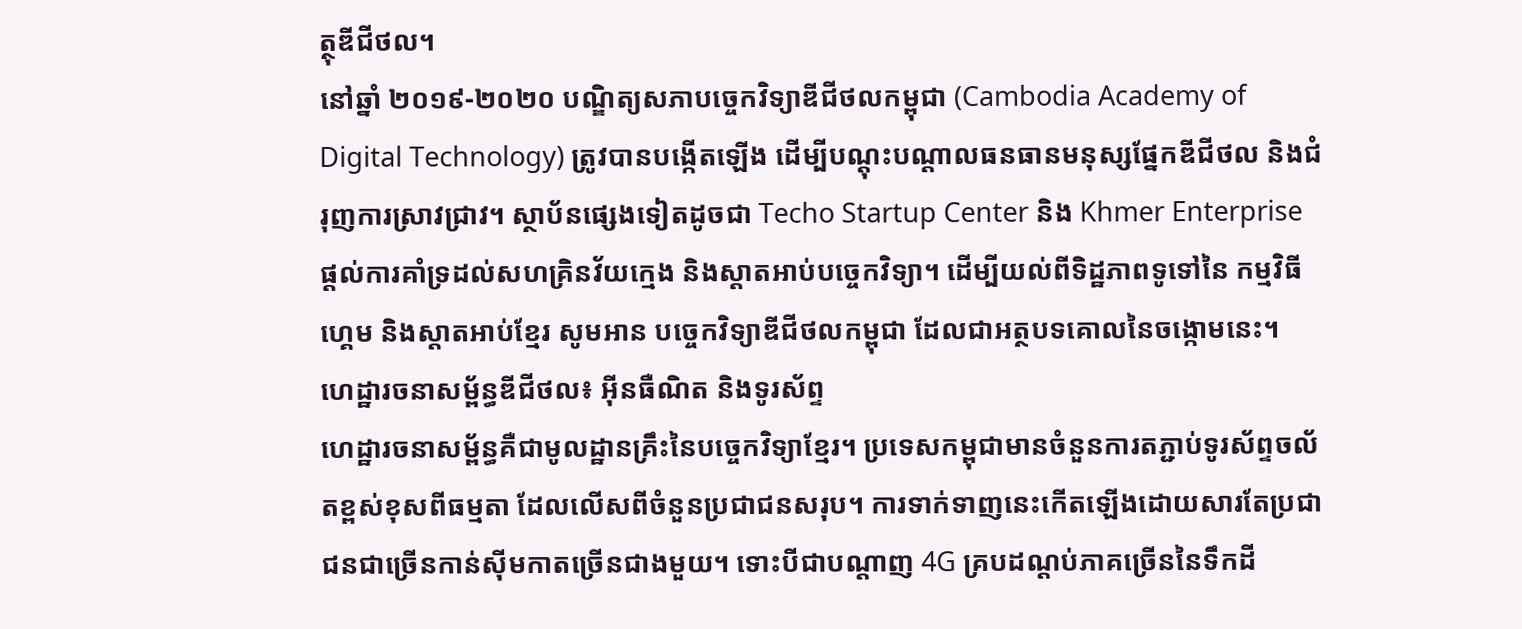ត្ថុឌីជីថល។
នៅឆ្នាំ ២០១៩-២០២០ បណ្ឌិត្យសភាបច្ចេកវិទ្យាឌីជីថលកម្ពុជា (Cambodia Academy of Digital Technology) ត្រូវបានបង្កើតឡើង ដើម្បីបណ្តុះបណ្តាលធនធានមនុស្សផ្នែកឌីជីថល និងជំរុញការស្រាវជ្រាវ។ ស្ថាប័នផ្សេងទៀតដូចជា Techo Startup Center និង Khmer Enterprise ផ្តល់ការគាំទ្រដល់សហគ្រិនវ័យក្មេង និងស្តាតអាប់បច្ចេកវិទ្យា។ ដើម្បីយល់ពីទិដ្ឋភាពទូទៅនៃ កម្មវិធី ហ្គេម និងស្តាតអាប់ខ្មែរ សូមអាន បច្ចេកវិទ្យាឌីជីថលកម្ពុជា ដែលជាអត្ថបទគោលនៃចង្កោមនេះ។
ហេដ្ឋារចនាសម្ព័ន្ធឌីជីថល៖ អ៊ីនធឺណិត និងទូរស័ព្ទ
ហេដ្ឋារចនាសម្ព័ន្ធគឺជាមូលដ្ឋានគ្រឹះនៃបច្ចេកវិទ្យាខ្មែរ។ ប្រទេសកម្ពុជាមានចំនួនការតភ្ជាប់ទូរស័ព្ទចល័តខ្ពស់ខុសពីធម្មតា ដែលលើសពីចំនួនប្រជាជនសរុប។ ការទាក់ទាញនេះកើតឡើងដោយសារតែប្រជាជនជាច្រើនកាន់ស៊ីមកាតច្រើនជាងមួយ។ ទោះបីជាបណ្តាញ 4G គ្របដណ្តប់ភាគច្រើននៃទឹកដី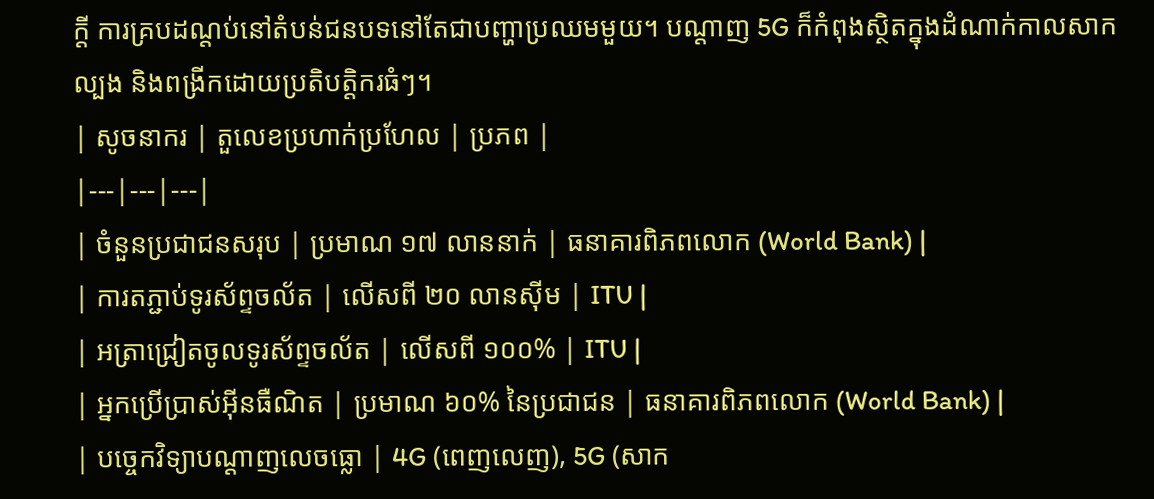ក្តី ការគ្របដណ្តប់នៅតំបន់ជនបទនៅតែជាបញ្ហាប្រឈមមួយ។ បណ្តាញ 5G ក៏កំពុងស្ថិតក្នុងដំណាក់កាលសាកល្បង និងពង្រីកដោយប្រតិបត្តិករធំៗ។
| សូចនាករ | តួលេខប្រហាក់ប្រហែល | ប្រភព |
|---|---|---|
| ចំនួនប្រជាជនសរុប | ប្រមាណ ១៧ លាននាក់ | ធនាគារពិភពលោក (World Bank) |
| ការតភ្ជាប់ទូរស័ព្ទចល័ត | លើសពី ២០ លានស៊ីម | ITU |
| អត្រាជ្រៀតចូលទូរស័ព្ទចល័ត | លើសពី ១០០% | ITU |
| អ្នកប្រើប្រាស់អ៊ីនធឺណិត | ប្រមាណ ៦០% នៃប្រជាជន | ធនាគារពិភពលោក (World Bank) |
| បច្ចេកវិទ្យាបណ្តាញលេចធ្លោ | 4G (ពេញលេញ), 5G (សាក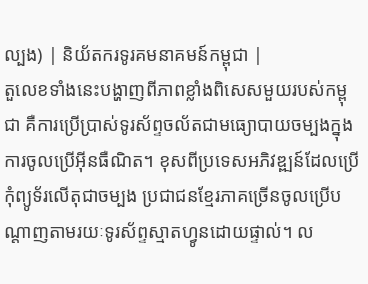ល្បង) | និយ័តករទូរគមនាគមន៍កម្ពុជា |
តួលេខទាំងនេះបង្ហាញពីភាពខ្លាំងពិសេសមួយរបស់កម្ពុជា គឺការប្រើប្រាស់ទូរស័ព្ទចល័តជាមធ្យោបាយចម្បងក្នុងការចូលប្រើអ៊ីនធឺណិត។ ខុសពីប្រទេសអភិវឌ្ឍន៍ដែលប្រើកុំព្យូទ័រលើតុជាចម្បង ប្រជាជនខ្មែរភាគច្រើនចូលប្រើបណ្តាញតាមរយៈទូរស័ព្ទស្មាតហ្វូនដោយផ្ទាល់។ ល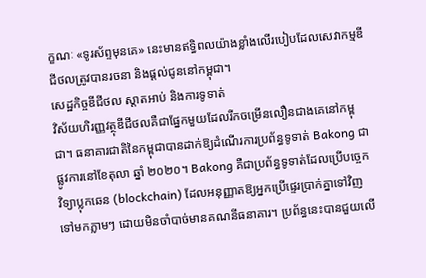ក្ខណៈ «ទូរស័ព្ទមុនគេ» នេះមានឥទ្ធិពលយ៉ាងខ្លាំងលើរបៀបដែលសេវាកម្មឌីជីថលត្រូវបានរចនា និងផ្តល់ជូននៅកម្ពុជា។
សេដ្ឋកិច្ចឌីជីថល ស្តាតអាប់ និងការទូទាត់
វិស័យហិរញ្ញវត្ថុឌីជីថលគឺជាផ្នែកមួយដែលរីកចម្រើនលឿនជាងគេនៅកម្ពុជា។ ធនាគារជាតិនៃកម្ពុជាបានដាក់ឱ្យដំណើរការប្រព័ន្ធទូទាត់ Bakong ជាផ្លូវការនៅខែតុលា ឆ្នាំ ២០២០។ Bakong គឺជាប្រព័ន្ធទូទាត់ដែលប្រើបច្ចេកវិទ្យាប្លុកឆេន (blockchain) ដែលអនុញ្ញាតឱ្យអ្នកប្រើផ្ទេរប្រាក់គ្នាទៅវិញទៅមកភ្លាមៗ ដោយមិនចាំបាច់មានគណនីធនាគារ។ ប្រព័ន្ធនេះបានជួយលើ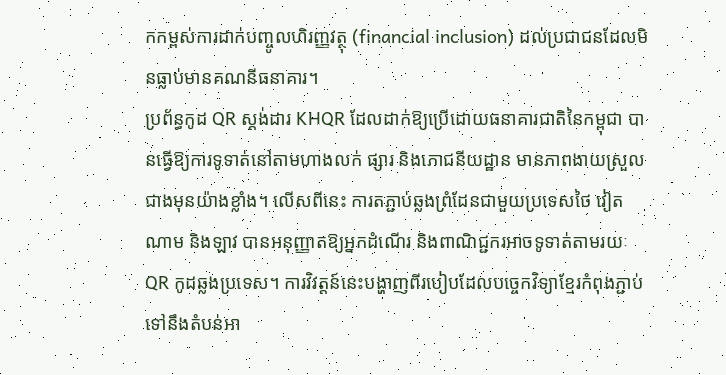កកម្ពស់ការដាក់បញ្ចូលហិរញ្ញវត្ថុ (financial inclusion) ដល់ប្រជាជនដែលមិនធ្លាប់មានគណនីធនាគារ។
ប្រព័ន្ធកូដ QR ស្តង់ដារ KHQR ដែលដាក់ឱ្យប្រើដោយធនាគារជាតិនៃកម្ពុជា បានធ្វើឱ្យការទូទាត់នៅតាមហាងលក់ ផ្សារ និងភោជនីយដ្ឋាន មានភាពងាយស្រួលជាងមុនយ៉ាងខ្លាំង។ លើសពីនេះ ការតភ្ជាប់ឆ្លងព្រំដែនជាមួយប្រទេសថៃ វៀតណាម និងឡាវ បានអនុញ្ញាតឱ្យអ្នកដំណើរ និងពាណិជ្ជករអាចទូទាត់តាមរយៈ QR កូដឆ្លងប្រទេស។ ការវិវត្តន៍នេះបង្ហាញពីរបៀបដែលបច្ចេកវិទ្យាខ្មែរកំពុងភ្ជាប់ទៅនឹងតំបន់អា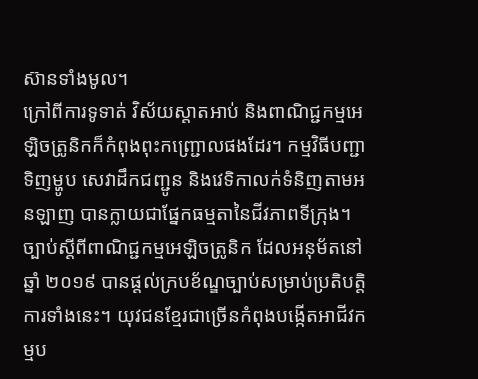ស៊ានទាំងមូល។
ក្រៅពីការទូទាត់ វិស័យស្តាតអាប់ និងពាណិជ្ជកម្មអេឡិចត្រូនិកក៏កំពុងពុះកញ្ជ្រោលផងដែរ។ កម្មវិធីបញ្ជាទិញម្ហូប សេវាដឹកជញ្ជូន និងវេទិកាលក់ទំនិញតាមអនឡាញ បានក្លាយជាផ្នែកធម្មតានៃជីវភាពទីក្រុង។ ច្បាប់ស្តីពីពាណិជ្ជកម្មអេឡិចត្រូនិក ដែលអនុម័តនៅឆ្នាំ ២០១៩ បានផ្តល់ក្របខ័ណ្ឌច្បាប់សម្រាប់ប្រតិបត្តិការទាំងនេះ។ យុវជនខ្មែរជាច្រើនកំពុងបង្កើតអាជីវកម្មប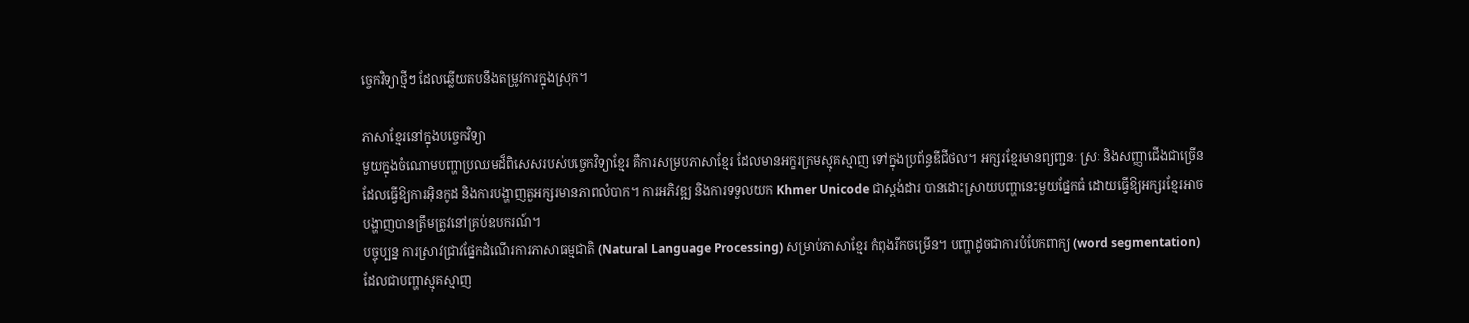ច្ចេកវិទ្យាថ្មីៗ ដែលឆ្លើយតបនឹងតម្រូវការក្នុងស្រុក។

ភាសាខ្មែរនៅក្នុងបច្ចេកវិទ្យា
មួយក្នុងចំណោមបញ្ហាប្រឈមដ៏ពិសេសរបស់បច្ចេកវិទ្យាខ្មែរ គឺការសម្របភាសាខ្មែរ ដែលមានអក្ខរក្រមស្មុគស្មាញ ទៅក្នុងប្រព័ន្ធឌីជីថល។ អក្សរខ្មែរមានព្យញ្ជនៈ ស្រៈ និងសញ្ញាជើងជាច្រើន ដែលធ្វើឱ្យការអ៊ិនកូដ និងការបង្ហាញតួអក្សរមានភាពលំបាក។ ការអភិវឌ្ឍ និងការទទួលយក Khmer Unicode ជាស្តង់ដារ បានដោះស្រាយបញ្ហានេះមួយផ្នែកធំ ដោយធ្វើឱ្យអក្សរខ្មែរអាចបង្ហាញបានត្រឹមត្រូវនៅគ្រប់ឧបករណ៍។
បច្ចុប្បន្ន ការស្រាវជ្រាវផ្នែកដំណើរការភាសាធម្មជាតិ (Natural Language Processing) សម្រាប់ភាសាខ្មែរ កំពុងរីកចម្រើន។ បញ្ហាដូចជាការបំបែកពាក្យ (word segmentation) ដែលជាបញ្ហាស្មុគស្មាញ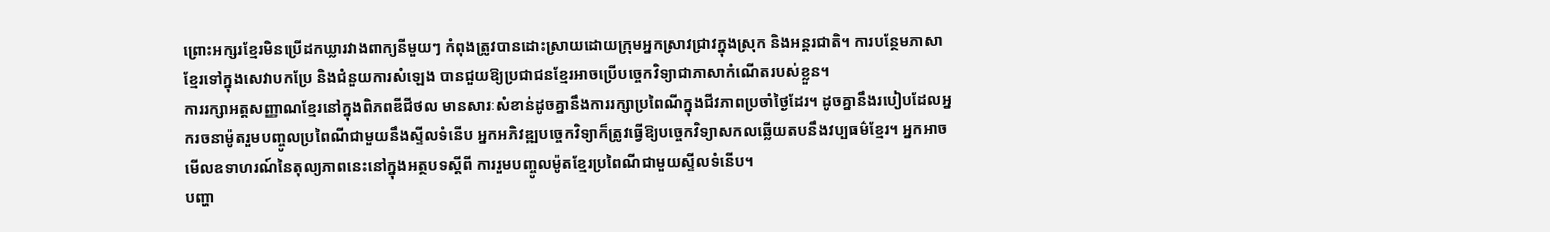ព្រោះអក្សរខ្មែរមិនប្រើដកឃ្លារវាងពាក្យនីមួយៗ កំពុងត្រូវបានដោះស្រាយដោយក្រុមអ្នកស្រាវជ្រាវក្នុងស្រុក និងអន្តរជាតិ។ ការបន្ថែមភាសាខ្មែរទៅក្នុងសេវាបកប្រែ និងជំនួយការសំឡេង បានជួយឱ្យប្រជាជនខ្មែរអាចប្រើបច្ចេកវិទ្យាជាភាសាកំណើតរបស់ខ្លួន។
ការរក្សាអត្តសញ្ញាណខ្មែរនៅក្នុងពិភពឌីជីថល មានសារៈសំខាន់ដូចគ្នានឹងការរក្សាប្រពៃណីក្នុងជីវភាពប្រចាំថ្ងៃដែរ។ ដូចគ្នានឹងរបៀបដែលអ្នករចនាម៉ូតរួមបញ្ចូលប្រពៃណីជាមួយនឹងស្ទីលទំនើប អ្នកអភិវឌ្ឍបច្ចេកវិទ្យាក៏ត្រូវធ្វើឱ្យបច្ចេកវិទ្យាសកលឆ្លើយតបនឹងវប្បធម៌ខ្មែរ។ អ្នកអាចមើលឧទាហរណ៍នៃតុល្យភាពនេះនៅក្នុងអត្ថបទស្តីពី ការរួមបញ្ចូលម៉ូតខ្មែរប្រពៃណីជាមួយស្ទីលទំនើប។
បញ្ហា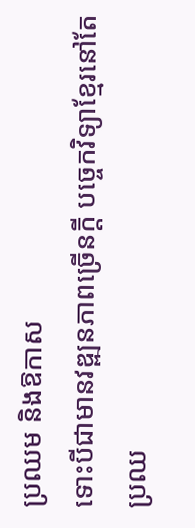ប្រឈម និងឱកាស
ទោះបីជាមានវឌ្ឍនភាពច្រើនក្តី បច្ចេកវិទ្យាខ្មែរនៅតែប្រឈ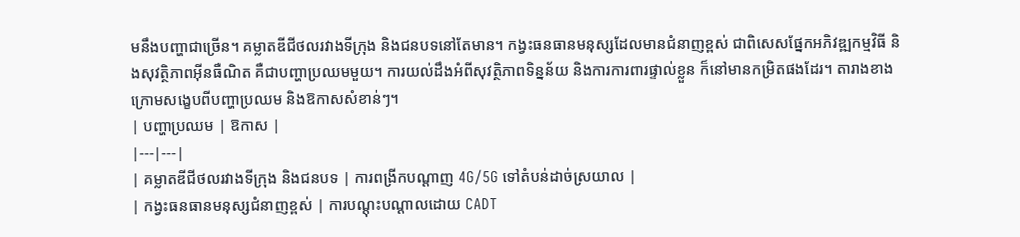មនឹងបញ្ហាជាច្រើន។ គម្លាតឌីជីថលរវាងទីក្រុង និងជនបទនៅតែមាន។ កង្វះធនធានមនុស្សដែលមានជំនាញខ្ពស់ ជាពិសេសផ្នែកអភិវឌ្ឍកម្មវិធី និងសុវត្ថិភាពអ៊ីនធឺណិត គឺជាបញ្ហាប្រឈមមួយ។ ការយល់ដឹងអំពីសុវត្ថិភាពទិន្នន័យ និងការការពារផ្ទាល់ខ្លួន ក៏នៅមានកម្រិតផងដែរ។ តារាងខាងក្រោមសង្ខេបពីបញ្ហាប្រឈម និងឱកាសសំខាន់ៗ។
| បញ្ហាប្រឈម | ឱកាស |
|---|---|
| គម្លាតឌីជីថលរវាងទីក្រុង និងជនបទ | ការពង្រីកបណ្តាញ 4G/5G ទៅតំបន់ដាច់ស្រយាល |
| កង្វះធនធានមនុស្សជំនាញខ្ពស់ | ការបណ្តុះបណ្តាលដោយ CADT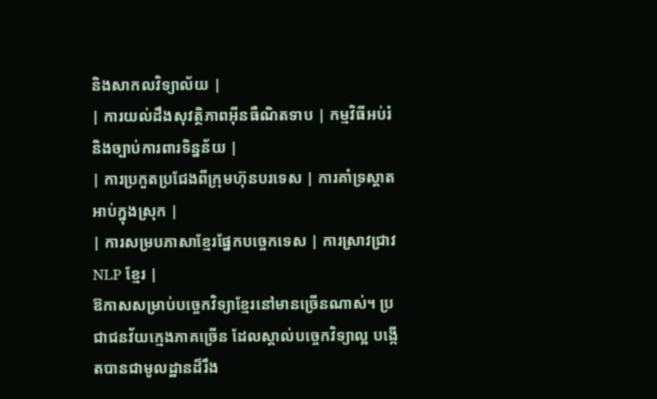និងសាកលវិទ្យាល័យ |
| ការយល់ដឹងសុវត្ថិភាពអ៊ីនធឺណិតទាប | កម្មវិធីអប់រំ និងច្បាប់ការពារទិន្នន័យ |
| ការប្រកួតប្រជែងពីក្រុមហ៊ុនបរទេស | ការគាំទ្រស្តាតអាប់ក្នុងស្រុក |
| ការសម្របភាសាខ្មែរផ្នែកបច្ចេកទេស | ការស្រាវជ្រាវ NLP ខ្មែរ |
ឱកាសសម្រាប់បច្ចេកវិទ្យាខ្មែរនៅមានច្រើនណាស់។ ប្រជាជនវ័យក្មេងភាគច្រើន ដែលស្គាល់បច្ចេកវិទ្យាល្អ បង្កើតបានជាមូលដ្ឋានដ៏រឹង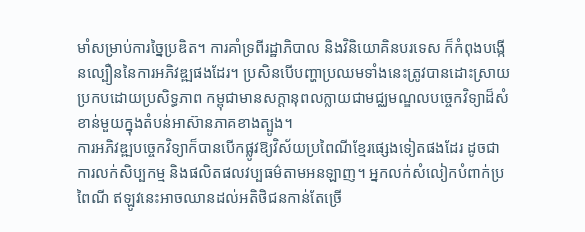មាំសម្រាប់ការច្នៃប្រឌិត។ ការគាំទ្រពីរដ្ឋាភិបាល និងវិនិយោគិនបរទេស ក៏កំពុងបង្កើនល្បឿននៃការអភិវឌ្ឍផងដែរ។ ប្រសិនបើបញ្ហាប្រឈមទាំងនេះត្រូវបានដោះស្រាយប្រកបដោយប្រសិទ្ធភាព កម្ពុជាមានសក្តានុពលក្លាយជាមជ្ឈមណ្ឌលបច្ចេកវិទ្យាដ៏សំខាន់មួយក្នុងតំបន់អាស៊ានភាគខាងត្បូង។
ការអភិវឌ្ឍបច្ចេកវិទ្យាក៏បានបើកផ្លូវឱ្យវិស័យប្រពៃណីខ្មែរផ្សេងទៀតផងដែរ ដូចជាការលក់សិប្បកម្ម និងផលិតផលវប្បធម៌តាមអនឡាញ។ អ្នកលក់សំលៀកបំពាក់ប្រពៃណី ឥឡូវនេះអាចឈានដល់អតិថិជនកាន់តែច្រើ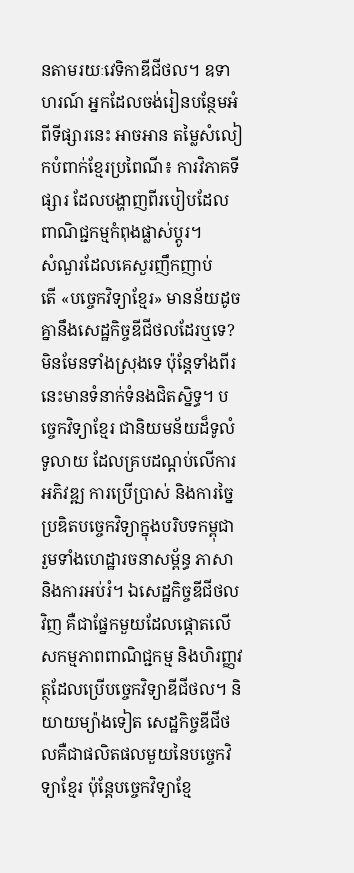នតាមរយៈវេទិកាឌីជីថល។ ឧទាហរណ៍ អ្នកដែលចង់រៀនបន្ថែមអំពីទីផ្សារនេះ អាចអាន តម្លៃសំលៀកបំពាក់ខ្មែរប្រពៃណី៖ ការវិភាគទីផ្សារ ដែលបង្ហាញពីរបៀបដែលពាណិជ្ជកម្មកំពុងផ្លាស់ប្តូរ។
សំណួរដែលគេសួរញឹកញាប់
តើ «បច្ចេកវិទ្យាខ្មែរ» មានន័យដូចគ្នានឹងសេដ្ឋកិច្ចឌីជីថលដែរឬទេ?
មិនមែនទាំងស្រុងទេ ប៉ុន្តែទាំងពីរនេះមានទំនាក់ទំនងជិតស្និទ្ធ។ បច្ចេកវិទ្យាខ្មែរ ជានិយមន័យដ៏ទូលំទូលាយ ដែលគ្របដណ្តប់លើការអភិវឌ្ឍ ការប្រើប្រាស់ និងការច្នៃប្រឌិតបច្ចេកវិទ្យាក្នុងបរិបទកម្ពុជា រួមទាំងហេដ្ឋារចនាសម្ព័ន្ធ ភាសា និងការអប់រំ។ ឯសេដ្ឋកិច្ចឌីជីថលវិញ គឺជាផ្នែកមួយដែលផ្តោតលើសកម្មភាពពាណិជ្ជកម្ម និងហិរញ្ញវត្ថុដែលប្រើបច្ចេកវិទ្យាឌីជីថល។ និយាយម្យ៉ាងទៀត សេដ្ឋកិច្ចឌីជីថលគឺជាផលិតផលមួយនៃបច្ចេកវិទ្យាខ្មែរ ប៉ុន្តែបច្ចេកវិទ្យាខ្មែ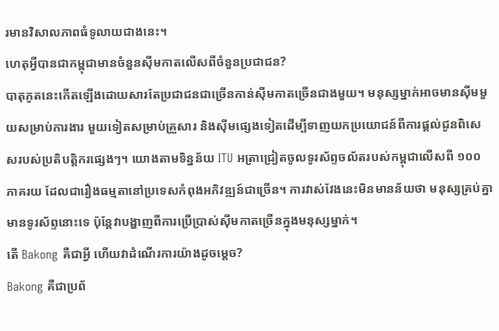រមានវិសាលភាពធំទូលាយជាងនេះ។
ហេតុអ្វីបានជាកម្ពុជាមានចំនួនស៊ីមកាតលើសពីចំនួនប្រជាជន?
បាតុភូតនេះកើតឡើងដោយសារតែប្រជាជនជាច្រើនកាន់ស៊ីមកាតច្រើនជាងមួយ។ មនុស្សម្នាក់អាចមានស៊ីមមួយសម្រាប់ការងារ មួយទៀតសម្រាប់គ្រួសារ និងស៊ីមផ្សេងទៀតដើម្បីទាញយកប្រយោជន៍ពីការផ្តល់ជូនពិសេសរបស់ប្រតិបត្តិករផ្សេងៗ។ យោងតាមទិន្នន័យ ITU អត្រាជ្រៀតចូលទូរស័ព្ទចល័តរបស់កម្ពុជាលើសពី ១០០ ភាគរយ ដែលជារឿងធម្មតានៅប្រទេសកំពុងអភិវឌ្ឍន៍ជាច្រើន។ ការវាស់វែងនេះមិនមានន័យថា មនុស្សគ្រប់គ្នាមានទូរស័ព្ទនោះទេ ប៉ុន្តែវាបង្ហាញពីការប្រើប្រាស់ស៊ីមកាតច្រើនក្នុងមនុស្សម្នាក់។
តើ Bakong គឺជាអ្វី ហើយវាដំណើរការយ៉ាងដូចម្តេច?
Bakong គឺជាប្រព័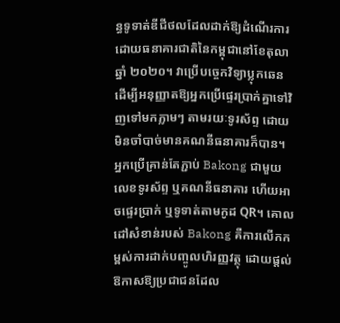ន្ធទូទាត់ឌីជីថលដែលដាក់ឱ្យដំណើរការដោយធនាគារជាតិនៃកម្ពុជានៅខែតុលា ឆ្នាំ ២០២០។ វាប្រើបច្ចេកវិទ្យាប្លុកឆេន ដើម្បីអនុញ្ញាតឱ្យអ្នកប្រើផ្ទេរប្រាក់គ្នាទៅវិញទៅមកភ្លាមៗ តាមរយៈទូរស័ព្ទ ដោយមិនចាំបាច់មានគណនីធនាគារក៏បាន។ អ្នកប្រើគ្រាន់តែភ្ជាប់ Bakong ជាមួយលេខទូរស័ព្ទ ឬគណនីធនាគារ ហើយអាចផ្ទេរប្រាក់ ឬទូទាត់តាមកូដ QR។ គោលដៅសំខាន់របស់ Bakong គឺការលើកកម្ពស់ការដាក់បញ្ចូលហិរញ្ញវត្ថុ ដោយផ្តល់ឱកាសឱ្យប្រជាជនដែល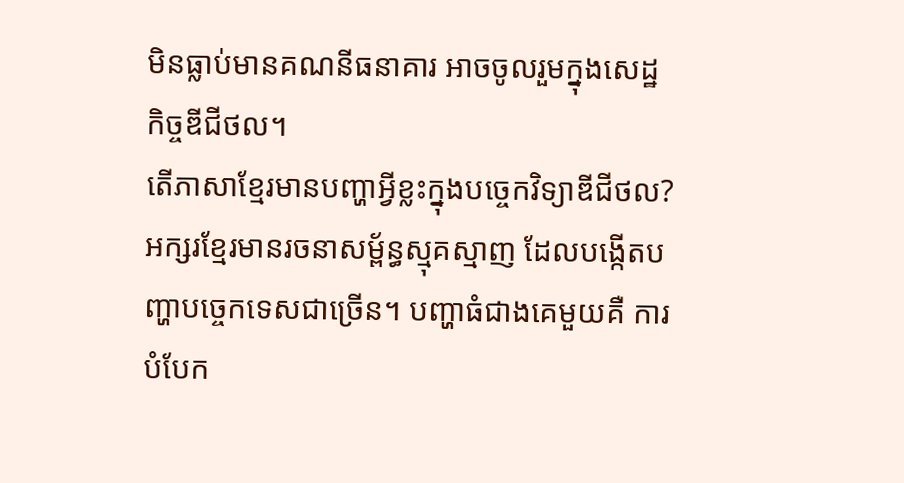មិនធ្លាប់មានគណនីធនាគារ អាចចូលរួមក្នុងសេដ្ឋកិច្ចឌីជីថល។
តើភាសាខ្មែរមានបញ្ហាអ្វីខ្លះក្នុងបច្ចេកវិទ្យាឌីជីថល?
អក្សរខ្មែរមានរចនាសម្ព័ន្ធស្មុគស្មាញ ដែលបង្កើតបញ្ហាបច្ចេកទេសជាច្រើន។ បញ្ហាធំជាងគេមួយគឺ ការបំបែក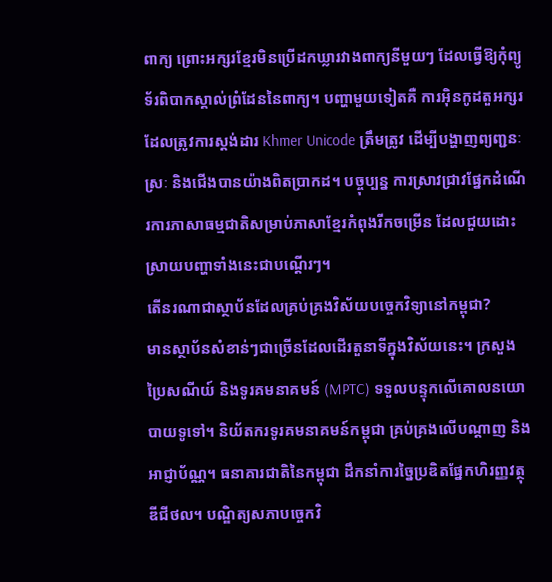ពាក្យ ព្រោះអក្សរខ្មែរមិនប្រើដកឃ្លារវាងពាក្យនីមួយៗ ដែលធ្វើឱ្យកុំព្យូទ័រពិបាកស្គាល់ព្រំដែននៃពាក្យ។ បញ្ហាមួយទៀតគឺ ការអ៊ិនកូដតួអក្សរ ដែលត្រូវការស្តង់ដារ Khmer Unicode ត្រឹមត្រូវ ដើម្បីបង្ហាញព្យញ្ជនៈ ស្រៈ និងជើងបានយ៉ាងពិតប្រាកដ។ បច្ចុប្បន្ន ការស្រាវជ្រាវផ្នែកដំណើរការភាសាធម្មជាតិសម្រាប់ភាសាខ្មែរកំពុងរីកចម្រើន ដែលជួយដោះស្រាយបញ្ហាទាំងនេះជាបណ្តើរៗ។
តើនរណាជាស្ថាប័នដែលគ្រប់គ្រងវិស័យបច្ចេកវិទ្យានៅកម្ពុជា?
មានស្ថាប័នសំខាន់ៗជាច្រើនដែលដើរតួនាទីក្នុងវិស័យនេះ។ ក្រសួងប្រៃសណីយ៍ និងទូរគមនាគមន៍ (MPTC) ទទួលបន្ទុកលើគោលនយោបាយទូទៅ។ និយ័តករទូរគមនាគមន៍កម្ពុជា គ្រប់គ្រងលើបណ្តាញ និងអាជ្ញាប័ណ្ណ។ ធនាគារជាតិនៃកម្ពុជា ដឹកនាំការច្នៃប្រឌិតផ្នែកហិរញ្ញវត្ថុឌីជីថល។ បណ្ឌិត្យសភាបច្ចេកវិ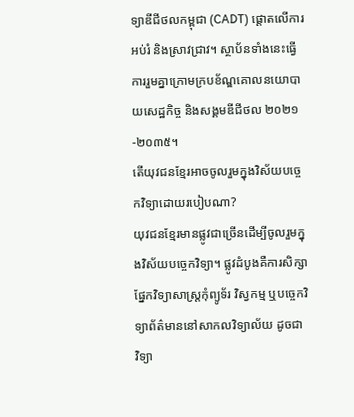ទ្យាឌីជីថលកម្ពុជា (CADT) ផ្តោតលើការអប់រំ និងស្រាវជ្រាវ។ ស្ថាប័នទាំងនេះធ្វើការរួមគ្នាក្រោមក្របខ័ណ្ឌគោលនយោបាយសេដ្ឋកិច្ច និងសង្គមឌីជីថល ២០២១-២០៣៥។
តើយុវជនខ្មែរអាចចូលរួមក្នុងវិស័យបច្ចេកវិទ្យាដោយរបៀបណា?
យុវជនខ្មែរមានផ្លូវជាច្រើនដើម្បីចូលរួមក្នុងវិស័យបច្ចេកវិទ្យា។ ផ្លូវដំបូងគឺការសិក្សាផ្នែកវិទ្យាសាស្ត្រកុំព្យូទ័រ វិស្វកម្ម ឬបច្ចេកវិទ្យាព័ត៌មាននៅសាកលវិទ្យាល័យ ដូចជា វិទ្យា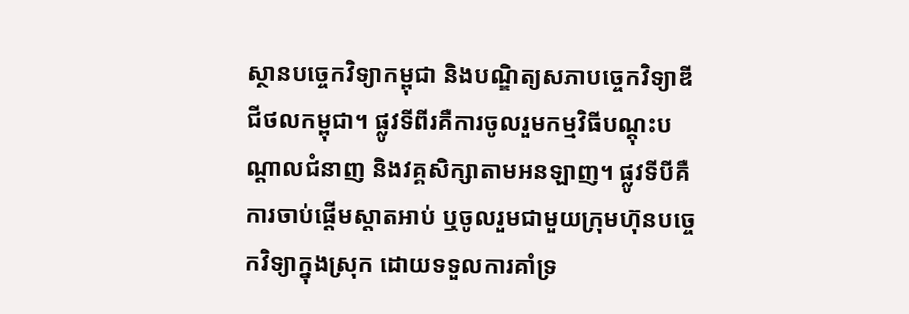ស្ថានបច្ចេកវិទ្យាកម្ពុជា និងបណ្ឌិត្យសភាបច្ចេកវិទ្យាឌីជីថលកម្ពុជា។ ផ្លូវទីពីរគឺការចូលរួមកម្មវិធីបណ្តុះបណ្តាលជំនាញ និងវគ្គសិក្សាតាមអនឡាញ។ ផ្លូវទីបីគឺការចាប់ផ្តើមស្តាតអាប់ ឬចូលរួមជាមួយក្រុមហ៊ុនបច្ចេកវិទ្យាក្នុងស្រុក ដោយទទួលការគាំទ្រ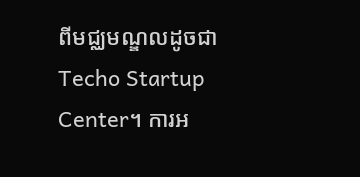ពីមជ្ឈមណ្ឌលដូចជា Techo Startup Center។ ការអ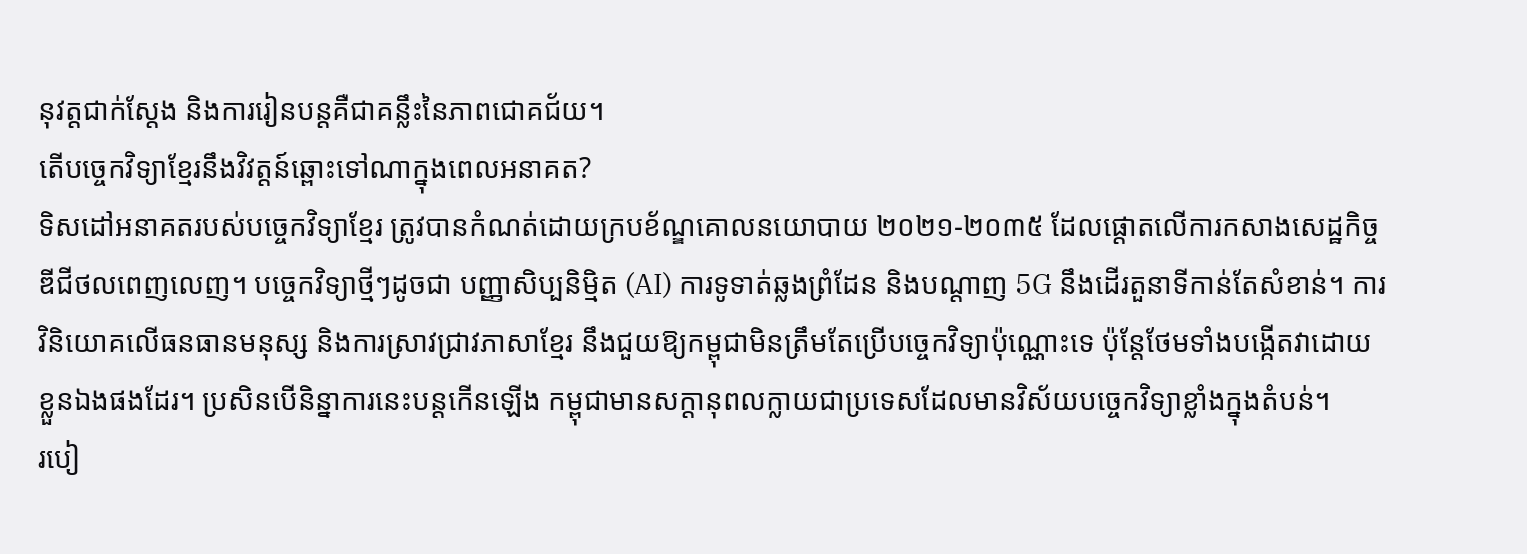នុវត្តជាក់ស្តែង និងការរៀនបន្តគឺជាគន្លឹះនៃភាពជោគជ័យ។
តើបច្ចេកវិទ្យាខ្មែរនឹងវិវត្តន៍ឆ្ពោះទៅណាក្នុងពេលអនាគត?
ទិសដៅអនាគតរបស់បច្ចេកវិទ្យាខ្មែរ ត្រូវបានកំណត់ដោយក្របខ័ណ្ឌគោលនយោបាយ ២០២១-២០៣៥ ដែលផ្តោតលើការកសាងសេដ្ឋកិច្ចឌីជីថលពេញលេញ។ បច្ចេកវិទ្យាថ្មីៗដូចជា បញ្ញាសិប្បនិម្មិត (AI) ការទូទាត់ឆ្លងព្រំដែន និងបណ្តាញ 5G នឹងដើរតួនាទីកាន់តែសំខាន់។ ការវិនិយោគលើធនធានមនុស្ស និងការស្រាវជ្រាវភាសាខ្មែរ នឹងជួយឱ្យកម្ពុជាមិនត្រឹមតែប្រើបច្ចេកវិទ្យាប៉ុណ្ណោះទេ ប៉ុន្តែថែមទាំងបង្កើតវាដោយខ្លួនឯងផងដែរ។ ប្រសិនបើនិន្នាការនេះបន្តកើនឡើង កម្ពុជាមានសក្តានុពលក្លាយជាប្រទេសដែលមានវិស័យបច្ចេកវិទ្យាខ្លាំងក្នុងតំបន់។
របៀ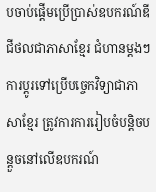បចាប់ផ្តើមប្រើប្រាស់ឧបករណ៍ឌីជីថលជាភាសាខ្មែរ ជំហានម្តងៗ
ការប្តូរទៅប្រើបច្ចេកវិទ្យាជាភាសាខ្មែរ ត្រូវការការរៀបចំបន្តិចបន្តួចនៅលើឧបករណ៍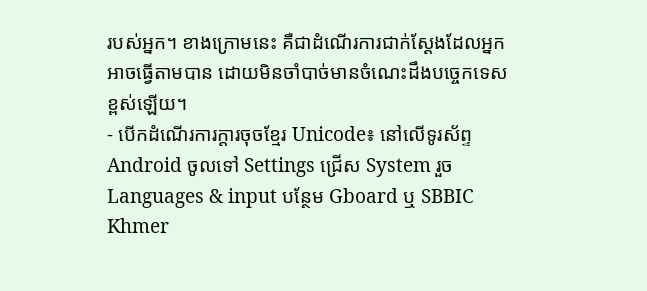របស់អ្នក។ ខាងក្រោមនេះ គឺជាដំណើរការជាក់ស្តែងដែលអ្នកអាចធ្វើតាមបាន ដោយមិនចាំបាច់មានចំណេះដឹងបច្ចេកទេសខ្ពស់ឡើយ។
- បើកដំណើរការក្តារចុចខ្មែរ Unicode៖ នៅលើទូរស័ព្ទ Android ចូលទៅ Settings ជ្រើស System រួច Languages & input បន្ថែម Gboard ឬ SBBIC Khmer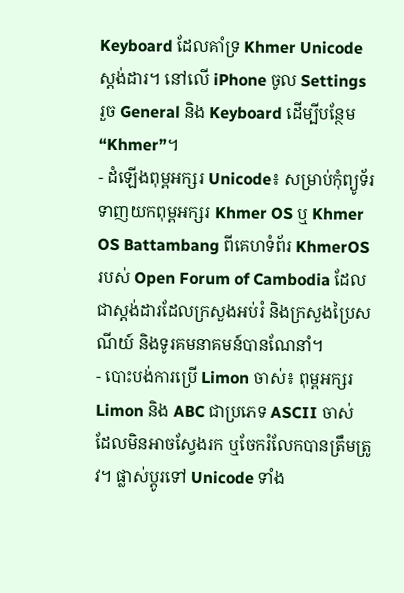Keyboard ដែលគាំទ្រ Khmer Unicode ស្តង់ដារ។ នៅលើ iPhone ចូល Settings រួច General និង Keyboard ដើម្បីបន្ថែម “Khmer”។
- ដំឡើងពុម្ពអក្សរ Unicode៖ សម្រាប់កុំព្យូទ័រ ទាញយកពុម្ពអក្សរ Khmer OS ឬ Khmer OS Battambang ពីគេហទំព័រ KhmerOS របស់ Open Forum of Cambodia ដែលជាស្តង់ដារដែលក្រសួងអប់រំ និងក្រសួងប្រៃសណីយ៍ និងទូរគមនាគមន៍បានណែនាំ។
- បោះបង់ការប្រើ Limon ចាស់៖ ពុម្ពអក្សរ Limon និង ABC ជាប្រភេទ ASCII ចាស់ ដែលមិនអាចស្វែងរក ឬចែករំលែកបានត្រឹមត្រូវ។ ផ្លាស់ប្តូរទៅ Unicode ទាំង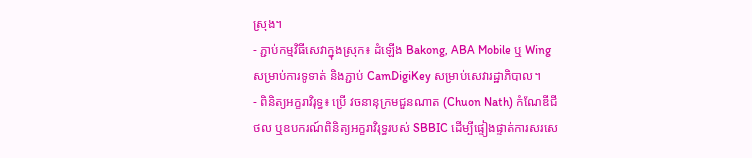ស្រុង។
- ភ្ជាប់កម្មវិធីសេវាក្នុងស្រុក៖ ដំឡើង Bakong, ABA Mobile ឬ Wing សម្រាប់ការទូទាត់ និងភ្ជាប់ CamDigiKey សម្រាប់សេវារដ្ឋាភិបាល។
- ពិនិត្យអក្ខរាវិរុទ្ធ៖ ប្រើ វចនានុក្រមជួនណាត (Chuon Nath) កំណែឌីជីថល ឬឧបករណ៍ពិនិត្យអក្ខរាវិរុទ្ធរបស់ SBBIC ដើម្បីផ្ទៀងផ្ទាត់ការសរសេ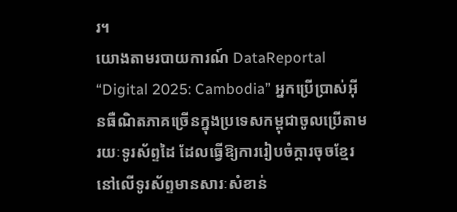រ។
យោងតាមរបាយការណ៍ DataReportal “Digital 2025: Cambodia” អ្នកប្រើប្រាស់អ៊ីនធឺណិតភាគច្រើនក្នុងប្រទេសកម្ពុជាចូលប្រើតាមរយៈទូរស័ព្ទដៃ ដែលធ្វើឱ្យការរៀបចំក្តារចុចខ្មែរនៅលើទូរស័ព្ទមានសារៈសំខាន់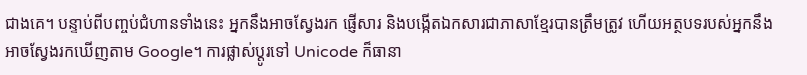ជាងគេ។ បន្ទាប់ពីបញ្ចប់ជំហានទាំងនេះ អ្នកនឹងអាចស្វែងរក ផ្ញើសារ និងបង្កើតឯកសារជាភាសាខ្មែរបានត្រឹមត្រូវ ហើយអត្ថបទរបស់អ្នកនឹងអាចស្វែងរកឃើញតាម Google។ ការផ្លាស់ប្តូរទៅ Unicode ក៏ធានា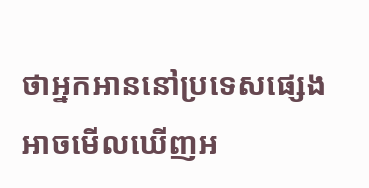ថាអ្នកអាននៅប្រទេសផ្សេងអាចមើលឃើញអ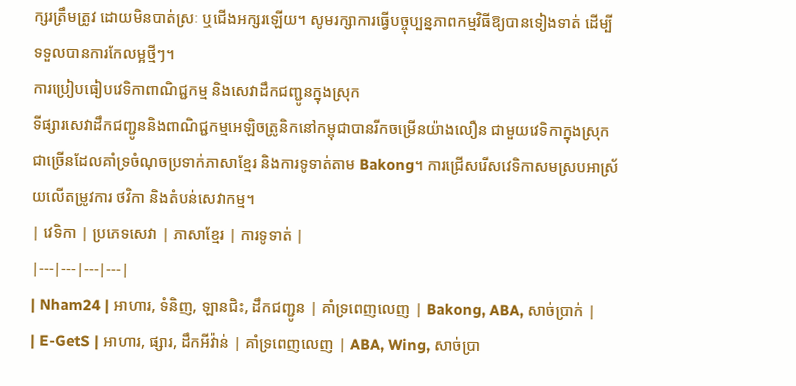ក្សរត្រឹមត្រូវ ដោយមិនបាត់ស្រៈ ឬជើងអក្សរឡើយ។ សូមរក្សាការធ្វើបច្ចុប្បន្នភាពកម្មវិធីឱ្យបានទៀងទាត់ ដើម្បីទទួលបានការកែលម្អថ្មីៗ។
ការប្រៀបធៀបវេទិកាពាណិជ្ជកម្ម និងសេវាដឹកជញ្ជូនក្នុងស្រុក
ទីផ្សារសេវាដឹកជញ្ជូននិងពាណិជ្ជកម្មអេឡិចត្រូនិកនៅកម្ពុជាបានរីកចម្រើនយ៉ាងលឿន ជាមួយវេទិកាក្នុងស្រុកជាច្រើនដែលគាំទ្រចំណុចប្រទាក់ភាសាខ្មែរ និងការទូទាត់តាម Bakong។ ការជ្រើសរើសវេទិកាសមស្របអាស្រ័យលើតម្រូវការ ថវិកា និងតំបន់សេវាកម្ម។
| វេទិកា | ប្រភេទសេវា | ភាសាខ្មែរ | ការទូទាត់ |
|---|---|---|---|
| Nham24 | អាហារ, ទំនិញ, ឡានជិះ, ដឹកជញ្ជូន | គាំទ្រពេញលេញ | Bakong, ABA, សាច់ប្រាក់ |
| E-GetS | អាហារ, ផ្សារ, ដឹកអីវ៉ាន់ | គាំទ្រពេញលេញ | ABA, Wing, សាច់ប្រា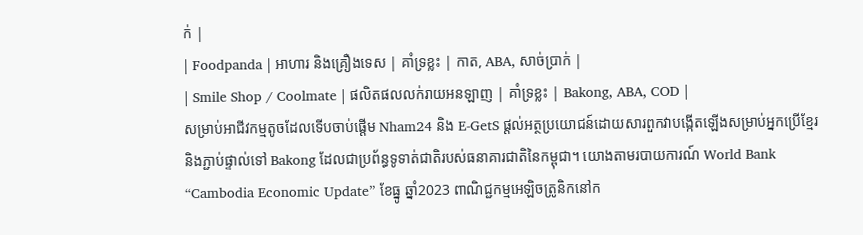ក់ |
| Foodpanda | អាហារ និងគ្រឿងទេស | គាំទ្រខ្លះ | កាត, ABA, សាច់ប្រាក់ |
| Smile Shop / Coolmate | ផលិតផលលក់រាយអនឡាញ | គាំទ្រខ្លះ | Bakong, ABA, COD |
សម្រាប់អាជីវកម្មតូចដែលទើបចាប់ផ្តើម Nham24 និង E-GetS ផ្តល់អត្ថប្រយោជន៍ដោយសារពួកវាបង្កើតឡើងសម្រាប់អ្នកប្រើខ្មែរ និងភ្ជាប់ផ្ទាល់ទៅ Bakong ដែលជាប្រព័ន្ធទូទាត់ជាតិរបស់ធនាគារជាតិនៃកម្ពុជា។ យោងតាមរបាយការណ៍ World Bank “Cambodia Economic Update” ខែធ្នូ ឆ្នាំ2023 ពាណិជ្ជកម្មអេឡិចត្រូនិកនៅក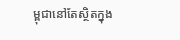ម្ពុជានៅតែស្ថិតក្នុង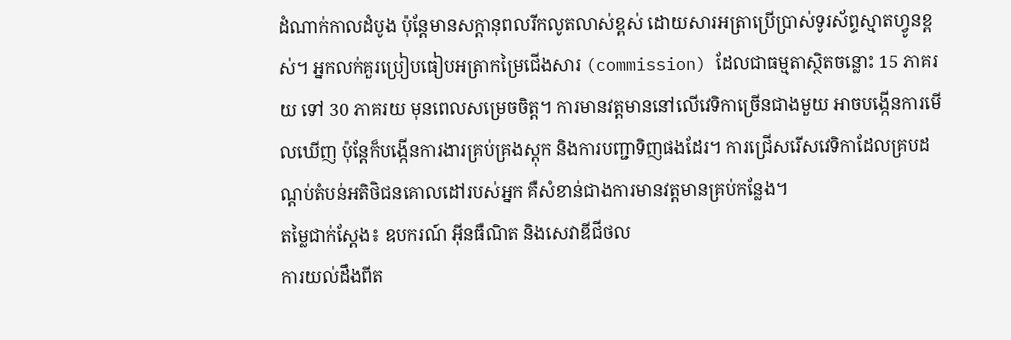ដំណាក់កាលដំបូង ប៉ុន្តែមានសក្តានុពលរីកលូតលាស់ខ្ពស់ ដោយសារអត្រាប្រើប្រាស់ទូរស័ព្ទស្មាតហ្វូនខ្ពស់។ អ្នកលក់គួរប្រៀបធៀបអត្រាកម្រៃជើងសារ (commission) ដែលជាធម្មតាស្ថិតចន្លោះ 15 ភាគរយ ទៅ 30 ភាគរយ មុនពេលសម្រេចចិត្ត។ ការមានវត្តមាននៅលើវេទិកាច្រើនជាងមួយ អាចបង្កើនការមើលឃើញ ប៉ុន្តែក៏បង្កើនការងារគ្រប់គ្រងស្តុក និងការបញ្ជាទិញផងដែរ។ ការជ្រើសរើសវេទិកាដែលគ្របដណ្តប់តំបន់អតិថិជនគោលដៅរបស់អ្នក គឺសំខាន់ជាងការមានវត្តមានគ្រប់កន្លែង។
តម្លៃជាក់ស្តែង៖ ឧបករណ៍ អ៊ីនធឺណិត និងសេវាឌីជីថល
ការយល់ដឹងពីត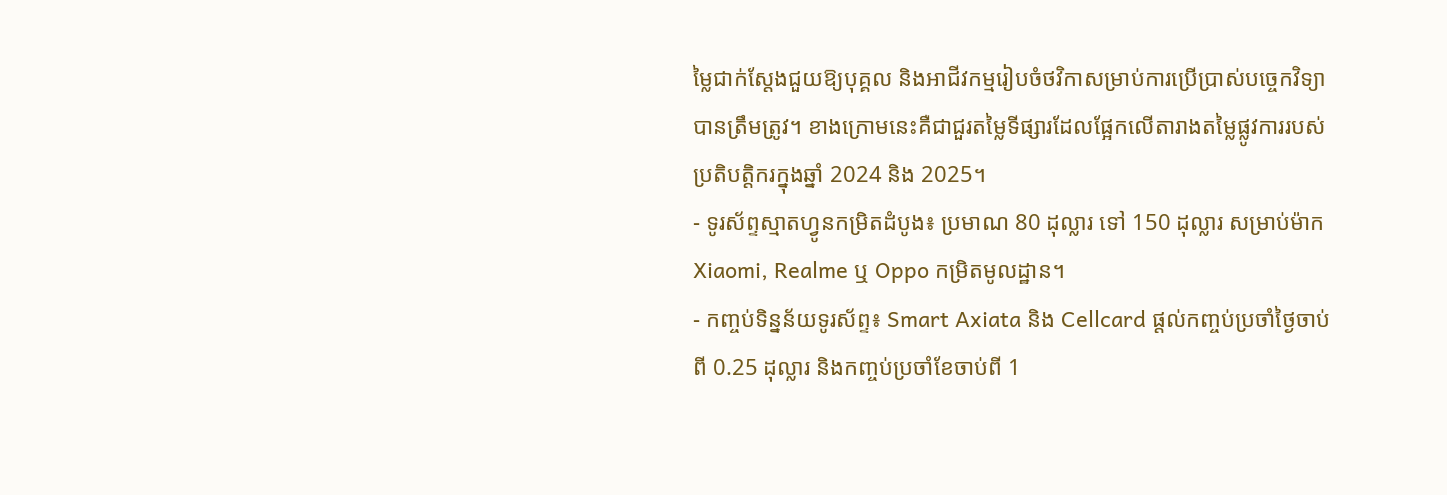ម្លៃជាក់ស្តែងជួយឱ្យបុគ្គល និងអាជីវកម្មរៀបចំថវិកាសម្រាប់ការប្រើប្រាស់បច្ចេកវិទ្យាបានត្រឹមត្រូវ។ ខាងក្រោមនេះគឺជាជួរតម្លៃទីផ្សារដែលផ្អែកលើតារាងតម្លៃផ្លូវការរបស់ប្រតិបត្តិករក្នុងឆ្នាំ 2024 និង 2025។
- ទូរស័ព្ទស្មាតហ្វូនកម្រិតដំបូង៖ ប្រមាណ 80 ដុល្លារ ទៅ 150 ដុល្លារ សម្រាប់ម៉ាក Xiaomi, Realme ឬ Oppo កម្រិតមូលដ្ឋាន។
- កញ្ចប់ទិន្នន័យទូរស័ព្ទ៖ Smart Axiata និង Cellcard ផ្តល់កញ្ចប់ប្រចាំថ្ងៃចាប់ពី 0.25 ដុល្លារ និងកញ្ចប់ប្រចាំខែចាប់ពី 1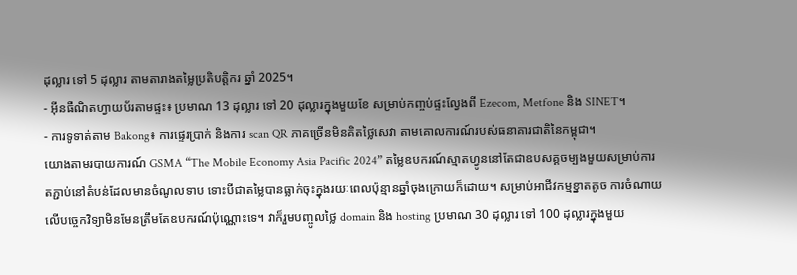ដុល្លារ ទៅ 5 ដុល្លារ តាមតារាងតម្លៃប្រតិបត្តិករ ឆ្នាំ 2025។
- អ៊ីនធឺណិតហ្វាយប័រតាមផ្ទះ៖ ប្រមាណ 13 ដុល្លារ ទៅ 20 ដុល្លារក្នុងមួយខែ សម្រាប់កញ្ចប់ផ្ទះល្វែងពី Ezecom, Metfone និង SINET។
- ការទូទាត់តាម Bakong៖ ការផ្ទេរប្រាក់ និងការ scan QR ភាគច្រើនមិនគិតថ្លៃសេវា តាមគោលការណ៍របស់ធនាគារជាតិនៃកម្ពុជា។
យោងតាមរបាយការណ៍ GSMA “The Mobile Economy Asia Pacific 2024” តម្លៃឧបករណ៍ស្មាតហ្វូននៅតែជាឧបសគ្គចម្បងមួយសម្រាប់ការតភ្ជាប់នៅតំបន់ដែលមានចំណូលទាប ទោះបីជាតម្លៃបានធ្លាក់ចុះក្នុងរយៈពេលប៉ុន្មានឆ្នាំចុងក្រោយក៏ដោយ។ សម្រាប់អាជីវកម្មខ្នាតតូច ការចំណាយលើបច្ចេកវិទ្យាមិនមែនត្រឹមតែឧបករណ៍ប៉ុណ្ណោះទេ។ វាក៏រួមបញ្ចូលថ្លៃ domain និង hosting ប្រមាណ 30 ដុល្លារ ទៅ 100 ដុល្លារក្នុងមួយ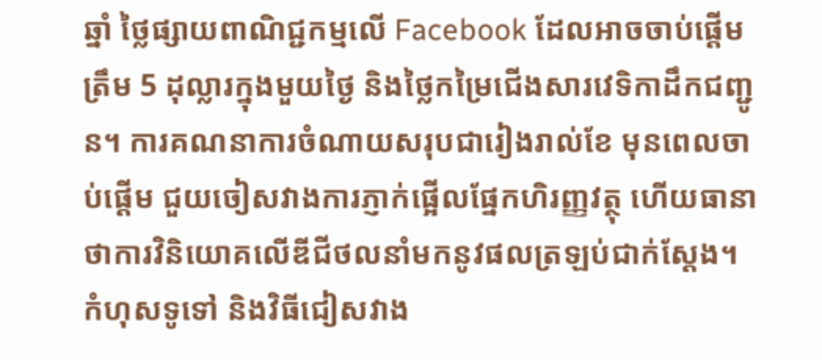ឆ្នាំ ថ្លៃផ្សាយពាណិជ្ជកម្មលើ Facebook ដែលអាចចាប់ផ្តើមត្រឹម 5 ដុល្លារក្នុងមួយថ្ងៃ និងថ្លៃកម្រៃជើងសារវេទិកាដឹកជញ្ជូន។ ការគណនាការចំណាយសរុបជារៀងរាល់ខែ មុនពេលចាប់ផ្តើម ជួយចៀសវាងការភ្ញាក់ផ្អើលផ្នែកហិរញ្ញវត្ថុ ហើយធានាថាការវិនិយោគលើឌីជីថលនាំមកនូវផលត្រឡប់ជាក់ស្តែង។
កំហុសទូទៅ និងវិធីជៀសវាង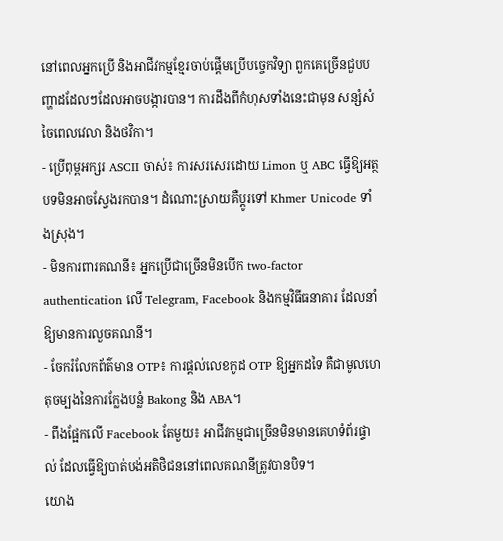នៅពេលអ្នកប្រើ និងអាជីវកម្មខ្មែរចាប់ផ្តើមប្រើបច្ចេកវិទ្យា ពួកគេច្រើនជួបបញ្ហាដដែលៗដែលអាចបង្ការបាន។ ការដឹងពីកំហុសទាំងនេះជាមុន សន្សំសំចៃពេលវេលា និងថវិកា។
- ប្រើពុម្ពអក្សរ ASCII ចាស់៖ ការសរសេរដោយ Limon ឬ ABC ធ្វើឱ្យអត្ថបទមិនអាចស្វែងរកបាន។ ដំណោះស្រាយគឺប្តូរទៅ Khmer Unicode ទាំងស្រុង។
- មិនការពារគណនី៖ អ្នកប្រើជាច្រើនមិនបើក two-factor authentication លើ Telegram, Facebook និងកម្មវិធីធនាគារ ដែលនាំឱ្យមានការលួចគណនី។
- ចែករំលែកព័ត៌មាន OTP៖ ការផ្តល់លេខកូដ OTP ឱ្យអ្នកដទៃ គឺជាមូលហេតុចម្បងនៃការក្លែងបន្លំ Bakong និង ABA។
- ពឹងផ្អែកលើ Facebook តែមួយ៖ អាជីវកម្មជាច្រើនមិនមានគេហទំព័រផ្ទាល់ ដែលធ្វើឱ្យបាត់បង់អតិថិជននៅពេលគណនីត្រូវបានបិទ។
យោង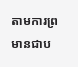តាមការព្រមានជាប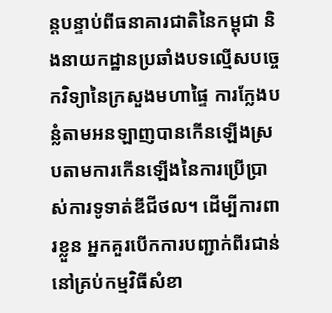ន្តបន្ទាប់ពីធនាគារជាតិនៃកម្ពុជា និងនាយកដ្ឋានប្រឆាំងបទល្មើសបច្ចេកវិទ្យានៃក្រសួងមហាផ្ទៃ ការក្លែងបន្លំតាមអនឡាញបានកើនឡើងស្របតាមការកើនឡើងនៃការប្រើប្រាស់ការទូទាត់ឌីជីថល។ ដើម្បីការពារខ្លួន អ្នកគួរបើកការបញ្ជាក់ពីរជាន់នៅគ្រប់កម្មវិធីសំខា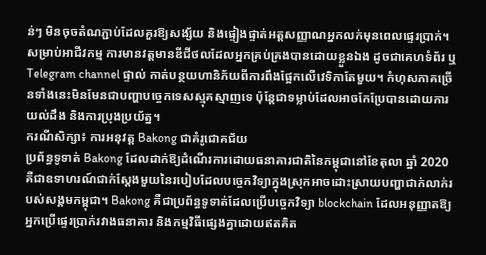ន់ៗ មិនចុចតំណភ្ជាប់ដែលគួរឱ្យសង្ស័យ និងផ្ទៀងផ្ទាត់អត្តសញ្ញាណអ្នកលក់មុនពេលផ្ទេរប្រាក់។ សម្រាប់អាជីវកម្ម ការមានវត្តមានឌីជីថលដែលអ្នកគ្រប់គ្រងបានដោយខ្លួនឯង ដូចជាគេហទំព័រ ឬ Telegram channel ផ្ទាល់ កាត់បន្ថយហានិភ័យពីការពឹងផ្អែកលើវេទិកាតែមួយ។ កំហុសភាគច្រើនទាំងនេះមិនមែនជាបញ្ហាបច្ចេកទេសស្មុគស្មាញទេ ប៉ុន្តែជាទម្លាប់ដែលអាចកែប្រែបានដោយការយល់ដឹង និងការប្រុងប្រយ័ត្ន។
ករណីសិក្សា៖ ការអនុវត្ត Bakong ជាគំរូជោគជ័យ
ប្រព័ន្ធទូទាត់ Bakong ដែលដាក់ឱ្យដំណើរការដោយធនាគារជាតិនៃកម្ពុជានៅខែតុលា ឆ្នាំ 2020 គឺជាឧទាហរណ៍ជាក់ស្តែងមួយនៃរបៀបដែលបច្ចេកវិទ្យាក្នុងស្រុកអាចដោះស្រាយបញ្ហាជាក់លាក់របស់សង្គមកម្ពុជា។ Bakong គឺជាប្រព័ន្ធទូទាត់ដែលប្រើបច្ចេកវិទ្យា blockchain ដែលអនុញ្ញាតឱ្យអ្នកប្រើផ្ទេរប្រាក់រវាងធនាគារ និងកម្មវិធីផ្សេងគ្នាដោយឥតគិត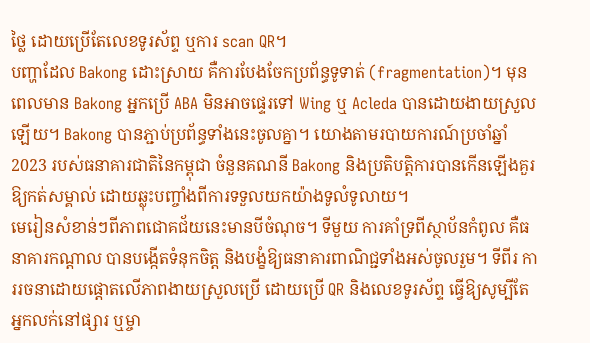ថ្លៃ ដោយប្រើតែលេខទូរស័ព្ទ ឬការ scan QR។
បញ្ហាដែល Bakong ដោះស្រាយ គឺការបែងចែកប្រព័ន្ធទូទាត់ (fragmentation)។ មុនពេលមាន Bakong អ្នកប្រើ ABA មិនអាចផ្ទេរទៅ Wing ឬ Acleda បានដោយងាយស្រួលឡើយ។ Bakong បានភ្ជាប់ប្រព័ន្ធទាំងនេះចូលគ្នា។ យោងតាមរបាយការណ៍ប្រចាំឆ្នាំ 2023 របស់ធនាគារជាតិនៃកម្ពុជា ចំនួនគណនី Bakong និងប្រតិបត្តិការបានកើនឡើងគួរឱ្យកត់សម្គាល់ ដោយឆ្លុះបញ្ចាំងពីការទទួលយកយ៉ាងទូលំទូលាយ។
មេរៀនសំខាន់ៗពីភាពជោគជ័យនេះមានបីចំណុច។ ទីមួយ ការគាំទ្រពីស្ថាប័នកំពូល គឺធនាគារកណ្តាល បានបង្កើតទំនុកចិត្ត និងបង្ខំឱ្យធនាគារពាណិជ្ជទាំងអស់ចូលរួម។ ទីពីរ ការរចនាដោយផ្តោតលើភាពងាយស្រួលប្រើ ដោយប្រើ QR និងលេខទូរស័ព្ទ ធ្វើឱ្យសូម្បីតែអ្នកលក់នៅផ្សារ ឬម្ចា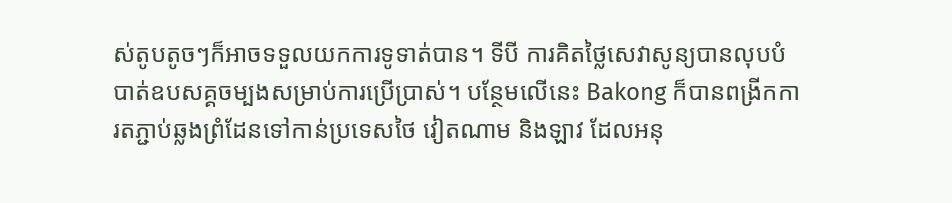ស់តូបតូចៗក៏អាចទទួលយកការទូទាត់បាន។ ទីបី ការគិតថ្លៃសេវាសូន្យបានលុបបំបាត់ឧបសគ្គចម្បងសម្រាប់ការប្រើប្រាស់។ បន្ថែមលើនេះ Bakong ក៏បានពង្រីកការតភ្ជាប់ឆ្លងព្រំដែនទៅកាន់ប្រទេសថៃ វៀតណាម និងឡាវ ដែលអនុ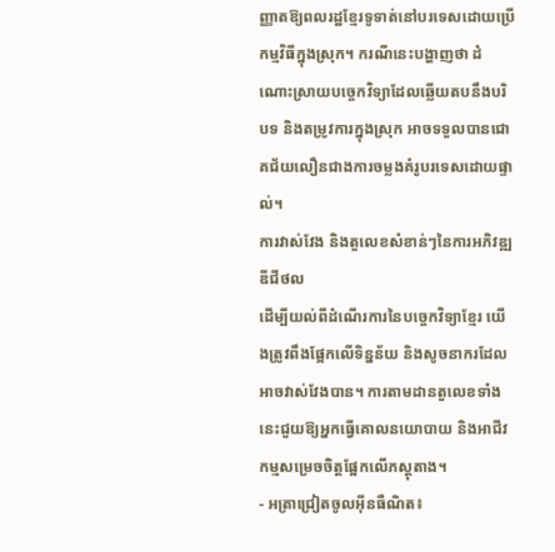ញ្ញាតឱ្យពលរដ្ឋខ្មែរទូទាត់នៅបរទេសដោយប្រើកម្មវិធីក្នុងស្រុក។ ករណីនេះបង្ហាញថា ដំណោះស្រាយបច្ចេកវិទ្យាដែលឆ្លើយតបនឹងបរិបទ និងតម្រូវការក្នុងស្រុក អាចទទួលបានជោគជ័យលឿនជាងការចម្លងគំរូបរទេសដោយផ្ទាល់។
ការវាស់វែង និងតួលេខសំខាន់ៗនៃការអភិវឌ្ឍឌីជីថល
ដើម្បីយល់ពីដំណើរការនៃបច្ចេកវិទ្យាខ្មែរ យើងត្រូវពឹងផ្អែកលើទិន្នន័យ និងសូចនាករដែលអាចវាស់វែងបាន។ ការតាមដានតួលេខទាំងនេះជួយឱ្យអ្នកធ្វើគោលនយោបាយ និងអាជីវកម្មសម្រេចចិត្តផ្អែកលើភស្តុតាង។
- អត្រាជ្រៀតចូលអ៊ីនធឺណិត៖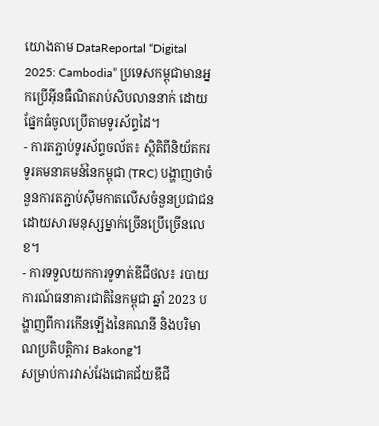យោងតាម DataReportal “Digital 2025: Cambodia” ប្រទេសកម្ពុជាមានអ្នកប្រើអ៊ីនធឺណិតរាប់សិបលាននាក់ ដោយផ្នែកធំចូលប្រើតាមទូរស័ព្ទដៃ។
- ការតភ្ជាប់ទូរស័ព្ទចល័ត៖ ស្ថិតិពីនិយ័តករទូរគមនាគមន៍នៃកម្ពុជា (TRC) បង្ហាញថាចំនួនការតភ្ជាប់ស៊ីមកាតលើសចំនួនប្រជាជន ដោយសារមនុស្សម្នាក់ច្រើនប្រើច្រើនលេខ។
- ការទទួលយកការទូទាត់ឌីជីថល៖ របាយការណ៍ធនាគារជាតិនៃកម្ពុជា ឆ្នាំ 2023 បង្ហាញពីការកើនឡើងនៃគណនី និងបរិមាណប្រតិបត្តិការ Bakong។
សម្រាប់ការវាស់វែងជោគជ័យឌីជី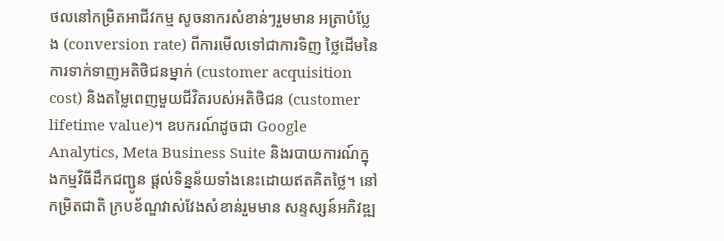ថលនៅកម្រិតអាជីវកម្ម សូចនាករសំខាន់ៗរួមមាន អត្រាបំប្លែង (conversion rate) ពីការមើលទៅជាការទិញ ថ្លៃដើមនៃការទាក់ទាញអតិថិជនម្នាក់ (customer acquisition cost) និងតម្លៃពេញមួយជីវិតរបស់អតិថិជន (customer lifetime value)។ ឧបករណ៍ដូចជា Google Analytics, Meta Business Suite និងរបាយការណ៍ក្នុងកម្មវិធីដឹកជញ្ជូន ផ្តល់ទិន្នន័យទាំងនេះដោយឥតគិតថ្លៃ។ នៅកម្រិតជាតិ ក្របខ័ណ្ឌវាស់វែងសំខាន់រួមមាន សន្ទស្សន៍អភិវឌ្ឍ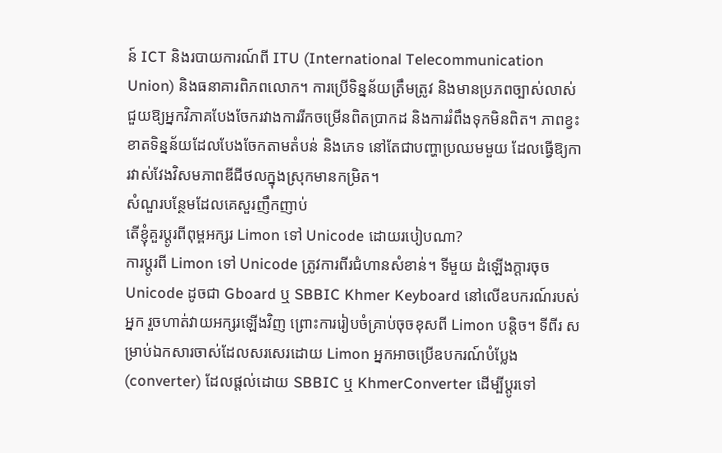ន៍ ICT និងរបាយការណ៍ពី ITU (International Telecommunication Union) និងធនាគារពិភពលោក។ ការប្រើទិន្នន័យត្រឹមត្រូវ និងមានប្រភពច្បាស់លាស់ ជួយឱ្យអ្នកវិភាគបែងចែករវាងការរីកចម្រើនពិតប្រាកដ និងការរំពឹងទុកមិនពិត។ ភាពខ្វះខាតទិន្នន័យដែលបែងចែកតាមតំបន់ និងភេទ នៅតែជាបញ្ហាប្រឈមមួយ ដែលធ្វើឱ្យការវាស់វែងវិសមភាពឌីជីថលក្នុងស្រុកមានកម្រិត។
សំណួរបន្ថែមដែលគេសួរញឹកញាប់
តើខ្ញុំគួរប្តូរពីពុម្ពអក្សរ Limon ទៅ Unicode ដោយរបៀបណា?
ការប្តូរពី Limon ទៅ Unicode ត្រូវការពីរជំហានសំខាន់។ ទីមួយ ដំឡើងក្តារចុច Unicode ដូចជា Gboard ឬ SBBIC Khmer Keyboard នៅលើឧបករណ៍របស់អ្នក រួចហាត់វាយអក្សរឡើងវិញ ព្រោះការរៀបចំគ្រាប់ចុចខុសពី Limon បន្តិច។ ទីពីរ សម្រាប់ឯកសារចាស់ដែលសរសេរដោយ Limon អ្នកអាចប្រើឧបករណ៍បំប្លែង (converter) ដែលផ្តល់ដោយ SBBIC ឬ KhmerConverter ដើម្បីប្តូរទៅ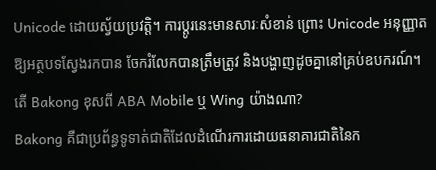Unicode ដោយស្វ័យប្រវត្តិ។ ការប្តូរនេះមានសារៈសំខាន់ ព្រោះ Unicode អនុញ្ញាតឱ្យអត្ថបទស្វែងរកបាន ចែករំលែកបានត្រឹមត្រូវ និងបង្ហាញដូចគ្នានៅគ្រប់ឧបករណ៍។
តើ Bakong ខុសពី ABA Mobile ឬ Wing យ៉ាងណា?
Bakong គឺជាប្រព័ន្ធទូទាត់ជាតិដែលដំណើរការដោយធនាគារជាតិនៃក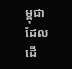ម្ពុជា ដែលដើ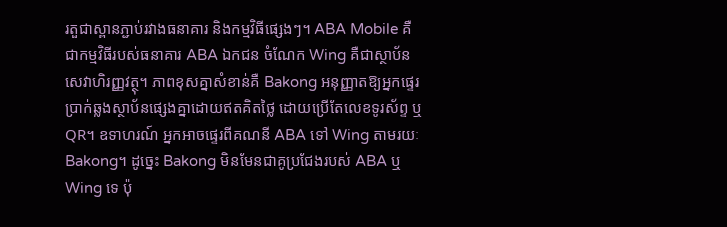រតួជាស្ពានភ្ជាប់រវាងធនាគារ និងកម្មវិធីផ្សេងៗ។ ABA Mobile គឺជាកម្មវិធីរបស់ធនាគារ ABA ឯកជន ចំណែក Wing គឺជាស្ថាប័នសេវាហិរញ្ញវត្ថុ។ ភាពខុសគ្នាសំខាន់គឺ Bakong អនុញ្ញាតឱ្យអ្នកផ្ទេរប្រាក់ឆ្លងស្ថាប័នផ្សេងគ្នាដោយឥតគិតថ្លៃ ដោយប្រើតែលេខទូរស័ព្ទ ឬ QR។ ឧទាហរណ៍ អ្នកអាចផ្ទេរពីគណនី ABA ទៅ Wing តាមរយៈ Bakong។ ដូច្នេះ Bakong មិនមែនជាគូប្រជែងរបស់ ABA ឬ Wing ទេ ប៉ុ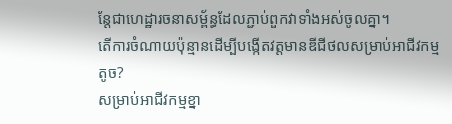ន្តែជាហេដ្ឋារចនាសម្ព័ន្ធដែលភ្ជាប់ពួកវាទាំងអស់ចូលគ្នា។
តើការចំណាយប៉ុន្មានដើម្បីបង្កើតវត្តមានឌីជីថលសម្រាប់អាជីវកម្មតូច?
សម្រាប់អាជីវកម្មខ្នា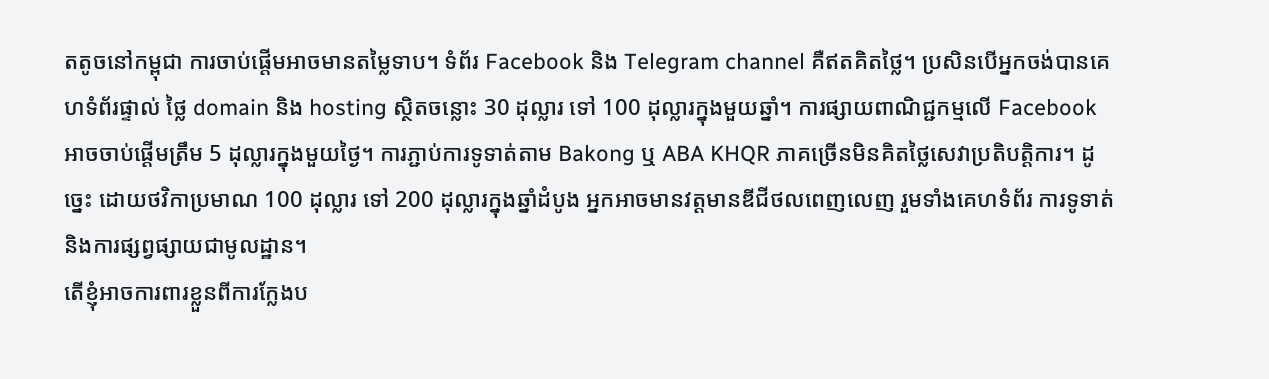តតូចនៅកម្ពុជា ការចាប់ផ្តើមអាចមានតម្លៃទាប។ ទំព័រ Facebook និង Telegram channel គឺឥតគិតថ្លៃ។ ប្រសិនបើអ្នកចង់បានគេហទំព័រផ្ទាល់ ថ្លៃ domain និង hosting ស្ថិតចន្លោះ 30 ដុល្លារ ទៅ 100 ដុល្លារក្នុងមួយឆ្នាំ។ ការផ្សាយពាណិជ្ជកម្មលើ Facebook អាចចាប់ផ្តើមត្រឹម 5 ដុល្លារក្នុងមួយថ្ងៃ។ ការភ្ជាប់ការទូទាត់តាម Bakong ឬ ABA KHQR ភាគច្រើនមិនគិតថ្លៃសេវាប្រតិបត្តិការ។ ដូច្នេះ ដោយថវិកាប្រមាណ 100 ដុល្លារ ទៅ 200 ដុល្លារក្នុងឆ្នាំដំបូង អ្នកអាចមានវត្តមានឌីជីថលពេញលេញ រួមទាំងគេហទំព័រ ការទូទាត់ និងការផ្សព្វផ្សាយជាមូលដ្ឋាន។
តើខ្ញុំអាចការពារខ្លួនពីការក្លែងប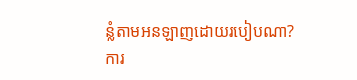ន្លំតាមអនឡាញដោយរបៀបណា?
ការ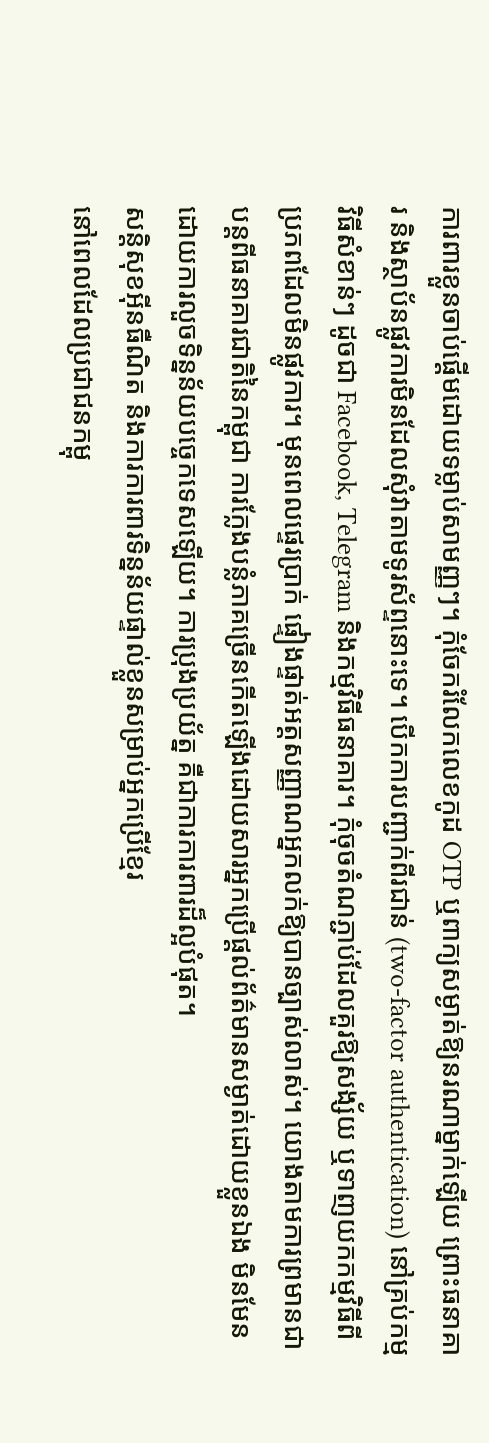ការពារខ្លួនចាប់ផ្តើមដោយទម្លាប់សាមញ្ញៗ។ កុំចែករំលែកលេខកូដ OTP ឬពាក្យសម្ងាត់ឱ្យនរណាម្នាក់ឡើយ ព្រោះធនាគារ និងស្ថាប័នផ្លូវការមិនដែលសុំវាតាមទូរស័ព្ទនោះទេ។ បើកការបញ្ជាក់ពីរជាន់ (two-factor authentication) នៅគ្រប់កម្មវិធីសំខាន់ៗ ដូចជា Facebook, Telegram និងកម្មវិធីធនាគារ។ កុំចុចតំណភ្ជាប់ដែលគួរឱ្យសង្ស័យ ឬទាញយកកម្មវិធីពីប្រភពដែលមិនផ្លូវការ។ មុនពេលផ្ទេរប្រាក់ ផ្ទៀងផ្ទាត់អត្តសញ្ញាណអ្នកលក់ឱ្យបានច្បាស់លាស់។ យោងតាមការព្រមានជាបន្តពីធនាគារជាតិនៃកម្ពុជា ការក្លែងបន្លំភាគច្រើនកើតឡើងដោយសារអ្នកប្រើផ្តល់ព័ត៌មានសម្ងាត់ដោយខ្លួនឯង មិនមែនដោយការលួចទិន្នន័យបច្ចេកទេសឡើយ។ ការប្រុងប្រយ័ត្ន គឺជាការការពារដ៏ល្អបំផុត។
សន្តិសុខអ៊ីនធឺណិត និងការការពារទិន្នន័យផ្ទាល់ខ្លួនសម្រាប់អ្នកប្រើខ្មែរ
នៅពេលដែលប្រជាជនកម្ពុ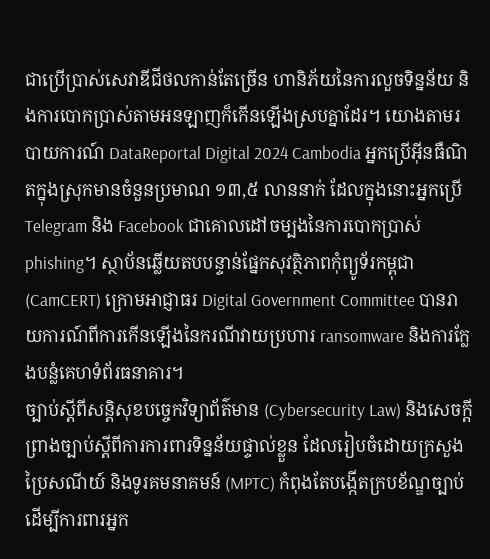ជាប្រើប្រាស់សេវាឌីជីថលកាន់តែច្រើន ហានិភ័យនៃការលួចទិន្នន័យ និងការបោកប្រាស់តាមអនឡាញក៏កើនឡើងស្របគ្នាដែរ។ យោងតាមរបាយការណ៍ DataReportal Digital 2024 Cambodia អ្នកប្រើអ៊ីនធឺណិតក្នុងស្រុកមានចំនួនប្រមាណ ១៣,៥ លាននាក់ ដែលក្នុងនោះអ្នកប្រើ Telegram និង Facebook ជាគោលដៅចម្បងនៃការបោកប្រាស់ phishing។ ស្ថាប័នឆ្លើយតបបន្ទាន់ផ្នែកសុវត្ថិភាពកុំព្យូទ័រកម្ពុជា (CamCERT) ក្រោមអាជ្ញាធរ Digital Government Committee បានរាយការណ៍ពីការកើនឡើងនៃករណីវាយប្រហារ ransomware និងការក្លែងបន្លំគេហទំព័រធនាគារ។
ច្បាប់ស្តីពីសន្តិសុខបច្ចេកវិទ្យាព័ត៌មាន (Cybersecurity Law) និងសេចក្តីព្រាងច្បាប់ស្តីពីការការពារទិន្នន័យផ្ទាល់ខ្លួន ដែលរៀបចំដោយក្រសួងប្រៃសណីយ៍ និងទូរគមនាគមន៍ (MPTC) កំពុងតែបង្កើតក្របខ័ណ្ឌច្បាប់ដើម្បីការពារអ្នក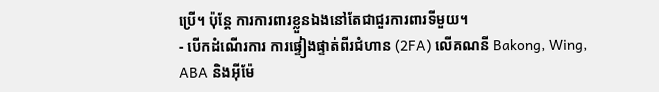ប្រើ។ ប៉ុន្តែ ការការពារខ្លួនឯងនៅតែជាជួរការពារទីមួយ។
- បើកដំណើរការ ការផ្ទៀងផ្ទាត់ពីរជំហាន (2FA) លើគណនី Bakong, Wing, ABA និងអ៊ីម៉ែ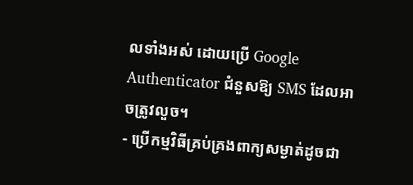លទាំងអស់ ដោយប្រើ Google Authenticator ជំនួសឱ្យ SMS ដែលអាចត្រូវលួច។
- ប្រើកម្មវិធីគ្រប់គ្រងពាក្យសម្ងាត់ដូចជា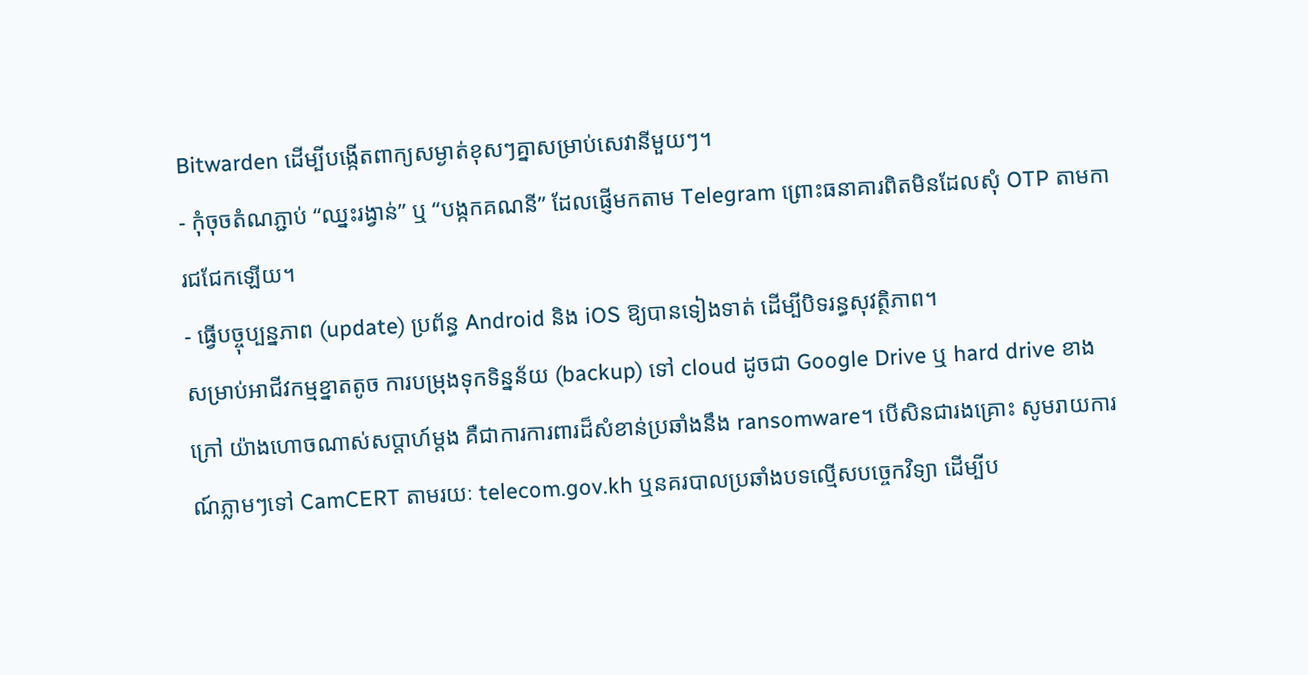Bitwarden ដើម្បីបង្កើតពាក្យសម្ងាត់ខុសៗគ្នាសម្រាប់សេវានីមួយៗ។
- កុំចុចតំណភ្ជាប់ “ឈ្នះរង្វាន់” ឬ “បង្កកគណនី” ដែលផ្ញើមកតាម Telegram ព្រោះធនាគារពិតមិនដែលសុំ OTP តាមការជជែកឡើយ។
- ធ្វើបច្ចុប្បន្នភាព (update) ប្រព័ន្ធ Android និង iOS ឱ្យបានទៀងទាត់ ដើម្បីបិទរន្ធសុវត្ថិភាព។
សម្រាប់អាជីវកម្មខ្នាតតូច ការបម្រុងទុកទិន្នន័យ (backup) ទៅ cloud ដូចជា Google Drive ឬ hard drive ខាងក្រៅ យ៉ាងហោចណាស់សប្តាហ៍ម្តង គឺជាការការពារដ៏សំខាន់ប្រឆាំងនឹង ransomware។ បើសិនជារងគ្រោះ សូមរាយការណ៍ភ្លាមៗទៅ CamCERT តាមរយៈ telecom.gov.kh ឬនគរបាលប្រឆាំងបទល្មើសបច្ចេកវិទ្យា ដើម្បីប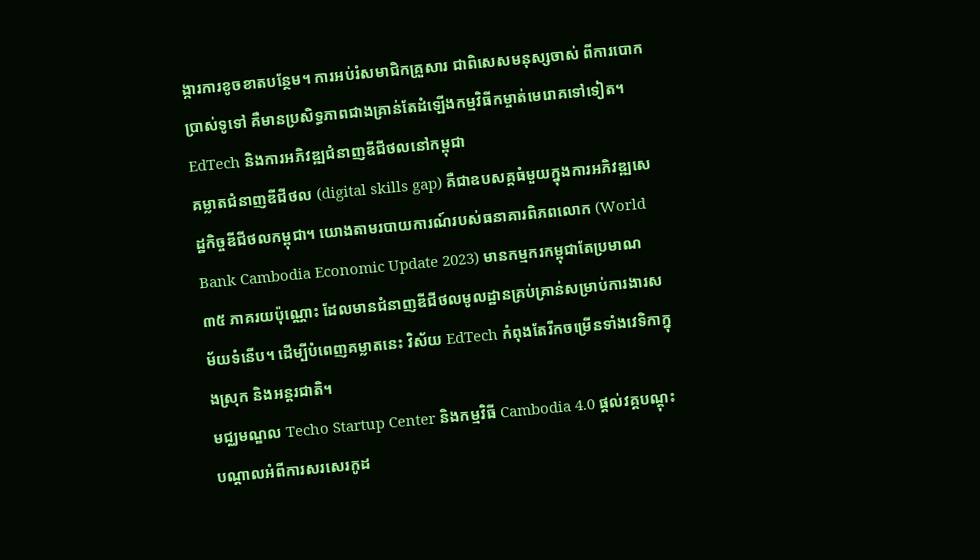ង្ការការខូចខាតបន្ថែម។ ការអប់រំសមាជិកគ្រួសារ ជាពិសេសមនុស្សចាស់ ពីការបោកប្រាស់ទូទៅ គឺមានប្រសិទ្ធភាពជាងគ្រាន់តែដំឡើងកម្មវិធីកម្ចាត់មេរោគទៅទៀត។
EdTech និងការអភិវឌ្ឍជំនាញឌីជីថលនៅកម្ពុជា
គម្លាតជំនាញឌីជីថល (digital skills gap) គឺជាឧបសគ្គធំមួយក្នុងការអភិវឌ្ឍសេដ្ឋកិច្ចឌីជីថលកម្ពុជា។ យោងតាមរបាយការណ៍របស់ធនាគារពិភពលោក (World Bank Cambodia Economic Update 2023) មានកម្មករកម្ពុជាតែប្រមាណ ៣៥ ភាគរយប៉ុណ្ណោះ ដែលមានជំនាញឌីជីថលមូលដ្ឋានគ្រប់គ្រាន់សម្រាប់ការងារសម័យទំនើប។ ដើម្បីបំពេញគម្លាតនេះ វិស័យ EdTech កំពុងតែរីកចម្រើនទាំងវេទិកាក្នុងស្រុក និងអន្តរជាតិ។
មជ្ឈមណ្ឌល Techo Startup Center និងកម្មវិធី Cambodia 4.0 ផ្តល់វគ្គបណ្តុះបណ្តាលអំពីការសរសេរកូដ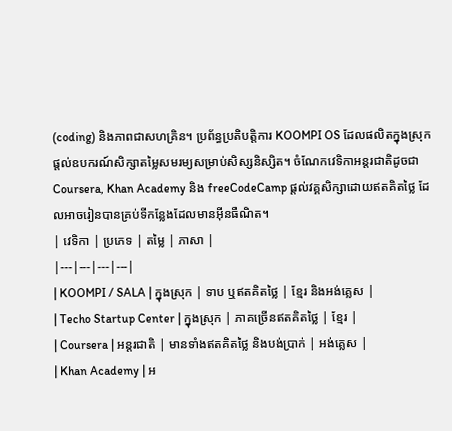(coding) និងភាពជាសហគ្រិន។ ប្រព័ន្ធប្រតិបត្តិការ KOOMPI OS ដែលផលិតក្នុងស្រុក ផ្តល់ឧបករណ៍សិក្សាតម្លៃសមរម្យសម្រាប់សិស្សនិស្សិត។ ចំណែកវេទិកាអន្តរជាតិដូចជា Coursera, Khan Academy និង freeCodeCamp ផ្តល់វគ្គសិក្សាដោយឥតគិតថ្លៃ ដែលអាចរៀនបានគ្រប់ទីកន្លែងដែលមានអ៊ីនធឺណិត។
| វេទិកា | ប្រភេទ | តម្លៃ | ភាសា |
|---|---|---|---|
| KOOMPI / SALA | ក្នុងស្រុក | ទាប ឬឥតគិតថ្លៃ | ខ្មែរ និងអង់គ្លេស |
| Techo Startup Center | ក្នុងស្រុក | ភាគច្រើនឥតគិតថ្លៃ | ខ្មែរ |
| Coursera | អន្តរជាតិ | មានទាំងឥតគិតថ្លៃ និងបង់ប្រាក់ | អង់គ្លេស |
| Khan Academy | អ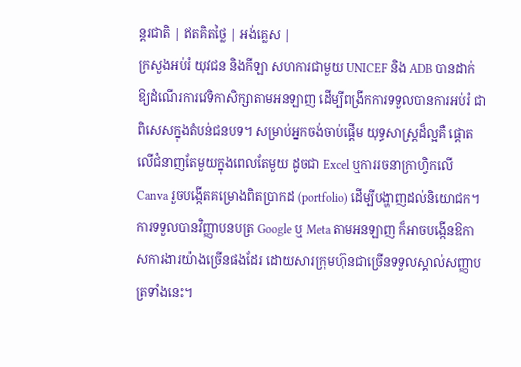ន្តរជាតិ | ឥតគិតថ្លៃ | អង់គ្លេស |
ក្រសួងអប់រំ យុវជន និងកីឡា សហការជាមួយ UNICEF និង ADB បានដាក់ឱ្យដំណើរការវេទិកាសិក្សាតាមអនឡាញ ដើម្បីពង្រីកការទទួលបានការអប់រំ ជាពិសេសក្នុងតំបន់ជនបទ។ សម្រាប់អ្នកចង់ចាប់ផ្តើម យុទ្ធសាស្ត្រដ៏ល្អគឺ ផ្តោតលើជំនាញតែមួយក្នុងពេលតែមួយ ដូចជា Excel ឬការរចនាក្រាហ្វិកលើ Canva រួចបង្កើតគម្រោងពិតប្រាកដ (portfolio) ដើម្បីបង្ហាញដល់និយោជក។ ការទទួលបានវិញ្ញាបនបត្រ Google ឬ Meta តាមអនឡាញ ក៏អាចបង្កើនឱកាសការងារយ៉ាងច្រើនផងដែរ ដោយសារក្រុមហ៊ុនជាច្រើនទទួលស្គាល់សញ្ញាបត្រទាំងនេះ។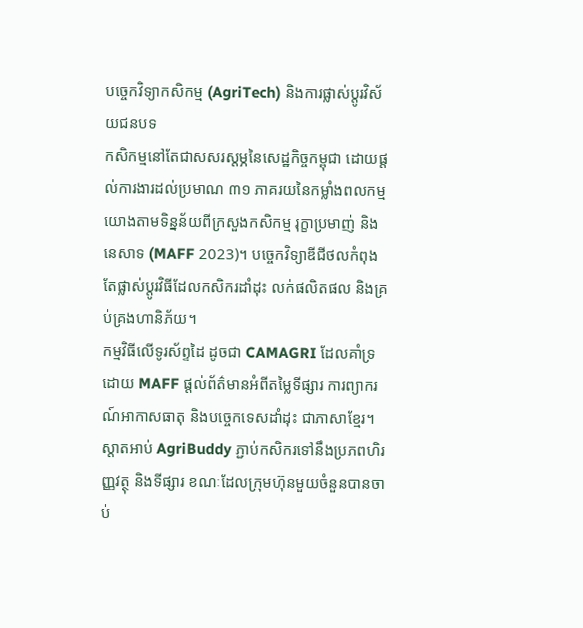បច្ចេកវិទ្យាកសិកម្ម (AgriTech) និងការផ្លាស់ប្តូរវិស័យជនបទ
កសិកម្មនៅតែជាសសរស្តម្ភនៃសេដ្ឋកិច្ចកម្ពុជា ដោយផ្តល់ការងារដល់ប្រមាណ ៣១ ភាគរយនៃកម្លាំងពលកម្ម យោងតាមទិន្នន័យពីក្រសួងកសិកម្ម រុក្ខាប្រមាញ់ និងនេសាទ (MAFF 2023)។ បច្ចេកវិទ្យាឌីជីថលកំពុងតែផ្លាស់ប្តូរវិធីដែលកសិករដាំដុះ លក់ផលិតផល និងគ្រប់គ្រងហានិភ័យ។
កម្មវិធីលើទូរស័ព្ទដៃ ដូចជា CAMAGRI ដែលគាំទ្រដោយ MAFF ផ្តល់ព័ត៌មានអំពីតម្លៃទីផ្សារ ការព្យាករណ៍អាកាសធាតុ និងបច្ចេកទេសដាំដុះ ជាភាសាខ្មែរ។ ស្តាតអាប់ AgriBuddy ភ្ជាប់កសិករទៅនឹងប្រភពហិរញ្ញវត្ថុ និងទីផ្សារ ខណៈដែលក្រុមហ៊ុនមួយចំនួនបានចាប់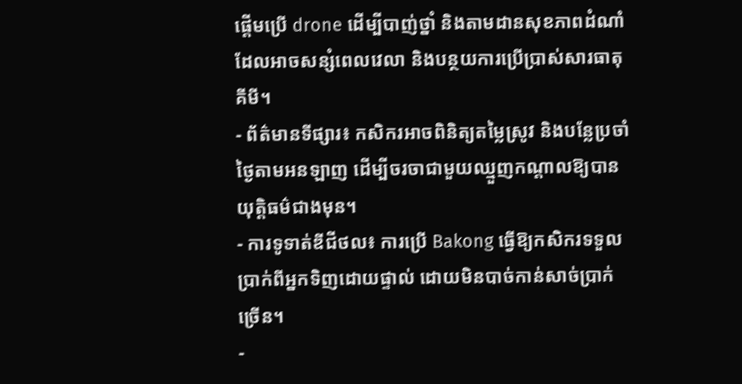ផ្តើមប្រើ drone ដើម្បីបាញ់ថ្នាំ និងតាមដានសុខភាពដំណាំ ដែលអាចសន្សំពេលវេលា និងបន្ថយការប្រើប្រាស់សារធាតុគីមី។
- ព័ត៌មានទីផ្សារ៖ កសិករអាចពិនិត្យតម្លៃស្រូវ និងបន្លែប្រចាំថ្ងៃតាមអនឡាញ ដើម្បីចរចាជាមួយឈ្មួញកណ្តាលឱ្យបានយុត្តិធម៌ជាងមុន។
- ការទូទាត់ឌីជីថល៖ ការប្រើ Bakong ធ្វើឱ្យកសិករទទួលប្រាក់ពីអ្នកទិញដោយផ្ទាល់ ដោយមិនបាច់កាន់សាច់ប្រាក់ច្រើន។
-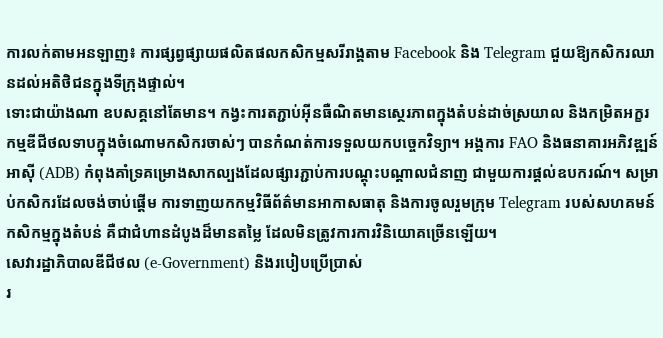ការលក់តាមអនឡាញ៖ ការផ្សព្វផ្សាយផលិតផលកសិកម្មសរីរាង្គតាម Facebook និង Telegram ជួយឱ្យកសិករឈានដល់អតិថិជនក្នុងទីក្រុងផ្ទាល់។
ទោះជាយ៉ាងណា ឧបសគ្គនៅតែមាន។ កង្វះការតភ្ជាប់អ៊ីនធឺណិតមានស្ថេរភាពក្នុងតំបន់ដាច់ស្រយាល និងកម្រិតអក្ខរកម្មឌីជីថលទាបក្នុងចំណោមកសិករចាស់ៗ បានកំណត់ការទទួលយកបច្ចេកវិទ្យា។ អង្គការ FAO និងធនាគារអភិវឌ្ឍន៍អាស៊ី (ADB) កំពុងគាំទ្រគម្រោងសាកល្បងដែលផ្សារភ្ជាប់ការបណ្តុះបណ្តាលជំនាញ ជាមួយការផ្តល់ឧបករណ៍។ សម្រាប់កសិករដែលចង់ចាប់ផ្តើម ការទាញយកកម្មវិធីព័ត៌មានអាកាសធាតុ និងការចូលរួមក្រុម Telegram របស់សហគមន៍កសិកម្មក្នុងតំបន់ គឺជាជំហានដំបូងដ៏មានតម្លៃ ដែលមិនត្រូវការការវិនិយោគច្រើនឡើយ។
សេវារដ្ឋាភិបាលឌីជីថល (e-Government) និងរបៀបប្រើប្រាស់
រ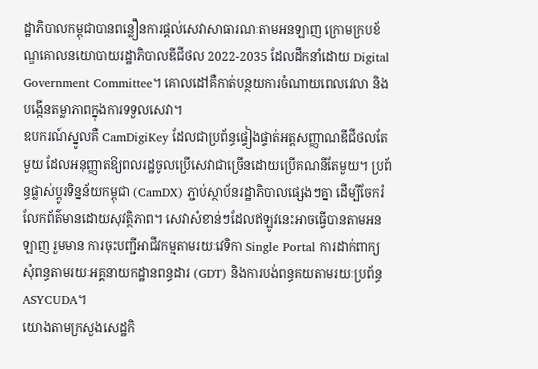ដ្ឋាភិបាលកម្ពុជាបានពន្លឿនការផ្តល់សេវាសាធារណៈតាមអនឡាញ ក្រោមក្របខ័ណ្ឌគោលនយោបាយរដ្ឋាភិបាលឌីជីថល 2022-2035 ដែលដឹកនាំដោយ Digital Government Committee។ គោលដៅគឺកាត់បន្ថយការចំណាយពេលវេលា និងបង្កើនតម្លាភាពក្នុងការទទួលសេវា។
ឧបករណ៍ស្នូលគឺ CamDigiKey ដែលជាប្រព័ន្ធផ្ទៀងផ្ទាត់អត្តសញ្ញាណឌីជីថលតែមួយ ដែលអនុញ្ញាតឱ្យពលរដ្ឋចូលប្រើសេវាជាច្រើនដោយប្រើគណនីតែមួយ។ ប្រព័ន្ធផ្លាស់ប្តូរទិន្នន័យកម្ពុជា (CamDX) ភ្ជាប់ស្ថាប័នរដ្ឋាភិបាលផ្សេងៗគ្នា ដើម្បីចែករំលែកព័ត៌មានដោយសុវត្ថិភាព។ សេវាសំខាន់ៗដែលឥឡូវនេះអាចធ្វើបានតាមអនឡាញ រួមមាន ការចុះបញ្ជីអាជីវកម្មតាមរយៈវេទិកា Single Portal ការដាក់ពាក្យសុំពន្ធតាមរយៈអគ្គនាយកដ្ឋានពន្ធដារ (GDT) និងការបង់ពន្ធគយតាមរយៈប្រព័ន្ធ ASYCUDA។
យោងតាមក្រសួងសេដ្ឋកិ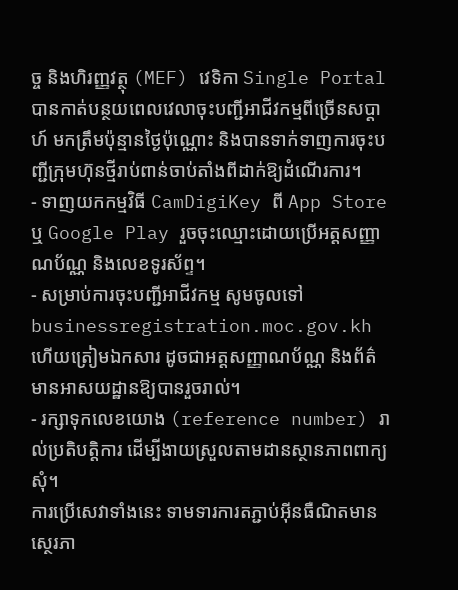ច្ច និងហិរញ្ញវត្ថុ (MEF) វេទិកា Single Portal បានកាត់បន្ថយពេលវេលាចុះបញ្ជីអាជីវកម្មពីច្រើនសប្តាហ៍ មកត្រឹមប៉ុន្មានថ្ងៃប៉ុណ្ណោះ និងបានទាក់ទាញការចុះបញ្ជីក្រុមហ៊ុនថ្មីរាប់ពាន់ចាប់តាំងពីដាក់ឱ្យដំណើរការ។
- ទាញយកកម្មវិធី CamDigiKey ពី App Store ឬ Google Play រួចចុះឈ្មោះដោយប្រើអត្តសញ្ញាណប័ណ្ណ និងលេខទូរស័ព្ទ។
- សម្រាប់ការចុះបញ្ជីអាជីវកម្ម សូមចូលទៅ businessregistration.moc.gov.kh ហើយត្រៀមឯកសារ ដូចជាអត្តសញ្ញាណប័ណ្ណ និងព័ត៌មានអាសយដ្ឋានឱ្យបានរួចរាល់។
- រក្សាទុកលេខយោង (reference number) រាល់ប្រតិបត្តិការ ដើម្បីងាយស្រួលតាមដានស្ថានភាពពាក្យសុំ។
ការប្រើសេវាទាំងនេះ ទាមទារការតភ្ជាប់អ៊ីនធឺណិតមានស្ថេរភា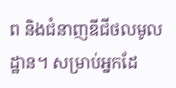ព និងជំនាញឌីជីថលមូលដ្ឋាន។ សម្រាប់អ្នកដែ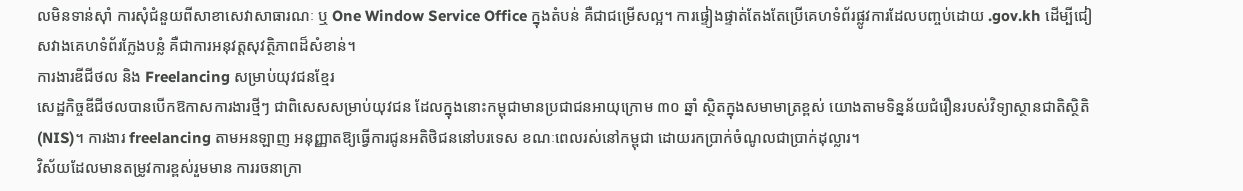លមិនទាន់ស៊ាំ ការសុំជំនួយពីសាខាសេវាសាធារណៈ ឬ One Window Service Office ក្នុងតំបន់ គឺជាជម្រើសល្អ។ ការផ្ទៀងផ្ទាត់តែងតែប្រើគេហទំព័រផ្លូវការដែលបញ្ចប់ដោយ .gov.kh ដើម្បីជៀសវាងគេហទំព័រក្លែងបន្លំ គឺជាការអនុវត្តសុវត្ថិភាពដ៏សំខាន់។
ការងារឌីជីថល និង Freelancing សម្រាប់យុវជនខ្មែរ
សេដ្ឋកិច្ចឌីជីថលបានបើកឱកាសការងារថ្មីៗ ជាពិសេសសម្រាប់យុវជន ដែលក្នុងនោះកម្ពុជាមានប្រជាជនអាយុក្រោម ៣០ ឆ្នាំ ស្ថិតក្នុងសមាមាត្រខ្ពស់ យោងតាមទិន្នន័យជំរឿនរបស់វិទ្យាស្ថានជាតិស្ថិតិ (NIS)។ ការងារ freelancing តាមអនឡាញ អនុញ្ញាតឱ្យធ្វើការជូនអតិថិជននៅបរទេស ខណៈពេលរស់នៅកម្ពុជា ដោយរកប្រាក់ចំណូលជាប្រាក់ដុល្លារ។
វិស័យដែលមានតម្រូវការខ្ពស់រួមមាន ការរចនាក្រា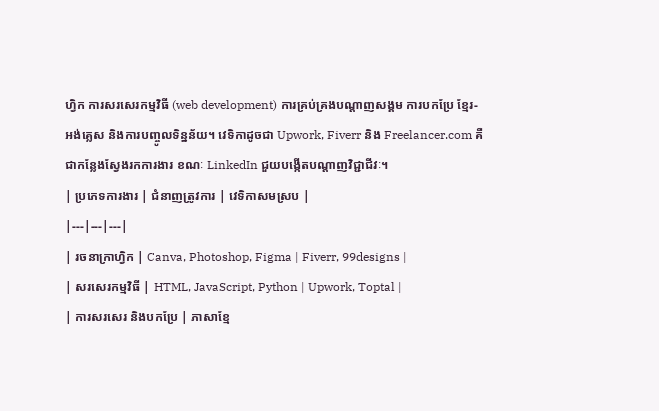ហ្វិក ការសរសេរកម្មវិធី (web development) ការគ្រប់គ្រងបណ្តាញសង្គម ការបកប្រែ ខ្មែរ-អង់គ្លេស និងការបញ្ចូលទិន្នន័យ។ វេទិកាដូចជា Upwork, Fiverr និង Freelancer.com គឺជាកន្លែងស្វែងរកការងារ ខណៈ LinkedIn ជួយបង្កើតបណ្តាញវិជ្ជាជីវៈ។
| ប្រភេទការងារ | ជំនាញត្រូវការ | វេទិកាសមស្រប |
|---|---|---|
| រចនាក្រាហ្វិក | Canva, Photoshop, Figma | Fiverr, 99designs |
| សរសេរកម្មវិធី | HTML, JavaScript, Python | Upwork, Toptal |
| ការសរសេរ និងបកប្រែ | ភាសាខ្មែ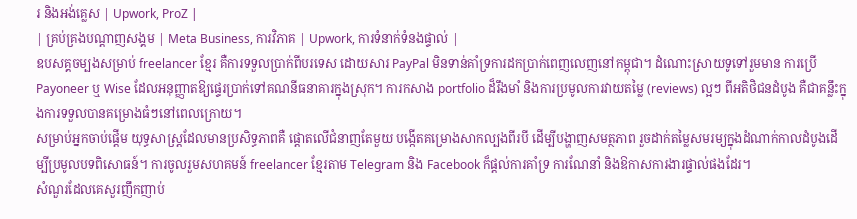រ និងអង់គ្លេស | Upwork, ProZ |
| គ្រប់គ្រងបណ្តាញសង្គម | Meta Business, ការវិភាគ | Upwork, ការទំនាក់ទំនងផ្ទាល់ |
ឧបសគ្គចម្បងសម្រាប់ freelancer ខ្មែរ គឺការទទួលប្រាក់ពីបរទេស ដោយសារ PayPal មិនទាន់គាំទ្រការដកប្រាក់ពេញលេញនៅកម្ពុជា។ ដំណោះស្រាយទូទៅរួមមាន ការប្រើ Payoneer ឬ Wise ដែលអនុញ្ញាតឱ្យផ្ទេរប្រាក់ទៅគណនីធនាគារក្នុងស្រុក។ ការកសាង portfolio ដ៏រឹងមាំ និងការប្រមូលការវាយតម្លៃ (reviews) ល្អៗ ពីអតិថិជនដំបូង គឺជាគន្លឹះក្នុងការទទួលបានគម្រោងធំៗនៅពេលក្រោយ។
សម្រាប់អ្នកចាប់ផ្តើម យុទ្ធសាស្ត្រដែលមានប្រសិទ្ធភាពគឺ ផ្តោតលើជំនាញតែមួយ បង្កើតគម្រោងសាកល្បងពីរបី ដើម្បីបង្ហាញសមត្ថភាព រួចដាក់តម្លៃសមរម្យក្នុងដំណាក់កាលដំបូងដើម្បីប្រមូលបទពិសោធន៍។ ការចូលរួមសហគមន៍ freelancer ខ្មែរតាម Telegram និង Facebook ក៏ផ្តល់ការគាំទ្រ ការណែនាំ និងឱកាសការងារផ្ទាល់ផងដែរ។
សំណួរដែលគេសួរញឹកញាប់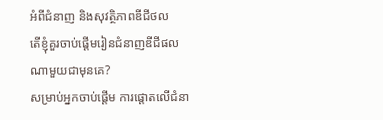អំពីជំនាញ និងសុវត្ថិភាពឌីជីថល
តើខ្ញុំគួរចាប់ផ្តើមរៀនជំនាញឌីជីផលណាមួយជាមុនគេ?
សម្រាប់អ្នកចាប់ផ្តើម ការផ្តោតលើជំនា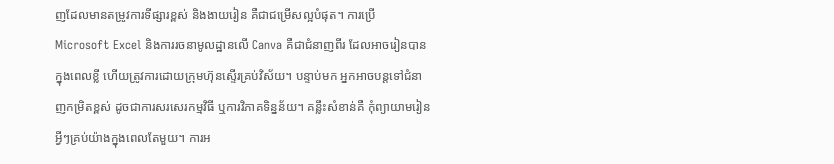ញដែលមានតម្រូវការទីផ្សារខ្ពស់ និងងាយរៀន គឺជាជម្រើសល្អបំផុត។ ការប្រើ Microsoft Excel និងការរចនាមូលដ្ឋានលើ Canva គឺជាជំនាញពីរ ដែលអាចរៀនបានក្នុងពេលខ្លី ហើយត្រូវការដោយក្រុមហ៊ុនស្ទើរគ្រប់វិស័យ។ បន្ទាប់មក អ្នកអាចបន្តទៅជំនាញកម្រិតខ្ពស់ ដូចជាការសរសេរកម្មវិធី ឬការវិភាគទិន្នន័យ។ គន្លឹះសំខាន់គឺ កុំព្យាយាមរៀនអ្វីៗគ្រប់យ៉ាងក្នុងពេលតែមួយ។ ការអ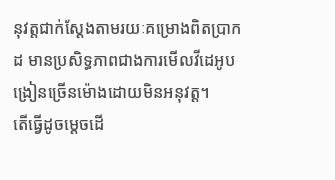នុវត្តជាក់ស្តែងតាមរយៈគម្រោងពិតប្រាកដ មានប្រសិទ្ធភាពជាងការមើលវីដេអូបង្រៀនច្រើនម៉ោងដោយមិនអនុវត្ត។
តើធ្វើដូចម្តេចដើ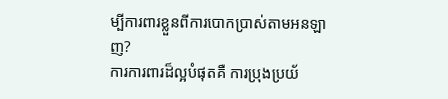ម្បីការពារខ្លួនពីការបោកប្រាស់តាមអនឡាញ?
ការការពារដ៏ល្អបំផុតគឺ ការប្រុងប្រយ័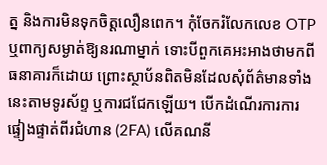ត្ន និងការមិនទុកចិត្តលឿនពេក។ កុំចែករំលែកលេខ OTP ឬពាក្យសម្ងាត់ឱ្យនរណាម្នាក់ ទោះបីពួកគេអះអាងថាមកពីធនាគារក៏ដោយ ព្រោះស្ថាប័នពិតមិនដែលសុំព័ត៌មានទាំងនេះតាមទូរស័ព្ទ ឬការជជែកឡើយ។ បើកដំណើរការការផ្ទៀងផ្ទាត់ពីរជំហាន (2FA) លើគណនី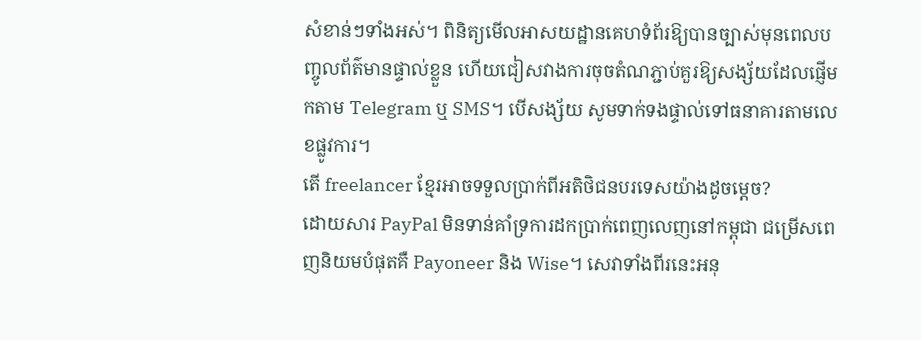សំខាន់ៗទាំងអស់។ ពិនិត្យមើលអាសយដ្ឋានគេហទំព័រឱ្យបានច្បាស់មុនពេលបញ្ចូលព័ត៌មានផ្ទាល់ខ្លួន ហើយជៀសវាងការចុចតំណភ្ជាប់គួរឱ្យសង្ស័យដែលផ្ញើមកតាម Telegram ឬ SMS។ បើសង្ស័យ សូមទាក់ទងផ្ទាល់ទៅធនាគារតាមលេខផ្លូវការ។
តើ freelancer ខ្មែរអាចទទួលប្រាក់ពីអតិថិជនបរទេសយ៉ាងដូចម្តេច?
ដោយសារ PayPal មិនទាន់គាំទ្រការដកប្រាក់ពេញលេញនៅកម្ពុជា ជម្រើសពេញនិយមបំផុតគឺ Payoneer និង Wise។ សេវាទាំងពីរនេះអនុ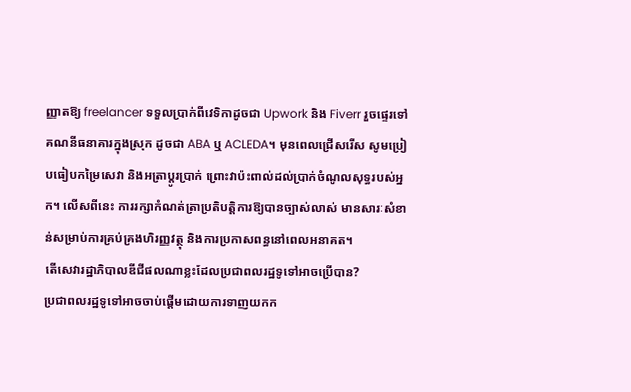ញ្ញាតឱ្យ freelancer ទទួលប្រាក់ពីវេទិកាដូចជា Upwork និង Fiverr រួចផ្ទេរទៅគណនីធនាគារក្នុងស្រុក ដូចជា ABA ឬ ACLEDA។ មុនពេលជ្រើសរើស សូមប្រៀបធៀបកម្រៃសេវា និងអត្រាប្តូរប្រាក់ ព្រោះវាប៉ះពាល់ដល់ប្រាក់ចំណូលសុទ្ធរបស់អ្នក។ លើសពីនេះ ការរក្សាកំណត់ត្រាប្រតិបត្តិការឱ្យបានច្បាស់លាស់ មានសារៈសំខាន់សម្រាប់ការគ្រប់គ្រងហិរញ្ញវត្ថុ និងការប្រកាសពន្ធនៅពេលអនាគត។
តើសេវារដ្ឋាភិបាលឌីជីផលណាខ្លះដែលប្រជាពលរដ្ឋទូទៅអាចប្រើបាន?
ប្រជាពលរដ្ឋទូទៅអាចចាប់ផ្តើមដោយការទាញយកក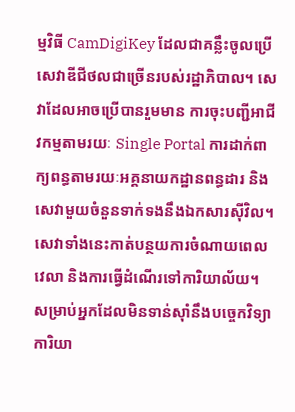ម្មវិធី CamDigiKey ដែលជាគន្លឹះចូលប្រើសេវាឌីជីថលជាច្រើនរបស់រដ្ឋាភិបាល។ សេវាដែលអាចប្រើបានរួមមាន ការចុះបញ្ជីអាជីវកម្មតាមរយៈ Single Portal ការដាក់ពាក្យពន្ធតាមរយៈអគ្គនាយកដ្ឋានពន្ធដារ និងសេវាមួយចំនួនទាក់ទងនឹងឯកសារស៊ីវិល។ សេវាទាំងនេះកាត់បន្ថយការចំណាយពេលវេលា និងការធ្វើដំណើរទៅការិយាល័យ។ សម្រាប់អ្នកដែលមិនទាន់ស៊ាំនឹងបច្ចេកវិទ្យា ការិយា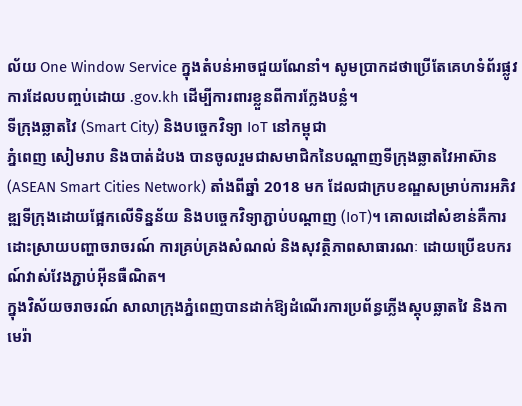ល័យ One Window Service ក្នុងតំបន់អាចជួយណែនាំ។ សូមប្រាកដថាប្រើតែគេហទំព័រផ្លូវការដែលបញ្ចប់ដោយ .gov.kh ដើម្បីការពារខ្លួនពីការក្លែងបន្លំ។
ទីក្រុងឆ្លាតវៃ (Smart City) និងបច្ចេកវិទ្យា IoT នៅកម្ពុជា
ភ្នំពេញ សៀមរាប និងបាត់ដំបង បានចូលរួមជាសមាជិកនៃបណ្តាញទីក្រុងឆ្លាតវៃអាស៊ាន (ASEAN Smart Cities Network) តាំងពីឆ្នាំ 2018 មក ដែលជាក្របខណ្ឌសម្រាប់ការអភិវឌ្ឍទីក្រុងដោយផ្អែកលើទិន្នន័យ និងបច្ចេកវិទ្យាភ្ជាប់បណ្តាញ (IoT)។ គោលដៅសំខាន់គឺការដោះស្រាយបញ្ហាចរាចរណ៍ ការគ្រប់គ្រងសំណល់ និងសុវត្ថិភាពសាធារណៈ ដោយប្រើឧបករណ៍វាស់វែងភ្ជាប់អ៊ីនធឺណិត។
ក្នុងវិស័យចរាចរណ៍ សាលាក្រុងភ្នំពេញបានដាក់ឱ្យដំណើរការប្រព័ន្ធភ្លើងស្តុបឆ្លាតវៃ និងកាមេរ៉ា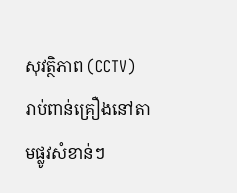សុវត្ថិភាព (CCTV) រាប់ពាន់គ្រឿងនៅតាមផ្លូវសំខាន់ៗ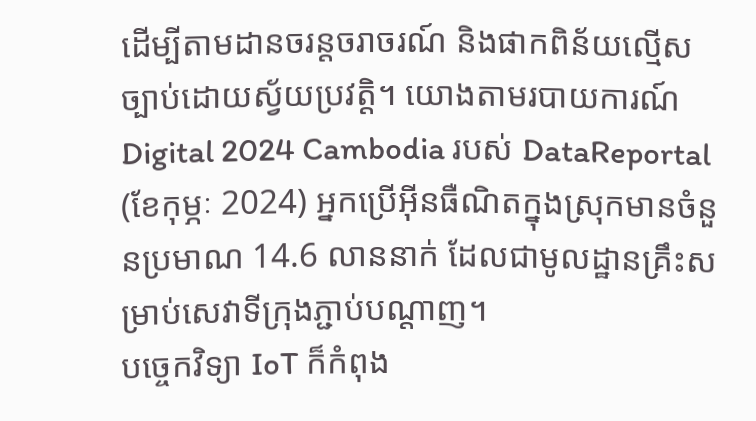ដើម្បីតាមដានចរន្តចរាចរណ៍ និងផាកពិន័យល្មើសច្បាប់ដោយស្វ័យប្រវត្តិ។ យោងតាមរបាយការណ៍ Digital 2024 Cambodia របស់ DataReportal (ខែកុម្ភៈ 2024) អ្នកប្រើអ៊ីនធឺណិតក្នុងស្រុកមានចំនួនប្រមាណ 14.6 លាននាក់ ដែលជាមូលដ្ឋានគ្រឹះសម្រាប់សេវាទីក្រុងភ្ជាប់បណ្តាញ។
បច្ចេកវិទ្យា IoT ក៏កំពុង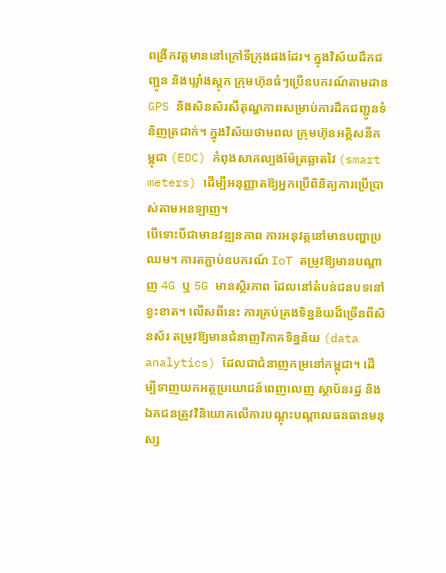ពង្រីកវត្តមាននៅក្រៅទីក្រុងផងដែរ។ ក្នុងវិស័យដឹកជញ្ជូន និងឃ្លាំងស្តុក ក្រុមហ៊ុនធំៗប្រើឧបករណ៍តាមដាន GPS និងសិនស័រសីតុណ្ហភាពសម្រាប់ការដឹកជញ្ជូនទំនិញត្រជាក់។ ក្នុងវិស័យថាមពល ក្រុមហ៊ុនអគ្គិសនីកម្ពុជា (EDC) កំពុងសាកល្បងម៉ែត្រឆ្លាតវៃ (smart meters) ដើម្បីអនុញ្ញាតឱ្យអ្នកប្រើពិនិត្យការប្រើប្រាស់តាមអនឡាញ។
បើទោះបីជាមានវឌ្ឍនភាព ការអនុវត្តនៅមានបញ្ហាប្រឈម។ ការតភ្ជាប់ឧបករណ៍ IoT តម្រូវឱ្យមានបណ្តាញ 4G ឬ 5G មានស្ថិរភាព ដែលនៅតំបន់ជនបទនៅខ្វះខាត។ លើសពីនេះ ការគ្រប់គ្រងទិន្នន័យដ៏ច្រើនពីសិនស័រ តម្រូវឱ្យមានជំនាញវិភាគទិន្នន័យ (data analytics) ដែលជាជំនាញកម្រនៅកម្ពុជា។ ដើម្បីទាញយកអត្ថប្រយោជន៍ពេញលេញ ស្ថាប័នរដ្ឋ និងឯកជនត្រូវវិនិយោគលើការបណ្តុះបណ្តាលធនធានមនុស្ស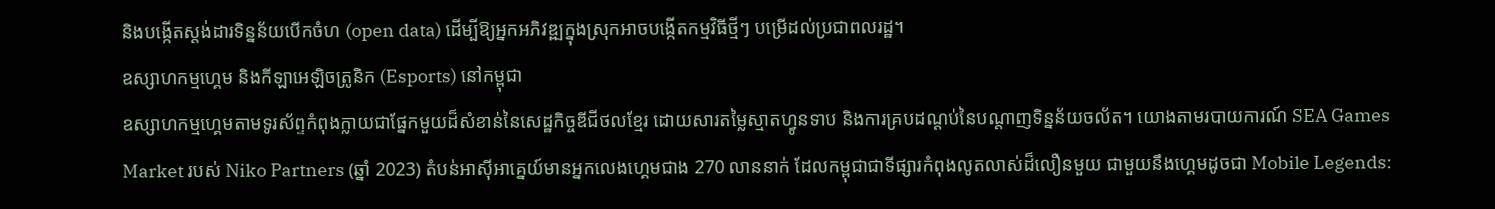និងបង្កើតស្តង់ដារទិន្នន័យបើកចំហ (open data) ដើម្បីឱ្យអ្នកអភិវឌ្ឍក្នុងស្រុកអាចបង្កើតកម្មវិធីថ្មីៗ បម្រើដល់ប្រជាពលរដ្ឋ។
ឧស្សាហកម្មហ្គេម និងកីឡាអេឡិចត្រូនិក (Esports) នៅកម្ពុជា
ឧស្សាហកម្មហ្គេមតាមទូរស័ព្ទកំពុងក្លាយជាផ្នែកមួយដ៏សំខាន់នៃសេដ្ឋកិច្ចឌីជីថលខ្មែរ ដោយសារតម្លៃស្មាតហ្វូនទាប និងការគ្របដណ្តប់នៃបណ្តាញទិន្នន័យចល័ត។ យោងតាមរបាយការណ៍ SEA Games Market របស់ Niko Partners (ឆ្នាំ 2023) តំបន់អាស៊ីអាគ្នេយ៍មានអ្នកលេងហ្គេមជាង 270 លាននាក់ ដែលកម្ពុជាជាទីផ្សារកំពុងលូតលាស់ដ៏លឿនមួយ ជាមួយនឹងហ្គេមដូចជា Mobile Legends: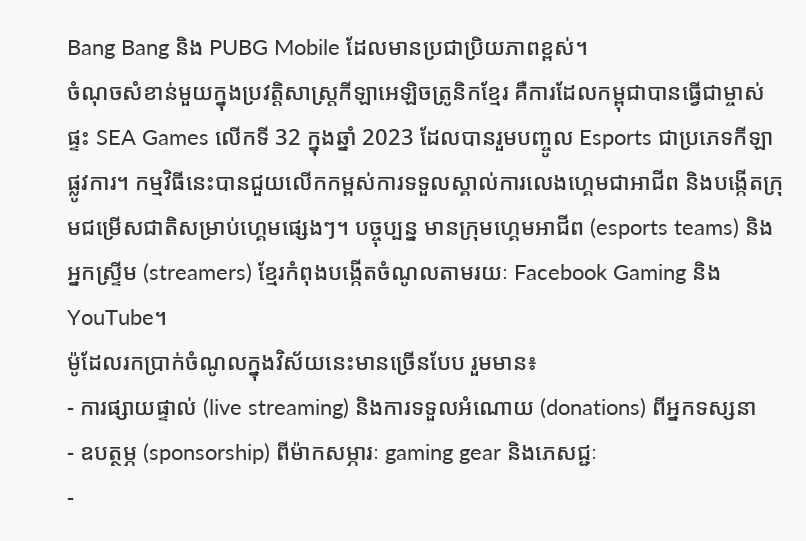Bang Bang និង PUBG Mobile ដែលមានប្រជាប្រិយភាពខ្ពស់។
ចំណុចសំខាន់មួយក្នុងប្រវត្តិសាស្ត្រកីឡាអេឡិចត្រូនិកខ្មែរ គឺការដែលកម្ពុជាបានធ្វើជាម្ចាស់ផ្ទះ SEA Games លើកទី 32 ក្នុងឆ្នាំ 2023 ដែលបានរួមបញ្ចូល Esports ជាប្រភេទកីឡាផ្លូវការ។ កម្មវិធីនេះបានជួយលើកកម្ពស់ការទទួលស្គាល់ការលេងហ្គេមជាអាជីព និងបង្កើតក្រុមជម្រើសជាតិសម្រាប់ហ្គេមផ្សេងៗ។ បច្ចុប្បន្ន មានក្រុមហ្គេមអាជីព (esports teams) និងអ្នកស្ទ្រីម (streamers) ខ្មែរកំពុងបង្កើតចំណូលតាមរយៈ Facebook Gaming និង YouTube។
ម៉ូដែលរកប្រាក់ចំណូលក្នុងវិស័យនេះមានច្រើនបែប រួមមាន៖
- ការផ្សាយផ្ទាល់ (live streaming) និងការទទួលអំណោយ (donations) ពីអ្នកទស្សនា
- ឧបត្ថម្ភ (sponsorship) ពីម៉ាកសម្ភារៈ gaming gear និងភេសជ្ជៈ
-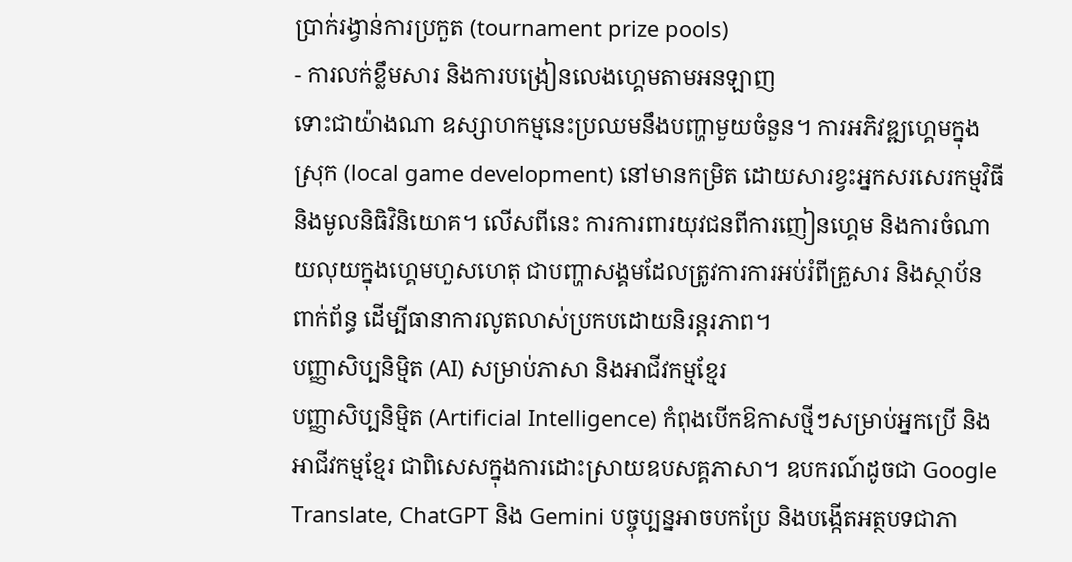ប្រាក់រង្វាន់ការប្រកួត (tournament prize pools)
- ការលក់ខ្លឹមសារ និងការបង្រៀនលេងហ្គេមតាមអនឡាញ
ទោះជាយ៉ាងណា ឧស្សាហកម្មនេះប្រឈមនឹងបញ្ហាមួយចំនួន។ ការអភិវឌ្ឍហ្គេមក្នុងស្រុក (local game development) នៅមានកម្រិត ដោយសារខ្វះអ្នកសរសេរកម្មវិធី និងមូលនិធិវិនិយោគ។ លើសពីនេះ ការការពារយុវជនពីការញៀនហ្គេម និងការចំណាយលុយក្នុងហ្គេមហួសហេតុ ជាបញ្ហាសង្គមដែលត្រូវការការអប់រំពីគ្រួសារ និងស្ថាប័នពាក់ព័ន្ធ ដើម្បីធានាការលូតលាស់ប្រកបដោយនិរន្តរភាព។
បញ្ញាសិប្បនិម្មិត (AI) សម្រាប់ភាសា និងអាជីវកម្មខ្មែរ
បញ្ញាសិប្បនិម្មិត (Artificial Intelligence) កំពុងបើកឱកាសថ្មីៗសម្រាប់អ្នកប្រើ និងអាជីវកម្មខ្មែរ ជាពិសេសក្នុងការដោះស្រាយឧបសគ្គភាសា។ ឧបករណ៍ដូចជា Google Translate, ChatGPT និង Gemini បច្ចុប្បន្នអាចបកប្រែ និងបង្កើតអត្ថបទជាភា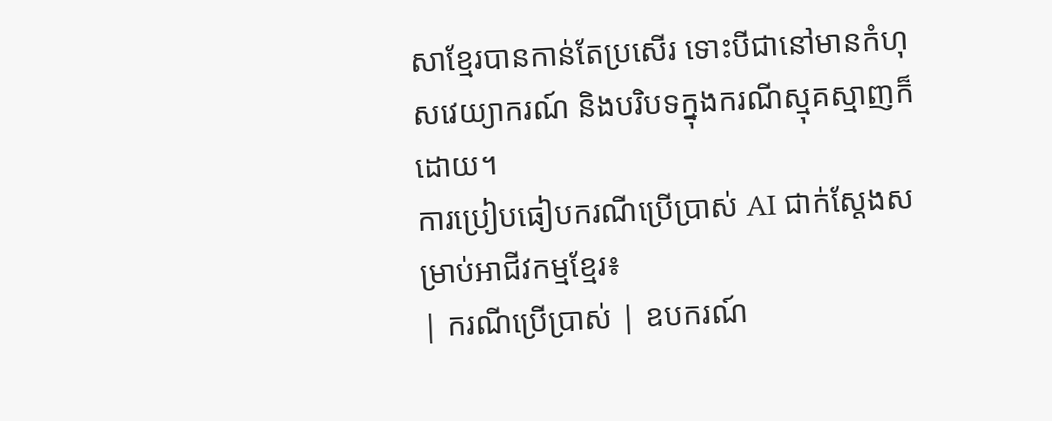សាខ្មែរបានកាន់តែប្រសើរ ទោះបីជានៅមានកំហុសវេយ្យាករណ៍ និងបរិបទក្នុងករណីស្មុគស្មាញក៏ដោយ។
ការប្រៀបធៀបករណីប្រើប្រាស់ AI ជាក់ស្តែងសម្រាប់អាជីវកម្មខ្មែរ៖
| ករណីប្រើប្រាស់ | ឧបករណ៍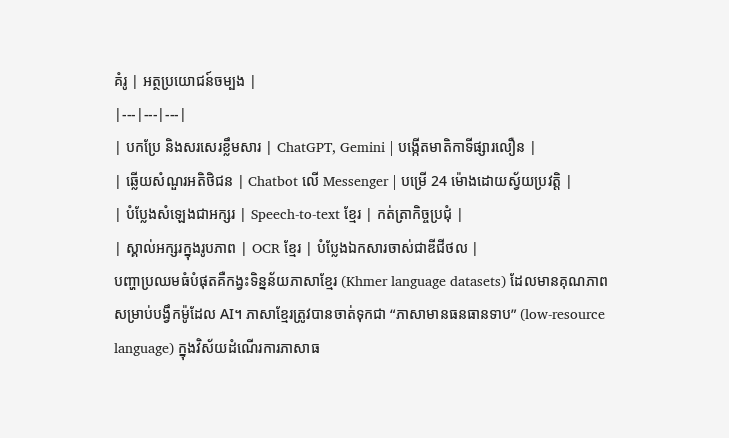គំរូ | អត្ថប្រយោជន៍ចម្បង |
|---|---|---|
| បកប្រែ និងសរសេរខ្លឹមសារ | ChatGPT, Gemini | បង្កើតមាតិកាទីផ្សារលឿន |
| ឆ្លើយសំណួរអតិថិជន | Chatbot លើ Messenger | បម្រើ 24 ម៉ោងដោយស្វ័យប្រវត្តិ |
| បំប្លែងសំឡេងជាអក្សរ | Speech-to-text ខ្មែរ | កត់ត្រាកិច្ចប្រជុំ |
| ស្គាល់អក្សរក្នុងរូបភាព | OCR ខ្មែរ | បំប្លែងឯកសារចាស់ជាឌីជីថល |
បញ្ហាប្រឈមធំបំផុតគឺកង្វះទិន្នន័យភាសាខ្មែរ (Khmer language datasets) ដែលមានគុណភាពសម្រាប់បង្វឹកម៉ូដែល AI។ ភាសាខ្មែរត្រូវបានចាត់ទុកជា “ភាសាមានធនធានទាប” (low-resource language) ក្នុងវិស័យដំណើរការភាសាធ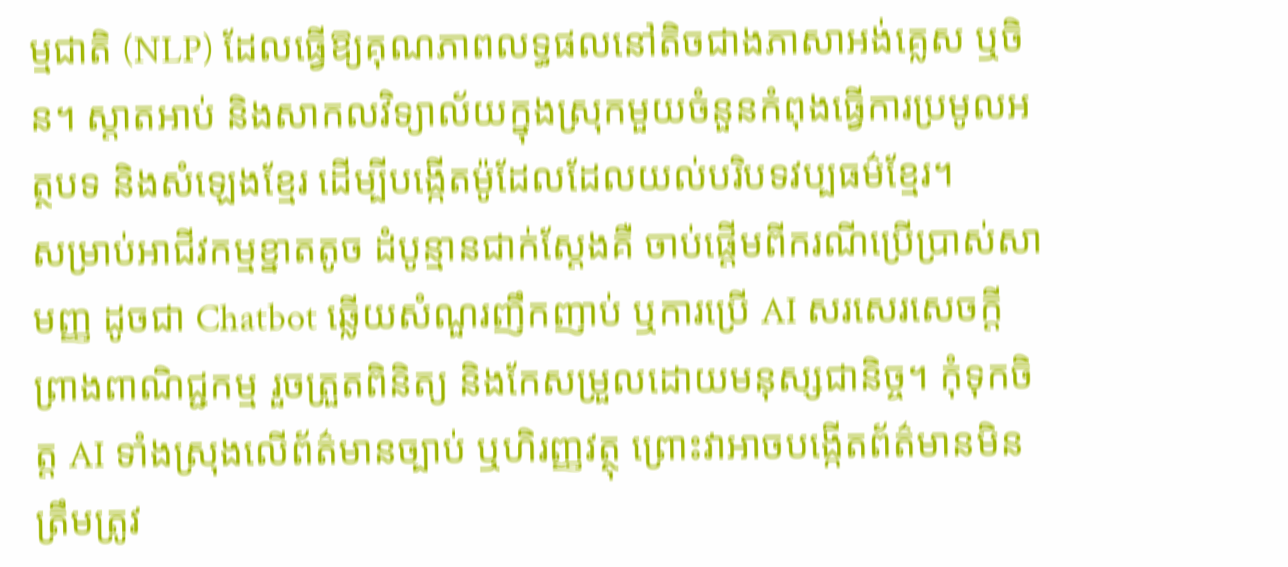ម្មជាតិ (NLP) ដែលធ្វើឱ្យគុណភាពលទ្ធផលនៅតិចជាងភាសាអង់គ្លេស ឬចិន។ ស្តាតអាប់ និងសាកលវិទ្យាល័យក្នុងស្រុកមួយចំនួនកំពុងធ្វើការប្រមូលអត្ថបទ និងសំឡេងខ្មែរ ដើម្បីបង្កើតម៉ូដែលដែលយល់បរិបទវប្បធម៌ខ្មែរ។
សម្រាប់អាជីវកម្មខ្នាតតូច ដំបូន្មានជាក់ស្តែងគឺ ចាប់ផ្តើមពីករណីប្រើប្រាស់សាមញ្ញ ដូចជា Chatbot ឆ្លើយសំណួរញឹកញាប់ ឬការប្រើ AI សរសេរសេចក្តីព្រាងពាណិជ្ជកម្ម រួចត្រួតពិនិត្យ និងកែសម្រួលដោយមនុស្សជានិច្ច។ កុំទុកចិត្ត AI ទាំងស្រុងលើព័ត៌មានច្បាប់ ឬហិរញ្ញវត្ថុ ព្រោះវាអាចបង្កើតព័ត៌មានមិនត្រឹមត្រូវ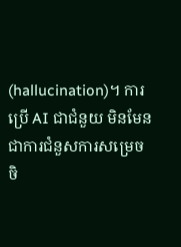(hallucination)។ ការប្រើ AI ជាជំនួយ មិនមែនជាការជំនួសការសម្រេចចិ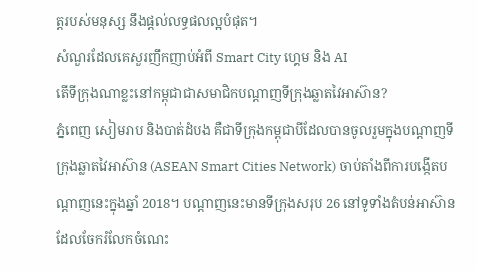ត្តរបស់មនុស្ស នឹងផ្តល់លទ្ធផលល្អបំផុត។
សំណួរដែលគេសួរញឹកញាប់អំពី Smart City ហ្គេម និង AI
តើទីក្រុងណាខ្លះនៅកម្ពុជាជាសមាជិកបណ្តាញទីក្រុងឆ្លាតវៃអាស៊ាន?
ភ្នំពេញ សៀមរាប និងបាត់ដំបង គឺជាទីក្រុងកម្ពុជាបីដែលបានចូលរួមក្នុងបណ្តាញទីក្រុងឆ្លាតវៃអាស៊ាន (ASEAN Smart Cities Network) ចាប់តាំងពីការបង្កើតបណ្តាញនេះក្នុងឆ្នាំ 2018។ បណ្តាញនេះមានទីក្រុងសរុប 26 នៅទូទាំងតំបន់អាស៊ាន ដែលចែករំលែកចំណេះ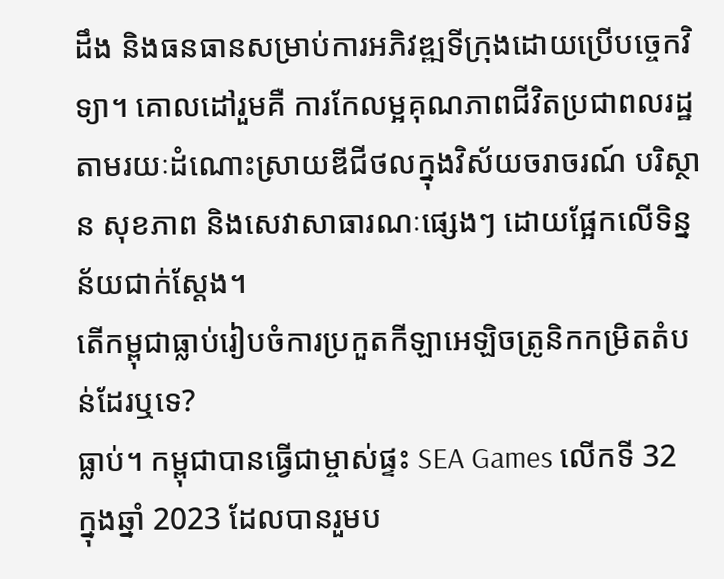ដឹង និងធនធានសម្រាប់ការអភិវឌ្ឍទីក្រុងដោយប្រើបច្ចេកវិទ្យា។ គោលដៅរួមគឺ ការកែលម្អគុណភាពជីវិតប្រជាពលរដ្ឋ តាមរយៈដំណោះស្រាយឌីជីថលក្នុងវិស័យចរាចរណ៍ បរិស្ថាន សុខភាព និងសេវាសាធារណៈផ្សេងៗ ដោយផ្អែកលើទិន្នន័យជាក់ស្តែង។
តើកម្ពុជាធ្លាប់រៀបចំការប្រកួតកីឡាអេឡិចត្រូនិកកម្រិតតំបន់ដែរឬទេ?
ធ្លាប់។ កម្ពុជាបានធ្វើជាម្ចាស់ផ្ទះ SEA Games លើកទី 32 ក្នុងឆ្នាំ 2023 ដែលបានរួមប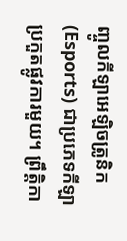ញ្ចូលកីឡាអេឡិចត្រូនិក (Esports) ជាប្រភេទកីឡាប្រកួតផ្លូវការមួយ។ ព្រឹត្តិកា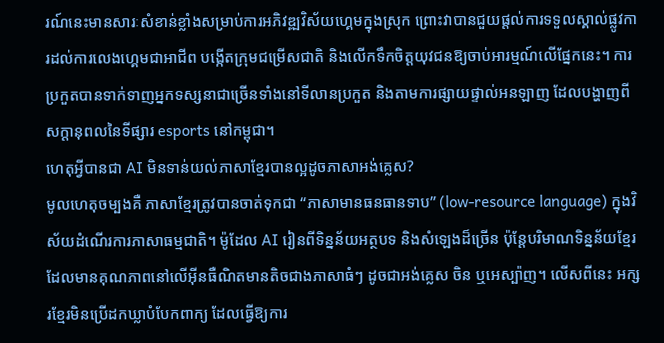រណ៍នេះមានសារៈសំខាន់ខ្លាំងសម្រាប់ការអភិវឌ្ឍវិស័យហ្គេមក្នុងស្រុក ព្រោះវាបានជួយផ្តល់ការទទួលស្គាល់ផ្លូវការដល់ការលេងហ្គេមជាអាជីព បង្កើតក្រុមជម្រើសជាតិ និងលើកទឹកចិត្តយុវជនឱ្យចាប់អារម្មណ៍លើផ្នែកនេះ។ ការប្រកួតបានទាក់ទាញអ្នកទស្សនាជាច្រើនទាំងនៅទីលានប្រកួត និងតាមការផ្សាយផ្ទាល់អនឡាញ ដែលបង្ហាញពីសក្តានុពលនៃទីផ្សារ esports នៅកម្ពុជា។
ហេតុអ្វីបានជា AI មិនទាន់យល់ភាសាខ្មែរបានល្អដូចភាសាអង់គ្លេស?
មូលហេតុចម្បងគឺ ភាសាខ្មែរត្រូវបានចាត់ទុកជា “ភាសាមានធនធានទាប” (low-resource language) ក្នុងវិស័យដំណើរការភាសាធម្មជាតិ។ ម៉ូដែល AI រៀនពីទិន្នន័យអត្ថបទ និងសំឡេងដ៏ច្រើន ប៉ុន្តែបរិមាណទិន្នន័យខ្មែរដែលមានគុណភាពនៅលើអ៊ីនធឺណិតមានតិចជាងភាសាធំៗ ដូចជាអង់គ្លេស ចិន ឬអេស្ប៉ាញ។ លើសពីនេះ អក្សរខ្មែរមិនប្រើដកឃ្លាបំបែកពាក្យ ដែលធ្វើឱ្យការ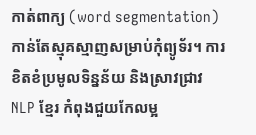កាត់ពាក្យ (word segmentation) កាន់តែស្មុគស្មាញសម្រាប់កុំព្យូទ័រ។ ការខិតខំប្រមូលទិន្នន័យ និងស្រាវជ្រាវ NLP ខ្មែរ កំពុងជួយកែលម្អ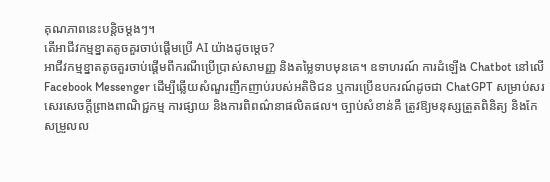គុណភាពនេះបន្តិចម្តងៗ។
តើអាជីវកម្មខ្នាតតូចគួរចាប់ផ្តើមប្រើ AI យ៉ាងដូចម្តេច?
អាជីវកម្មខ្នាតតូចគួរចាប់ផ្តើមពីករណីប្រើប្រាស់សាមញ្ញ និងតម្លៃទាបមុនគេ។ ឧទាហរណ៍ ការដំឡើង Chatbot នៅលើ Facebook Messenger ដើម្បីឆ្លើយសំណួរញឹកញាប់របស់អតិថិជន ឬការប្រើឧបករណ៍ដូចជា ChatGPT សម្រាប់សរសេរសេចក្តីព្រាងពាណិជ្ជកម្ម ការផ្សាយ និងការពិពណ៌នាផលិតផល។ ច្បាប់សំខាន់គឺ ត្រូវឱ្យមនុស្សត្រួតពិនិត្យ និងកែសម្រួលល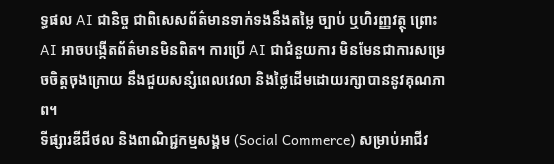ទ្ធផល AI ជានិច្ច ជាពិសេសព័ត៌មានទាក់ទងនឹងតម្លៃ ច្បាប់ ឬហិរញ្ញវត្ថុ ព្រោះ AI អាចបង្កើតព័ត៌មានមិនពិត។ ការប្រើ AI ជាជំនួយការ មិនមែនជាការសម្រេចចិត្តចុងក្រោយ នឹងជួយសន្សំពេលវេលា និងថ្លៃដើមដោយរក្សាបាននូវគុណភាព។
ទីផ្សារឌីជីថល និងពាណិជ្ជកម្មសង្គម (Social Commerce) សម្រាប់អាជីវ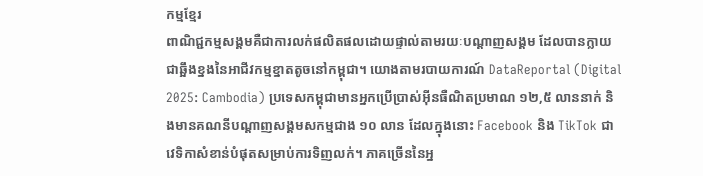កម្មខ្មែរ
ពាណិជ្ជកម្មសង្គមគឺជាការលក់ផលិតផលដោយផ្ទាល់តាមរយៈបណ្តាញសង្គម ដែលបានក្លាយជាឆ្អឹងខ្នងនៃអាជីវកម្មខ្នាតតូចនៅកម្ពុជា។ យោងតាមរបាយការណ៍ DataReportal (Digital 2025: Cambodia) ប្រទេសកម្ពុជាមានអ្នកប្រើប្រាស់អ៊ីនធឺណិតប្រមាណ ១២,៥ លាននាក់ និងមានគណនីបណ្តាញសង្គមសកម្មជាង ១០ លាន ដែលក្នុងនោះ Facebook និង TikTok ជាវេទិកាសំខាន់បំផុតសម្រាប់ការទិញលក់។ ភាគច្រើននៃអ្ន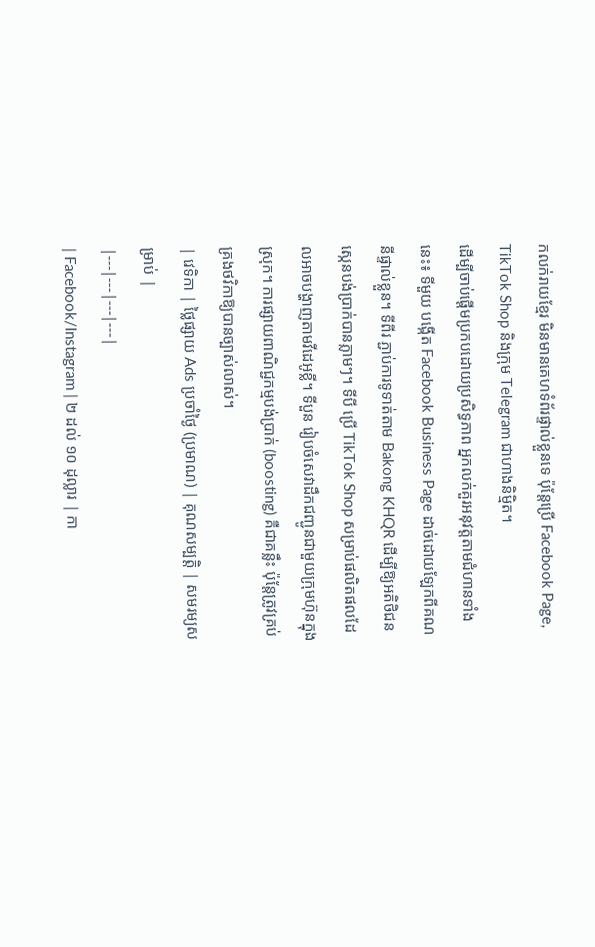កលក់រាយខ្មែរ មិនមានគេហទំព័រផ្ទាល់ខ្លួនទេ ប៉ុន្តែប្រើ Facebook Page, TikTok Shop និងក្រុម Telegram ជាហាងនិម្មិត។
ដើម្បីចាប់ផ្តើមប្រកបដោយប្រសិទ្ធភាព អ្នកលក់គួរអនុវត្តតាមជំហានទាំងនេះ៖ ទីមួយ បង្កើត Facebook Business Page ដាច់ដោយឡែកពីគណនីផ្ទាល់ខ្លួន។ ទីពីរ ភ្ជាប់ការទូទាត់តាម Bakong KHQR ដើម្បីឱ្យអតិថិជនស្កេនបង់ប្រាក់បានភ្លាមៗ។ ទីបី ប្រើ TikTok Shop សម្រាប់ផលិតផលដែលអាចបង្ហាញតាមវីដេអូខ្លី។ ទីបួន រៀបចំសេវាដឹកជញ្ជូនជាមួយក្រុមហ៊ុនក្នុងស្រុក។ ការផ្សាយពាណិជ្ជកម្មបង់ប្រាក់ (boosting) គឺជាគន្លឹះ ប៉ុន្តែត្រូវគ្រប់គ្រងថវិកាឱ្យបានច្បាស់លាស់។
| វេទិកា | ថ្លៃផ្សាយ Ads ប្រចាំថ្ងៃ (ប្រមាណ) | គុណសម្បត្តិ | សមរម្យសម្រាប់ |
|---|---|---|---|
| Facebook/Instagram | ២ ដល់ ១០ ដុល្លារ | កា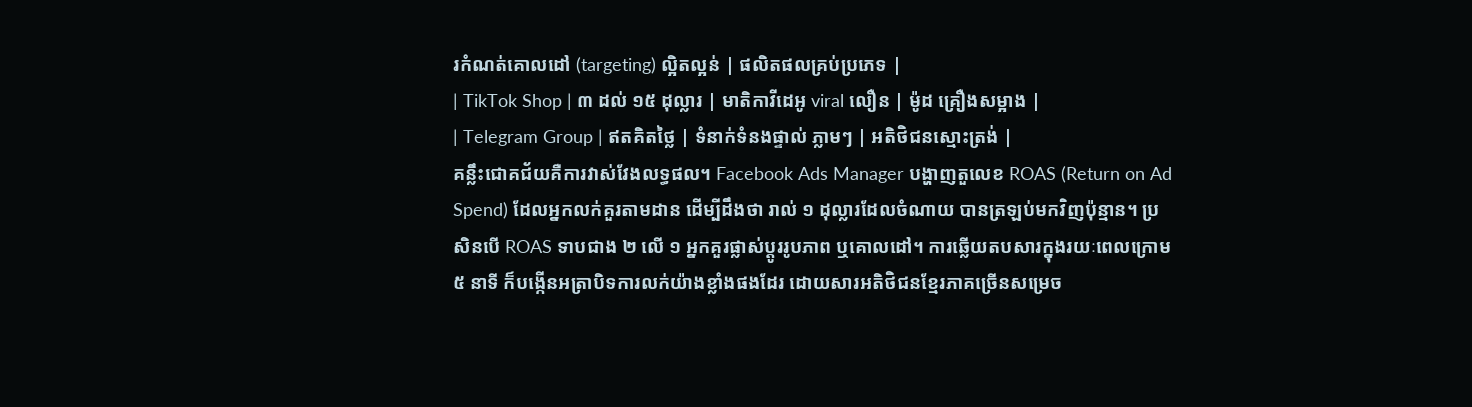រកំណត់គោលដៅ (targeting) ល្អិតល្អន់ | ផលិតផលគ្រប់ប្រភេទ |
| TikTok Shop | ៣ ដល់ ១៥ ដុល្លារ | មាតិកាវីដេអូ viral លឿន | ម៉ូដ គ្រឿងសម្អាង |
| Telegram Group | ឥតគិតថ្លៃ | ទំនាក់ទំនងផ្ទាល់ ភ្លាមៗ | អតិថិជនស្មោះត្រង់ |
គន្លឹះជោគជ័យគឺការវាស់វែងលទ្ធផល។ Facebook Ads Manager បង្ហាញតួលេខ ROAS (Return on Ad Spend) ដែលអ្នកលក់គួរតាមដាន ដើម្បីដឹងថា រាល់ ១ ដុល្លារដែលចំណាយ បានត្រឡប់មកវិញប៉ុន្មាន។ ប្រសិនបើ ROAS ទាបជាង ២ លើ ១ អ្នកគួរផ្លាស់ប្តូររូបភាព ឬគោលដៅ។ ការឆ្លើយតបសារក្នុងរយៈពេលក្រោម ៥ នាទី ក៏បង្កើនអត្រាបិទការលក់យ៉ាងខ្លាំងផងដែរ ដោយសារអតិថិជនខ្មែរភាគច្រើនសម្រេច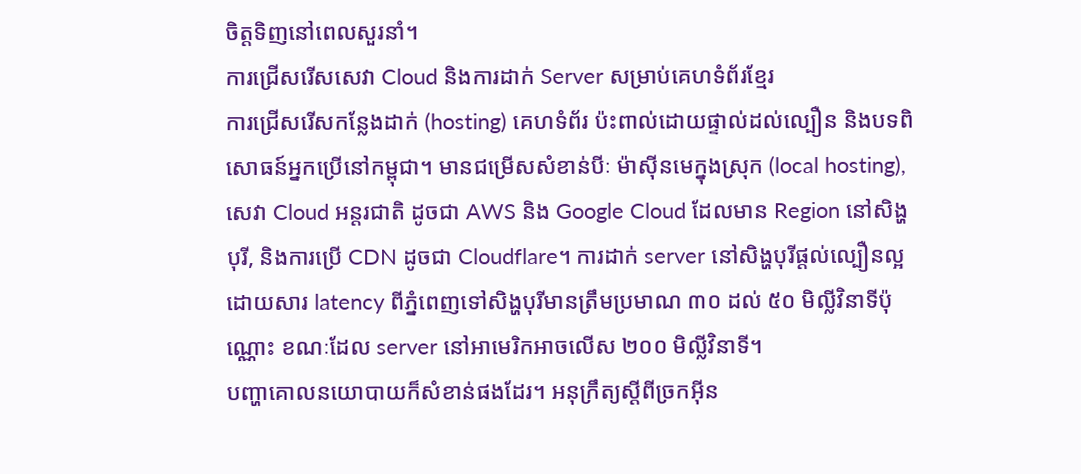ចិត្តទិញនៅពេលសួរនាំ។
ការជ្រើសរើសសេវា Cloud និងការដាក់ Server សម្រាប់គេហទំព័រខ្មែរ
ការជ្រើសរើសកន្លែងដាក់ (hosting) គេហទំព័រ ប៉ះពាល់ដោយផ្ទាល់ដល់ល្បឿន និងបទពិសោធន៍អ្នកប្រើនៅកម្ពុជា។ មានជម្រើសសំខាន់បីៈ ម៉ាស៊ីនមេក្នុងស្រុក (local hosting), សេវា Cloud អន្តរជាតិ ដូចជា AWS និង Google Cloud ដែលមាន Region នៅសិង្ហបុរី, និងការប្រើ CDN ដូចជា Cloudflare។ ការដាក់ server នៅសិង្ហបុរីផ្តល់ល្បឿនល្អ ដោយសារ latency ពីភ្នំពេញទៅសិង្ហបុរីមានត្រឹមប្រមាណ ៣០ ដល់ ៥០ មិល្លីវិនាទីប៉ុណ្ណោះ ខណៈដែល server នៅអាមេរិកអាចលើស ២០០ មិល្លីវិនាទី។
បញ្ហាគោលនយោបាយក៏សំខាន់ផងដែរ។ អនុក្រឹត្យស្តីពីច្រកអ៊ីន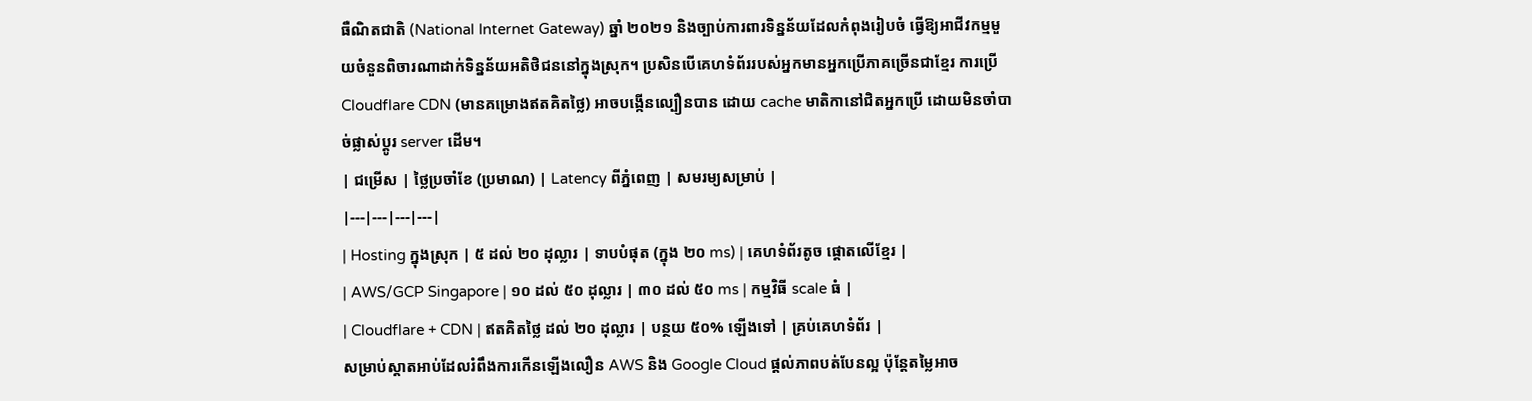ធឺណិតជាតិ (National Internet Gateway) ឆ្នាំ ២០២១ និងច្បាប់ការពារទិន្នន័យដែលកំពុងរៀបចំ ធ្វើឱ្យអាជីវកម្មមួយចំនួនពិចារណាដាក់ទិន្នន័យអតិថិជននៅក្នុងស្រុក។ ប្រសិនបើគេហទំព័ររបស់អ្នកមានអ្នកប្រើភាគច្រើនជាខ្មែរ ការប្រើ Cloudflare CDN (មានគម្រោងឥតគិតថ្លៃ) អាចបង្កើនល្បឿនបាន ដោយ cache មាតិកានៅជិតអ្នកប្រើ ដោយមិនចាំបាច់ផ្លាស់ប្តូរ server ដើម។
| ជម្រើស | ថ្លៃប្រចាំខែ (ប្រមាណ) | Latency ពីភ្នំពេញ | សមរម្យសម្រាប់ |
|---|---|---|---|
| Hosting ក្នុងស្រុក | ៥ ដល់ ២០ ដុល្លារ | ទាបបំផុត (ក្នុង ២០ ms) | គេហទំព័រតូច ផ្តោតលើខ្មែរ |
| AWS/GCP Singapore | ១០ ដល់ ៥០ ដុល្លារ | ៣០ ដល់ ៥០ ms | កម្មវិធី scale ធំ |
| Cloudflare + CDN | ឥតគិតថ្លៃ ដល់ ២០ ដុល្លារ | បន្ថយ ៥០% ឡើងទៅ | គ្រប់គេហទំព័រ |
សម្រាប់ស្តាតអាប់ដែលរំពឹងការកើនឡើងលឿន AWS និង Google Cloud ផ្តល់ភាពបត់បែនល្អ ប៉ុន្តែតម្លៃអាច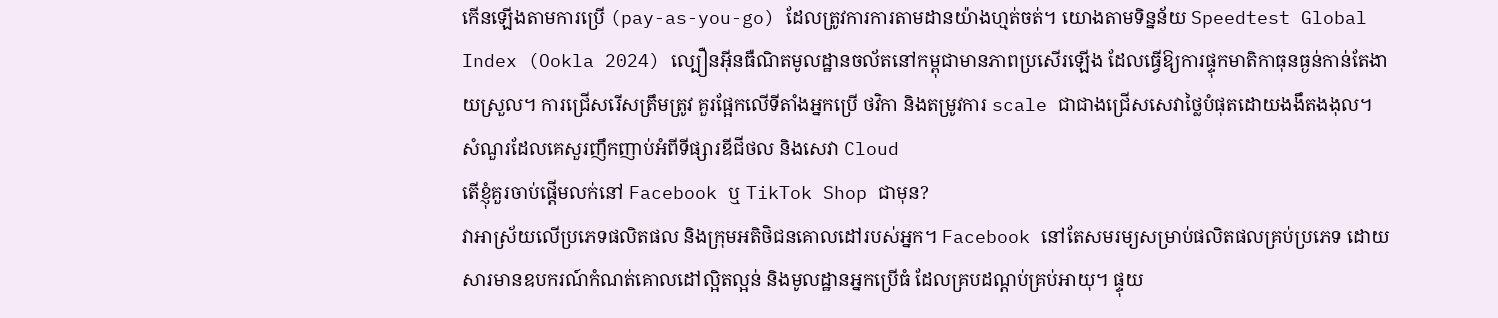កើនឡើងតាមការប្រើ (pay-as-you-go) ដែលត្រូវការការតាមដានយ៉ាងហ្មត់ចត់។ យោងតាមទិន្នន័យ Speedtest Global Index (Ookla 2024) ល្បឿនអ៊ីនធឺណិតមូលដ្ឋានចល័តនៅកម្ពុជាមានភាពប្រសើរឡើង ដែលធ្វើឱ្យការផ្ទុកមាតិកាធុនធ្ងន់កាន់តែងាយស្រួល។ ការជ្រើសរើសត្រឹមត្រូវ គួរផ្អែកលើទីតាំងអ្នកប្រើ ថវិកា និងតម្រូវការ scale ជាជាងជ្រើសសេវាថ្លៃបំផុតដោយងងឹតងងុល។
សំណួរដែលគេសួរញឹកញាប់អំពីទីផ្សារឌីជីថល និងសេវា Cloud
តើខ្ញុំគួរចាប់ផ្តើមលក់នៅ Facebook ឬ TikTok Shop ជាមុន?
វាអាស្រ័យលើប្រភេទផលិតផល និងក្រុមអតិថិជនគោលដៅរបស់អ្នក។ Facebook នៅតែសមរម្យសម្រាប់ផលិតផលគ្រប់ប្រភេទ ដោយសារមានឧបករណ៍កំណត់គោលដៅល្អិតល្អន់ និងមូលដ្ឋានអ្នកប្រើធំ ដែលគ្របដណ្តប់គ្រប់អាយុ។ ផ្ទុយ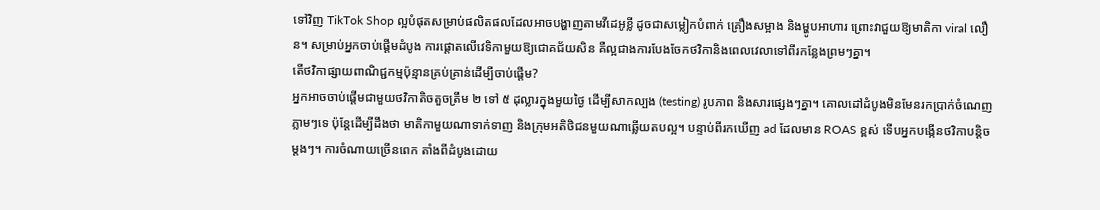ទៅវិញ TikTok Shop ល្អបំផុតសម្រាប់ផលិតផលដែលអាចបង្ហាញតាមវីដេអូខ្លី ដូចជាសម្លៀកបំពាក់ គ្រឿងសម្អាង និងម្ហូបអាហារ ព្រោះវាជួយឱ្យមាតិកា viral លឿន។ សម្រាប់អ្នកចាប់ផ្តើមដំបូង ការផ្តោតលើវេទិកាមួយឱ្យជោគជ័យសិន គឺល្អជាងការបែងចែកថវិកានិងពេលវេលាទៅពីរកន្លែងព្រមៗគ្នា។
តើថវិកាផ្សាយពាណិជ្ជកម្មប៉ុន្មានគ្រប់គ្រាន់ដើម្បីចាប់ផ្តើម?
អ្នកអាចចាប់ផ្តើមជាមួយថវិកាតិចតួចត្រឹម ២ ទៅ ៥ ដុល្លារក្នុងមួយថ្ងៃ ដើម្បីសាកល្បង (testing) រូបភាព និងសារផ្សេងៗគ្នា។ គោលដៅដំបូងមិនមែនរកប្រាក់ចំណេញភ្លាមៗទេ ប៉ុន្តែដើម្បីដឹងថា មាតិកាមួយណាទាក់ទាញ និងក្រុមអតិថិជនមួយណាឆ្លើយតបល្អ។ បន្ទាប់ពីរកឃើញ ad ដែលមាន ROAS ខ្ពស់ ទើបអ្នកបង្កើនថវិកាបន្តិចម្តងៗ។ ការចំណាយច្រើនពេក តាំងពីដំបូងដោយ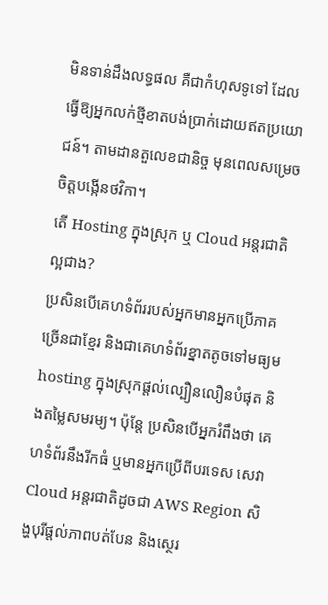មិនទាន់ដឹងលទ្ធផល គឺជាកំហុសទូទៅ ដែលធ្វើឱ្យអ្នកលក់ថ្មីខាតបង់ប្រាក់ដោយឥតប្រយោជន៍។ តាមដានតួលេខជានិច្ច មុនពេលសម្រេចចិត្តបង្កើនថវិកា។
តើ Hosting ក្នុងស្រុក ឬ Cloud អន្តរជាតិ ល្អជាង?
ប្រសិនបើគេហទំព័ររបស់អ្នកមានអ្នកប្រើភាគច្រើនជាខ្មែរ និងជាគេហទំព័រខ្នាតតូចទៅមធ្យម hosting ក្នុងស្រុកផ្តល់ល្បឿនលឿនបំផុត និងតម្លៃសមរម្យ។ ប៉ុន្តែ ប្រសិនបើអ្នករំពឹងថា គេហទំព័រនឹងរីកធំ ឬមានអ្នកប្រើពីបរទេស សេវា Cloud អន្តរជាតិដូចជា AWS Region សិង្ហបុរីផ្តល់ភាពបត់បែន និងស្ថេរ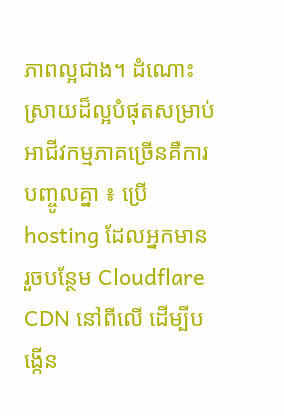ភាពល្អជាង។ ដំណោះស្រាយដ៏ល្អបំផុតសម្រាប់អាជីវកម្មភាគច្រើនគឺការបញ្ចូលគ្នា ៖ ប្រើ hosting ដែលអ្នកមាន រួចបន្ថែម Cloudflare CDN នៅពីលើ ដើម្បីបង្កើន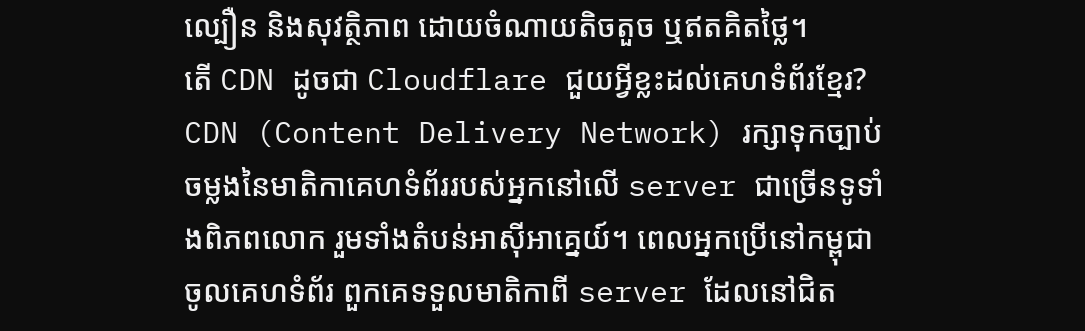ល្បឿន និងសុវត្ថិភាព ដោយចំណាយតិចតួច ឬឥតគិតថ្លៃ។
តើ CDN ដូចជា Cloudflare ជួយអ្វីខ្លះដល់គេហទំព័រខ្មែរ?
CDN (Content Delivery Network) រក្សាទុកច្បាប់ចម្លងនៃមាតិកាគេហទំព័ររបស់អ្នកនៅលើ server ជាច្រើនទូទាំងពិភពលោក រួមទាំងតំបន់អាស៊ីអាគ្នេយ៍។ ពេលអ្នកប្រើនៅកម្ពុជាចូលគេហទំព័រ ពួកគេទទួលមាតិកាពី server ដែលនៅជិត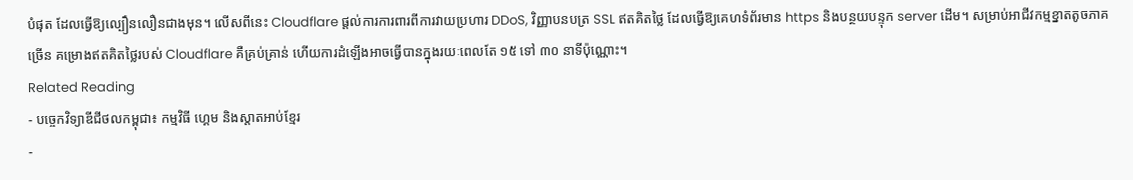បំផុត ដែលធ្វើឱ្យល្បឿនលឿនជាងមុន។ លើសពីនេះ Cloudflare ផ្តល់ការការពារពីការវាយប្រហារ DDoS, វិញ្ញាបនបត្រ SSL ឥតគិតថ្លៃ ដែលធ្វើឱ្យគេហទំព័រមាន https និងបន្ថយបន្ទុក server ដើម។ សម្រាប់អាជីវកម្មខ្នាតតូចភាគច្រើន គម្រោងឥតគិតថ្លៃរបស់ Cloudflare គឺគ្រប់គ្រាន់ ហើយការដំឡើងអាចធ្វើបានក្នុងរយៈពេលតែ ១៥ ទៅ ៣០ នាទីប៉ុណ្ណោះ។
Related Reading
- បច្ចេកវិទ្យាឌីជីថលកម្ពុជា៖ កម្មវិធី ហ្គេម និងស្តាតអាប់ខ្មែរ
-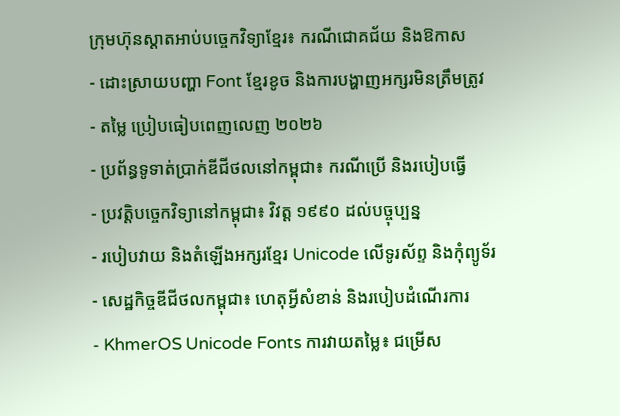ក្រុមហ៊ុនស្តាតអាប់បច្ចេកវិទ្យាខ្មែរ៖ ករណីជោគជ័យ និងឱកាស
- ដោះស្រាយបញ្ហា Font ខ្មែរខូច និងការបង្ហាញអក្សរមិនត្រឹមត្រូវ
- តម្លៃ ប្រៀបធៀបពេញលេញ ២០២៦
- ប្រព័ន្ធទូទាត់ប្រាក់ឌីជីថលនៅកម្ពុជា៖ ករណីប្រើ និងរបៀបធ្វើ
- ប្រវត្តិបច្ចេកវិទ្យានៅកម្ពុជា៖ វិវត្ត ១៩៩០ ដល់បច្ចុប្បន្ន
- របៀបវាយ និងតំឡើងអក្សរខ្មែរ Unicode លើទូរស័ព្ទ និងកុំព្យូទ័រ
- សេដ្ឋកិច្ចឌីជីថលកម្ពុជា៖ ហេតុអ្វីសំខាន់ និងរបៀបដំណើរការ
- KhmerOS Unicode Fonts ការវាយតម្លៃ៖ ជម្រើស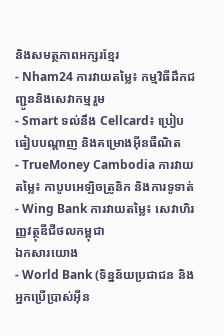និងសមត្ថភាពអក្សរខ្មែរ
- Nham24 ការវាយតម្លៃ៖ កម្មវិធីដឹកជញ្ជូននិងសេវាកម្មរួម
- Smart ទល់នឹង Cellcard៖ ប្រៀបធៀបបណ្តាញ និងគម្រោងអ៊ីនធឺណិត
- TrueMoney Cambodia ការវាយតម្លៃ៖ កាបូបអេឡិចត្រូនិក និងការទូទាត់
- Wing Bank ការវាយតម្លៃ៖ សេវាហិរញ្ញវត្ថុឌីជីថលកម្ពុជា
ឯកសារយោង
- World Bank (ទិន្នន័យប្រជាជន និងអ្នកប្រើប្រាស់អ៊ីន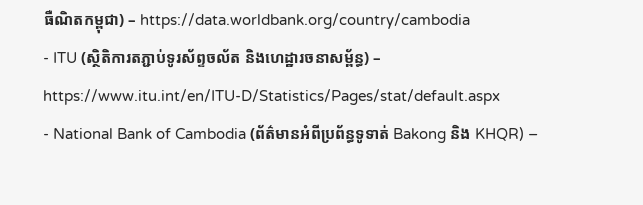ធឺណិតកម្ពុជា) – https://data.worldbank.org/country/cambodia
- ITU (ស្ថិតិការតភ្ជាប់ទូរស័ព្ទចល័ត និងហេដ្ឋារចនាសម្ព័ន្ធ) – https://www.itu.int/en/ITU-D/Statistics/Pages/stat/default.aspx
- National Bank of Cambodia (ព័ត៌មានអំពីប្រព័ន្ធទូទាត់ Bakong និង KHQR) –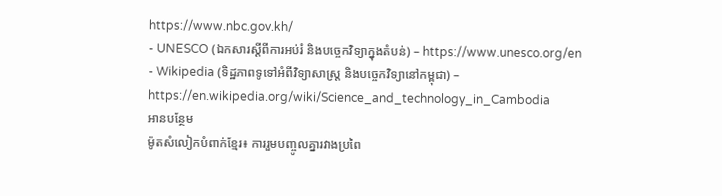https://www.nbc.gov.kh/
- UNESCO (ឯកសារស្តីពីការអប់រំ និងបច្ចេកវិទ្យាក្នុងតំបន់) – https://www.unesco.org/en
- Wikipedia (ទិដ្ឋភាពទូទៅអំពីវិទ្យាសាស្ត្រ និងបច្ចេកវិទ្យានៅកម្ពុជា) – https://en.wikipedia.org/wiki/Science_and_technology_in_Cambodia
អានបន្ថែម
ម៉ូតសំលៀកបំពាក់ខ្មែរ៖ ការរួមបញ្ចូលគ្នារវាងប្រពៃ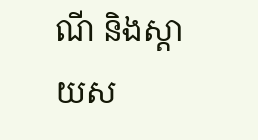ណី និងស្តាយស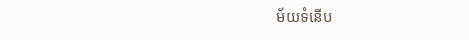ម័យទំនើប